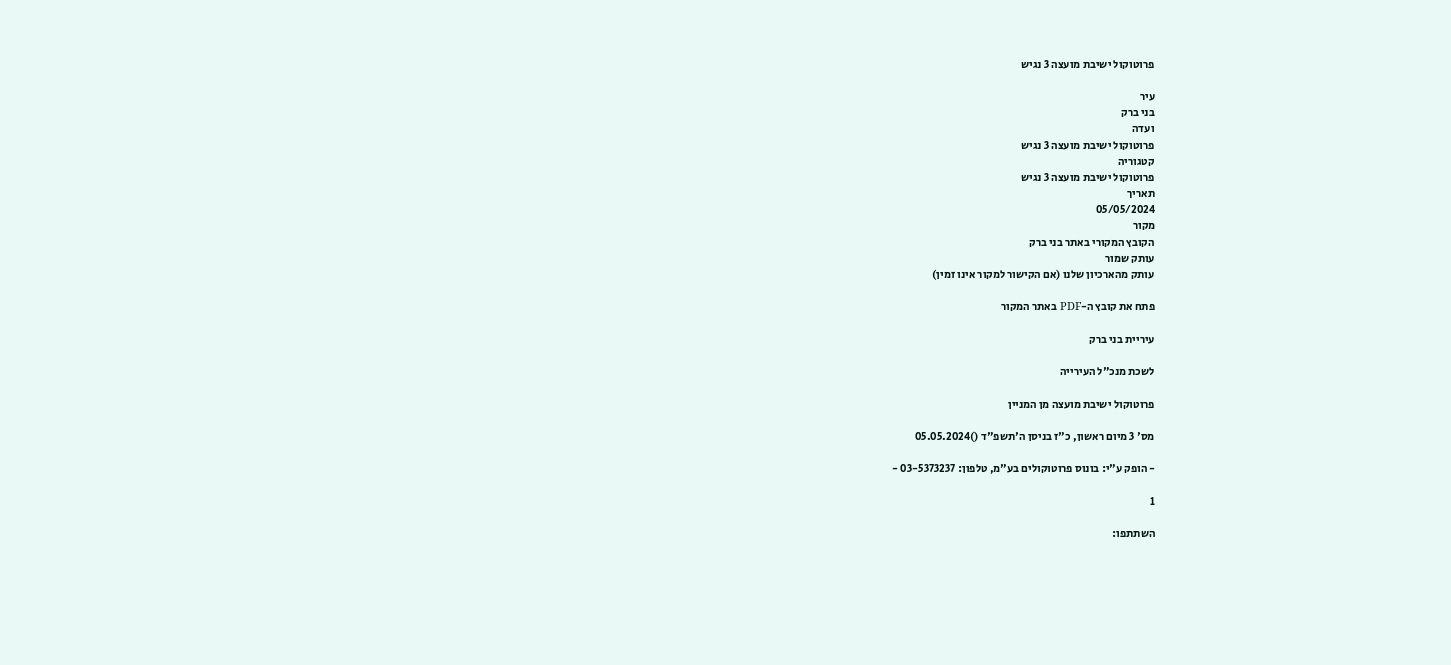פרוטוקול ישיבת מועצה 3 נגיש

עיר
בני ברק
ועדה
פרוטוקול ישיבת מועצה 3 נגיש
קטגוריה
פרוטוקול ישיבת מועצה 3 נגיש
תאריך
05/05/2024
מקור
הקובץ המקורי באתר בני ברק
עותק שמור
עותק מהארכיון שלנו (אם הקישור למקור אינו זמין)

פתח את קובץ ה-PDF באתר המקור

עיריית בני ברק

לשכת מנכ"ל העירייה

פרוטוקול ישיבת מועצה מן המניין

מס' 3 מיום ראשון, כ"ז בניסן ה'תשפ"ד ()05.05.2024

- הופק ע"י: בונוס פרוטוקולים בע"מ, טלפון: 03-5373237 -

1

השתתפו: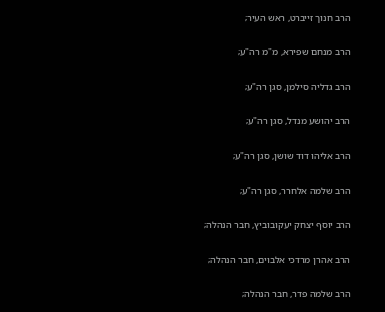הרב חנוך זייברט, ראש העיר;

הרב מנחם שפירא, מ"מ רה"ע;

הרב גדליה סילמן, סגן רה"ע;

הרב יהושע מנדל, סגן רה"ע;

הרב אליהו דוד שושן, סגן רה"ע;

הרב שלמה אלחרר, סגן רה"ע;

הרב יוסף יצחק יעקובוביץ, חבר הנהלה;

הרב אהרן מרדכי אלבוים, חבר הנהלה;

הרב שלמה פדר, חבר הנהלה;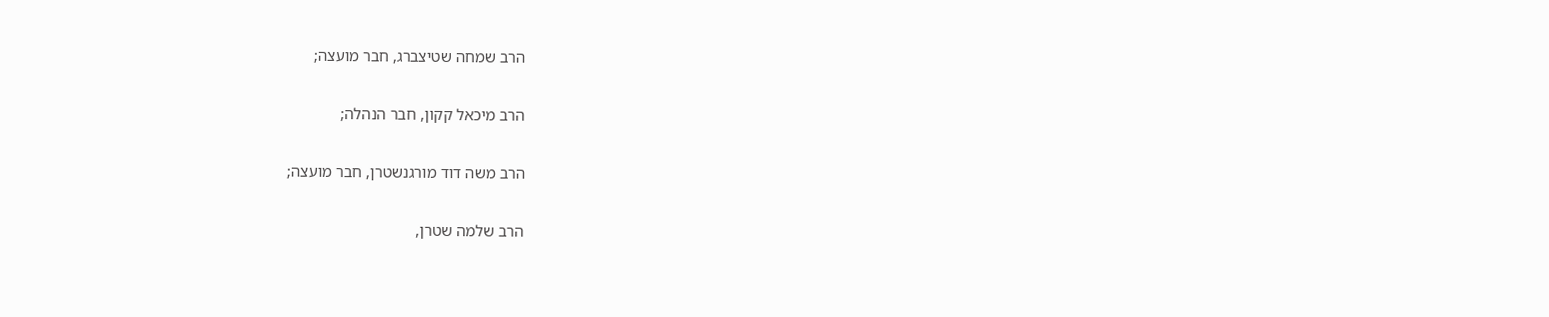הרב שמחה שטיצברג, חבר מועצה;

הרב מיכאל קקון, חבר הנהלה;

הרב משה דוד מורגנשטרן, חבר מועצה;

הרב שלמה שטרן,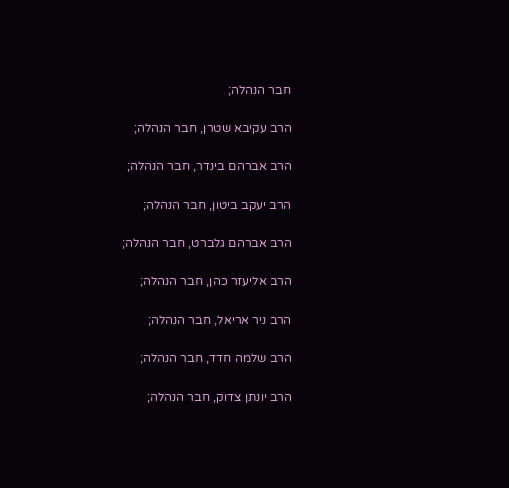חבר הנהלה;

הרב עקיבא שטרן, חבר הנהלה;

הרב אברהם בינדר, חבר הנהלה;

הרב יעקב ביטון, חבר הנהלה;

הרב אברהם גלברט, חבר הנהלה;

הרב אליעזר כהן, חבר הנהלה;

הרב ניר אריאל, חבר הנהלה;

הרב שלמה חדד, חבר הנהלה;

הרב יונתן צדוק, חבר הנהלה;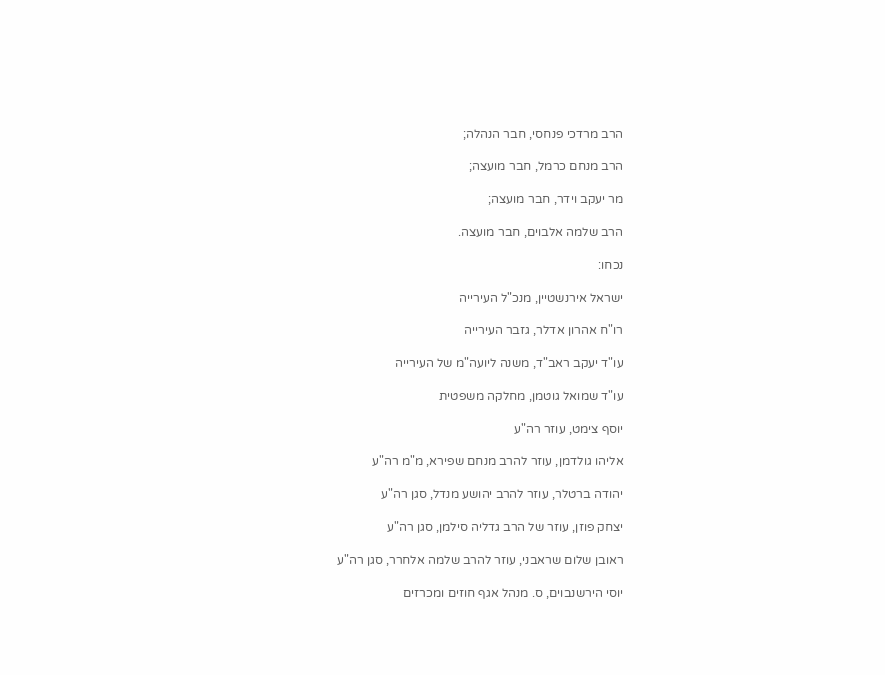הרב מרדכי פנחסי, חבר הנהלה;

הרב מנחם כרמל, חבר מועצה;

מר יעקב וידר, חבר מועצה;

הרב שלמה אלבוים, חבר מועצה.

נכחו:

ישראל אירנשטיין, מנכ"ל העירייה

רו"ח אהרון אדלר, גזבר העירייה

עו"ד יעקב ראב"ד, משנה ליועה"מ של העירייה

עו"ד שמואל גוטמן, מחלקה משפטית

יוסף צימט, עוזר רה"ע

אליהו גולדמן, עוזר להרב מנחם שפירא, מ"מ רה"ע

יהודה ברטלר, עוזר להרב יהושע מנדל, סגן רה"ע

יצחק פוזן, עוזר של הרב גדליה סילמן, סגן רה"ע

ראובן שלום שראבני, עוזר להרב שלמה אלחרר, סגן רה"ע

יוסי הירשנבוים, ס. מנהל אגף חוזים ומכרזים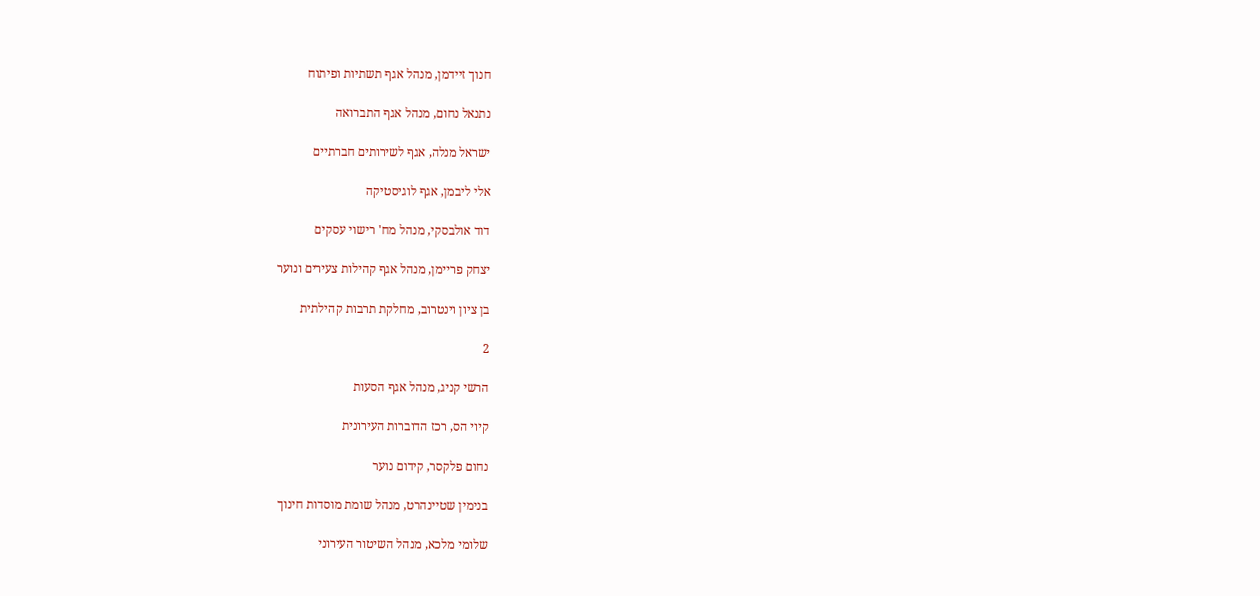חנוך זיידמן, מנהל אגף תשתיות ופיתוח

נתנאל נחום, מנהל אגף התברואה

ישראל מנלה, אגף לשירותים חברתיים

אלי ליבמן, אגף לוגיסטיקה

דוד אולבסקי, מנהל מח' רישוי עסקים

יצחק פריימן, מנהל אגף קהילות צעירים ונוער

בן ציון וינטרוב, מחלקת תרבות קהילתית

2

הרשי קניג, מנהל אגף הסעות

קיוי הס, רכז הדוברות העירונית

נחום פלקסר, קידום נוער

בנימין שטיינהרט, מנהל שומת מוסדות חינוך

שלומי מלכא, מנהל השיטור העירוני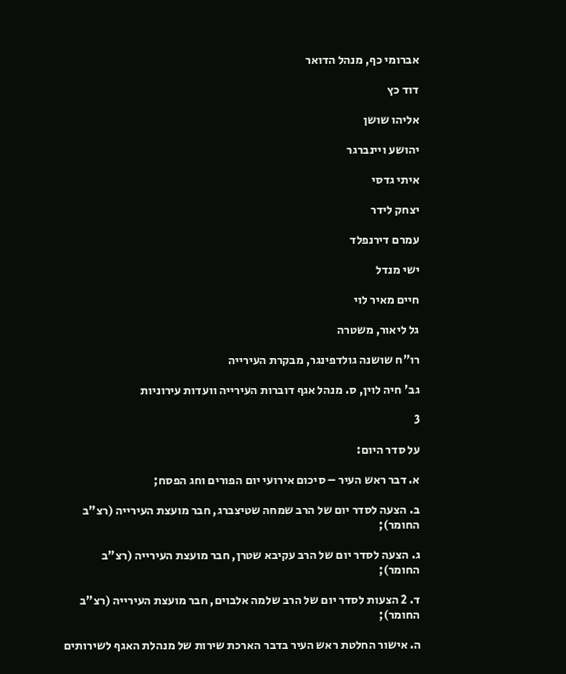אברומי כף, מנהל הדואר

דוד כץ

אליהו שושן

יהושע ויינברגר

איתי גדסי

יצחק לידר

עמרם דירנפלד

ישי מנדל

חיים מאיר לוי

גל ליאור, משטרה

רו"ח שושנה גולדפינגר, מבקרת העירייה

גב' חיה לוין, ס. מנהל אגף דוברות העירייה וועדות עירוניות

3

על סדר היום:

א. דבר ראש העיר – סיכום אירועי יום הפורים וחג הפסח;

ב. הצעה לסדר יום של הרב שמחה שטיצברג, חבר מועצת העירייה (רצ"ב החומר);

ג. הצעה לסדר יום של הרב עקיבא שטרן, חבר מועצת העירייה (רצ"ב החומר);

ד. 2 הצעות לסדר יום של הרב שלמה אלבוים, חבר מועצת העירייה (רצ"ב החומר);

ה. אישור החלטת ראש העיר בדבר הארכת שירות של מנהלת האגף לשירותים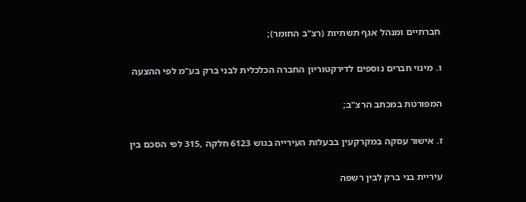חברתיים ומנהל אגף תשתיות (רצ"ב החומר);

ו. מינוי חברים נוספים לדירקטוריון החברה הכלכלית לבני ברק בע"מ לפי ההצעה

המפורטת במכתב הרצ"ב;

ז. אישור עסקה במקרקעין בבעלות העירייה בגוש 6123 חלקה ,315 לפי הסכם בין

עיריית בני ברק לבין רשפה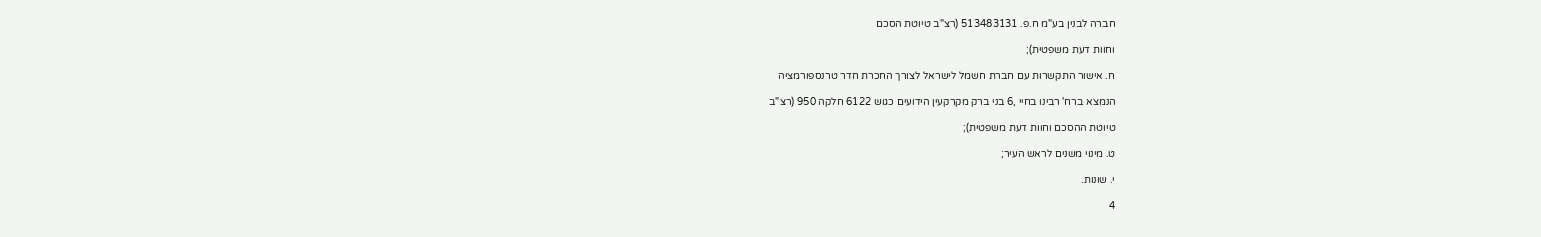חברה לבנין בע"מ ח.פ. 513483131 (רצ"ב טיוטת הסכם

וחוות דעת משפטית);

ח. אישור התקשרות עם חברת חשמל לישראל לצורך החכרת חדר טרנספורמציה

הנמצא ברח' רבינו בחיי ,6 בני ברק מקרקעין הידועים כגוש 6122 חלקה 950 (רצ"ב

טיוטת ההסכם וחוות דעת משפטית);

ט. מינוי משנים לראש העיר;

י. שונות.

4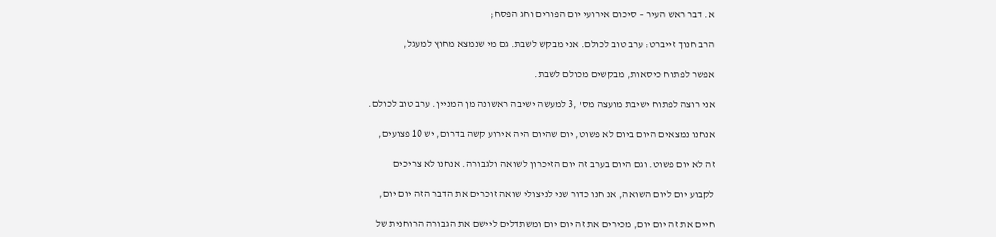א. דבר ראש העיר – סיכום אירועי יום הפורים וחג הפסח;

הרב חנוך זייברט: ערב טוב לכולם. אני מבקש לשבת. גם מי שנמצא מחוץ למעגל,

אפשר לפתוח כיסאות, מבקשים מכולם לשבת.

אני רוצה לפתוח ישיבת מועצה מס' ,3 למעשה ישיבה ראשונה מן המניין. ערב טוב לכולם.

אנחנו נמצאים היום ביום לא פשוט, יום שהיום היה אירוע קשה בדרום, יש 10 פצועים,

זה לא יום פשוט. וגם היום בערב זה יום הזיכרון לשואה ולגבורה. אנחנו לא צריכים

לקבוע יום ליום השואה, אנ חנו כדור שני לניצולי שואה זוכרים את הדבר הזה יום יום,

חיים את זה יום יום, מכירים את זה יום יום ומשתדלים ליישם את הגבורה הרוחנית של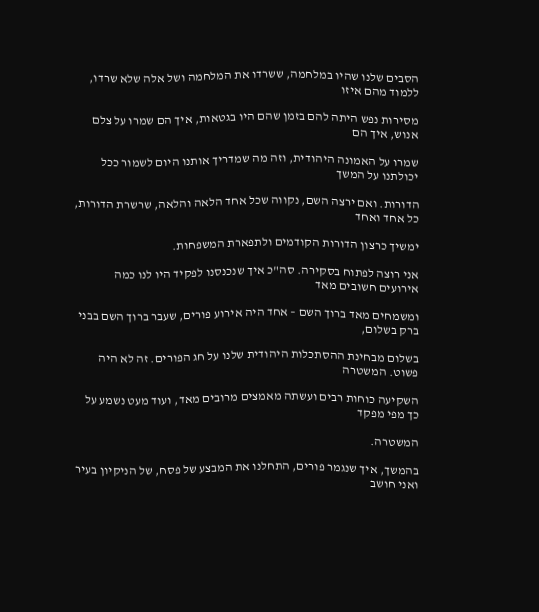הסבים שלנו שהיו במלחמה, ששרדו את המלחמה ושל אלה שלא שרדו, ללמוד מהם איזו

מסירות נפש היתה להם בזמן שהם היו בגטאות, איך הם שמרו על צלם אנוש, איך הם

שמרו על האמונה היהודית, וזה מה שמדריך אותנו היום לשמור ככל יכולתנו על המשך

הדורות. ואם ירצה השם, נקווה שכל אחד הלאה והלאה, שרשרת הדורות, כל אחד ואחד

ימשיך כרצון הדורות הקודמים ולתפארת המשפחות.

אני רוצה לפתוח בסקירה. סה"כ איך שנכנסנו לפקיד היו לנו כמה אירועים חשובים מאד

ומשמחים מאד ברוך השם – אחד היה אירוע פורים, שעבר ברוך השם בבני ברק בשלום,

בשלום מבחינת ההסתכלות היהודית שלנו על חג הפורים. זה לא היה פשוט. המשטרה

השקיעה כוחות רבים ועשתה מאמצים מרובים מאד, ועוד מעט נשמע על כך מפי מפקד

המשטרה.

בהמשך, איך שנגמר פורים, התחלנו את המבצע של פסח, של הניקיון בעיר ואני חושב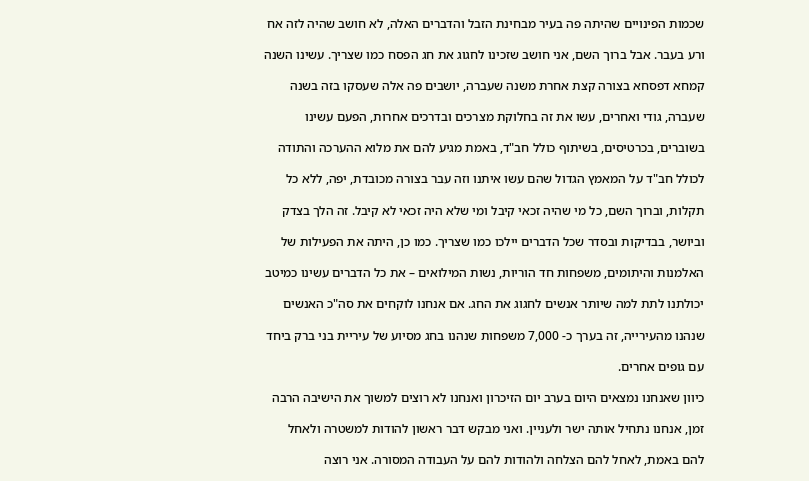שכמות הפינויים שהיתה פה בעיר מבחינת הזבל והדברים האלה, לא חושב שהיה לזה אח

ורע בעבר. אבל ברוך השם, אני חושב שזכינו לחגוג את חג הפסח כמו שצריך. עשינו השנה

קמחא דפסחא בצורה קצת אחרת משנה שעברה, יושבים פה אלה שעסקו בזה בשנה

שעברה, גודי ואחרים, עשו את זה בחלוקת מצרכים ובדרכים אחרות, הפעם עשינו

בשוברים, בכרטיסים, בשיתוף כולל חב"ד, באמת מגיע להם את מלוא ההערכה והתודה

לכולל חב"ד על המאמץ הגדול שהם עשו איתנו וזה עבר בצורה מכובדת, יפה, ללא כל

תקלות, וברוך השם, כל מי שהיה זכאי קיבל ומי שלא היה זכאי לא קיבל. זה הלך בצדק

וביושר, בבדיקות ובסדר שכל הדברים יילכו כמו שצריך. כמו כן, היתה את הפעילות של

האלמנות והיתומים, משפחות חד הוריות, נשות המילואים – את כל הדברים עשינו כמיטב

יכולתנו לתת למה שיותר אנשים לחגוג את החג. אם אנחנו לוקחים את סה"כ האנשים

שנהנו מהעירייה, זה בערך כ- 7,000 משפחות שנהנו בחג מסיוע של עיריית בני ברק ביחד

עם גופים אחרים.

כיוון שאנחנו נמצאים היום בערב יום הזיכרון ואנחנו לא רוצים למשוך את הישיבה הרבה

זמן, אנחנו נתחיל אותה ישר ולעניין. ואני מבקש דבר ראשון להודות למשטרה ולאחל

להם באמת, לאחל להם הצלחה ולהודות להם על העבודה המסורה. אני רוצה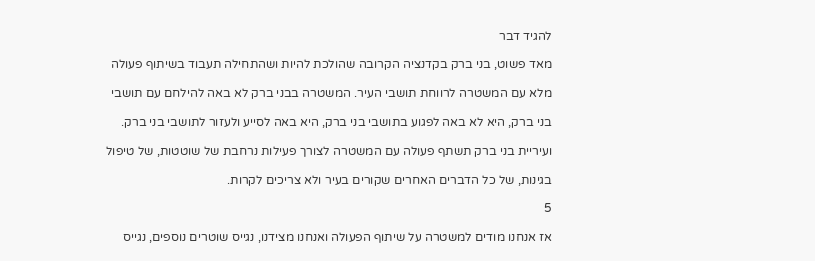להגיד דבר

מאד פשוט, בני ברק בקדנציה הקרובה שהולכת להיות ושהתחילה תעבוד בשיתוף פעולה

מלא עם המשטרה לרווחת תושבי העיר. המשטרה בבני ברק לא באה להילחם עם תושבי

בני ברק, היא לא באה לפגוע בתושבי בני ברק, היא באה לסייע ולעזור לתושבי בני ברק.

ועיריית בני ברק תשתף פעולה עם המשטרה לצורך פעילות נרחבת של שוטטות, של טיפול

בגינות, של כל הדברים האחרים שקורים בעיר ולא צריכים לקרות.

5

אז אנחנו מודים למשטרה על שיתוף הפעולה ואנחנו מצידנו, נגייס שוטרים נוספים, נגייס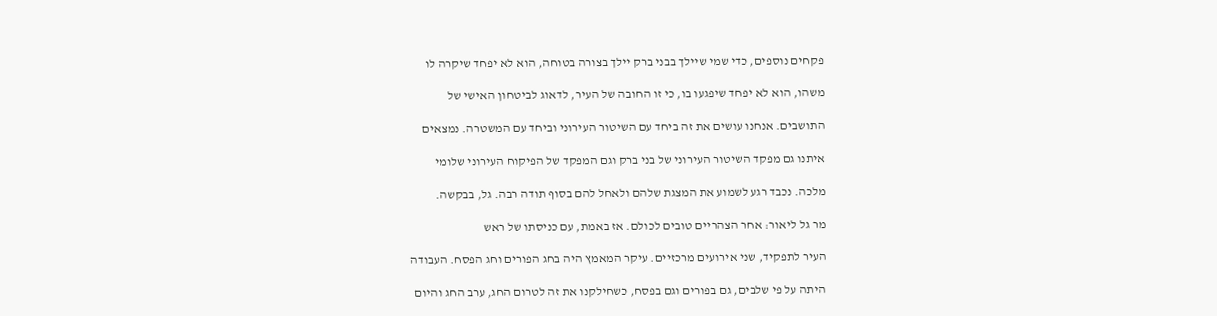פקחים נוספים, כדי שמי שיילך בבני ברק יילך בצורה בטוחה, הוא לא יפחד שיקרה לו

משהו, הוא לא יפחד שיפגעו בו, כי זו החובה של העיר, לדאוג לביטחון האישי של

התושבים. אנחנו עושים את זה ביחד עם השיטור העירוני וביחד עם המשטרה. נמצאים

איתנו גם מפקד השיטור העירוני של בני ברק וגם המפקד של הפיקוח העירוני שלומי

מלכה. נכבד רגע לשמוע את המצגת שלהם ולאחל להם בסוף תודה רבה. גל, בבקשה.

מר גל ליאור: אחר הצהריים טובים לכולם. אז באמת, עם כניסתו של ראש

העיר לתפקיד, שני אירועים מרכזיים. עיקר המאמץ היה בחג הפורים וחג הפסח. העבודה

היתה על פי שלבים, גם בפורים וגם בפסח, כשחילקנו את זה לטרום החג, ערב החג והיום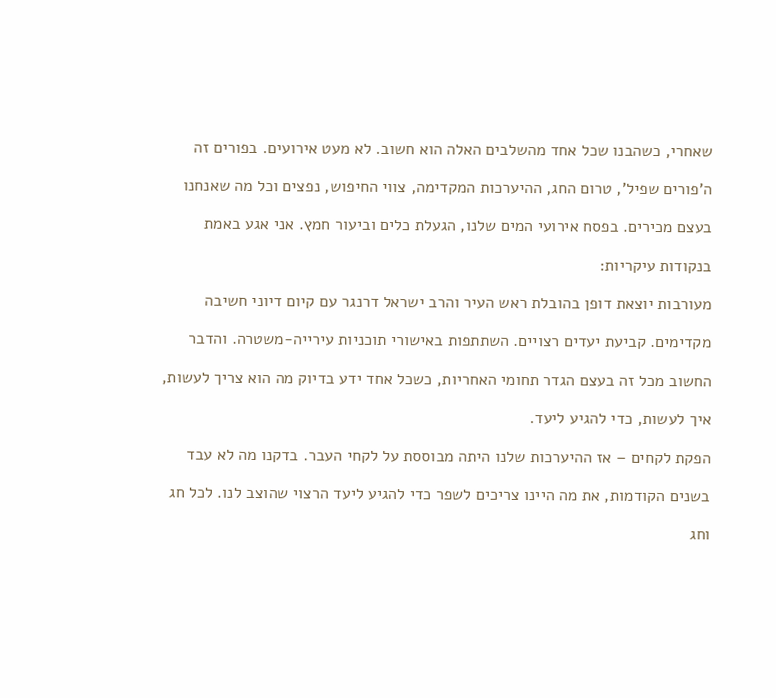שאחרי, כשהבנו שכל אחד מהשלבים האלה הוא חשוב. לא מעט אירועים. בפורים זה

ה'פורים שפיל', טרום החג, ההיערכות המקדימה, צווי החיפוש, נפצים וכל מה שאנחנו

בעצם מכירים. בפסח אירועי המים שלנו, הגעלת כלים וביעור חמץ. אני אגע באמת

בנקודות עיקריות:

מעורבות יוצאת דופן בהובלת ראש העיר והרב ישראל דרנגר עם קיום דיוני חשיבה

מקדימים. קביעת יעדים רצויים. השתתפות באישורי תוכניות עירייה-משטרה. והדבר

החשוב מכל זה בעצם הגדר תחומי האחריות, כשכל אחד ידע בדיוק מה הוא צריך לעשות,

איך לעשות, כדי להגיע ליעד.

הפקת לקחים – אז ההיערכות שלנו היתה מבוססת על לקחי העבר. בדקנו מה לא עבד

בשנים הקודמות, את מה היינו צריכים לשפר כדי להגיע ליעד הרצוי שהוצב לנו. לכל חג

וחג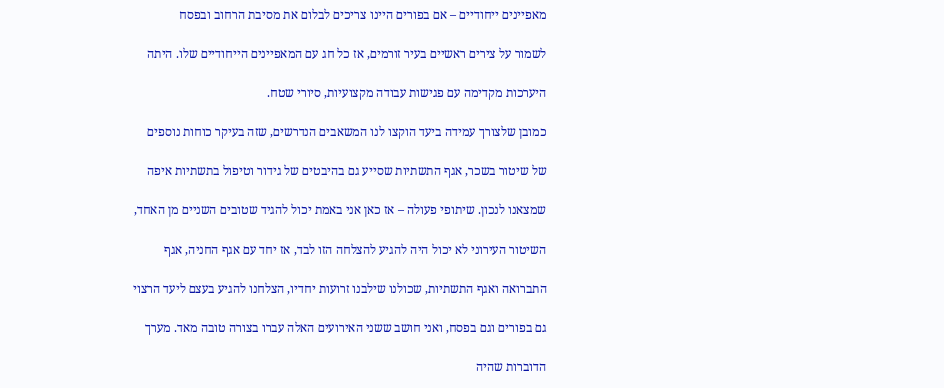מאפיינים ייחודיים – אם בפורים היינו צריכים לבלום את מסיבת הרחוב ובפסח

לשמור על צירים ראשיים בעיר זורמים, אז כל חג עם המאפיינים הייחודיים שלו. היתה

היערכות מקדימה עם פגישות עבודה מקצועיות, סיורי שטח.

כמובן שלצורך עמידה ביעד הוקצו לנו המשאבים הנדרשים, שזה בעיקר כוחות נוספים

של שיטור בשכר, אגף התשתיות שסייע גם בהיבטים של גידור וטיפול בתשתיות איפה

שמצאנו לנכון. שיתופי פעולה – אז כאן אני באמת יכול להגיד שטובים השניים מן האחד,

השיטור העירוני לא יכול היה להגיע להצלחה הזו לבד, אז יחד עם אגף החניה, אגף

התברואה ואגף התשתיות, שכולנו שילבנו זרועות יחדיו, הצלחנו להגיע בעצם ליעד הרצוי

גם בפורים וגם בפסח, ואני חושב ששני האירועים האלה עברו בצורה טובה מאד. מערך

הדוברות שהיה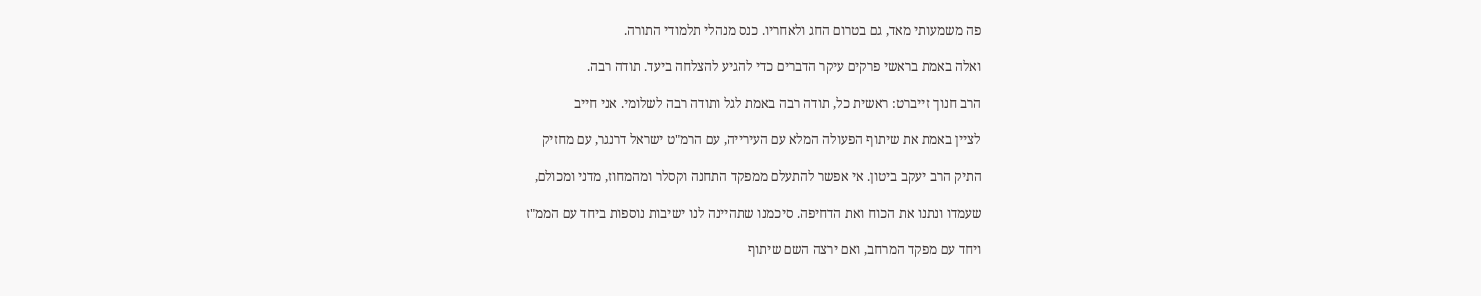פה משמעותי מאד, גם בטרום החג ולאחריו. כנס מנהלי תלמודי התורה.

ואלה באמת בראשי פרקים עיקר הדברים כדי להגיע להצלחה ביעד. תודה רבה.

הרב חנוך זייברט: ראשית כל, תודה רבה באמת לגל ותודה רבה לשלומי. אני חייב

לציין באמת את שיתוף הפעולה המלא עם העירייה, עם הרמ"ט ישראל דרנגר, עם מחזיק

התיק הרב יעקב ביטון. אי אפשר להתעלם ממפקד התחנה וקסלר ומהמחוז, מדני ומכולם,

שעמדו ונתנו את הכוח ואת הדחיפה. סיכמנו שתהיינה לנו ישיבות נוספות ביחד עם הממ"ז

ויחד עם מפקד המרחב, ואם ירצה השם שיתוף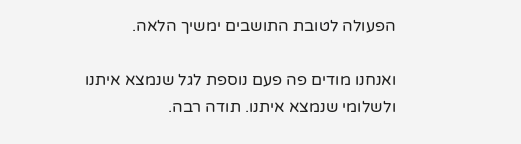הפעולה לטובת התושבים ימשיך הלאה.

ואנחנו מודים פה פעם נוספת לגל שנמצא איתנו ולשלומי שנמצא איתנו. תודה רבה.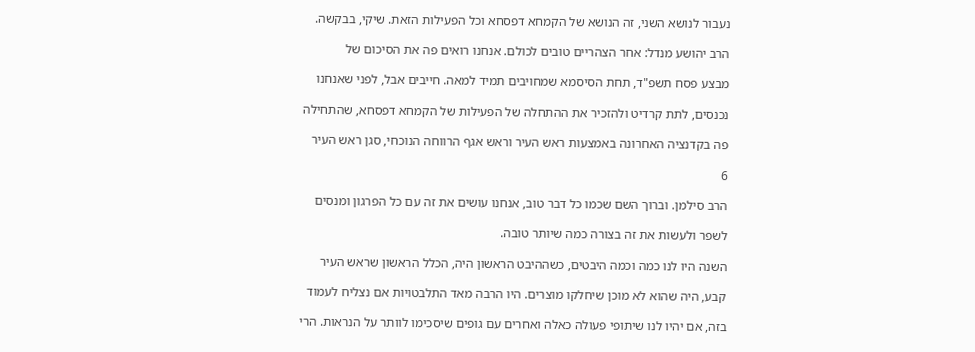נעבור לנושא השני, זה הנושא של הקמחא דפסחא וכל הפעילות הזאת. שיקי, בבקשה.

הרב יהושע מנדל: אחר הצהריים טובים לכולם. אנחנו רואים פה את הסיכום של

מבצע פסח תשפ"ד, תחת הסיסמא שמחויבים תמיד למאה. חייבים אבל, לפני שאנחנו

נכנסים, לתת קרדיט ולהזכיר את ההתחלה של הפעילות של הקמחא דפסחא, שהתחילה

פה בקדנציה האחרונה באמצעות ראש העיר וראש אגף הרווחה הנוכחי, סגן ראש העיר

6

הרב סילמן. וברוך השם שכמו כל דבר טוב, אנחנו עושים את זה עם כל הפרגון ומנסים

לשפר ולעשות את זה בצורה כמה שיותר טובה.

השנה היו לנו כמה וכמה היבטים, כשההיבט הראשון היה, הכלל הראשון שראש העיר

קבע, היה שהוא לא מוכן שיחלקו מוצרים. היו הרבה מאד התלבטויות אם נצליח לעמוד

בזה, אם יהיו לנו שיתופי פעולה כאלה ואחרים עם גופים שיסכימו לוותר על הנראות. הרי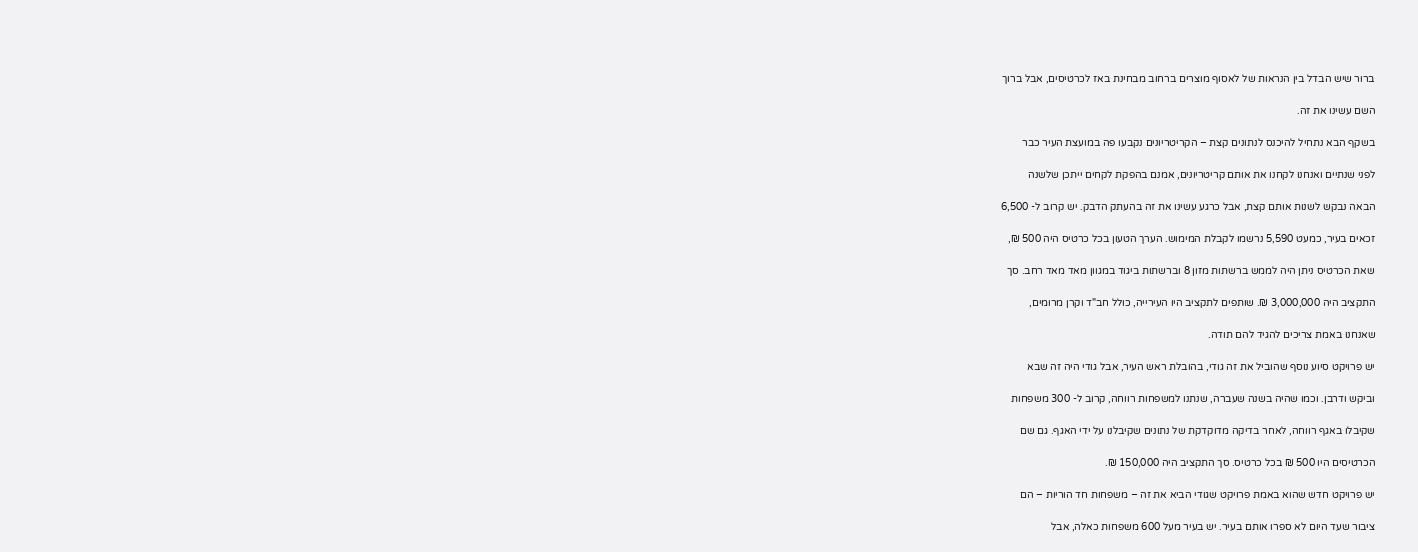ברור שיש הבדל בין הנראות של לאסוף מוצרים ברחוב מבחינת באז לכרטיסים, אבל ברוך

השם עשינו את זה.

בשקף הבא נתחיל להיכנס לנתונים קצת – הקריטריונים נקבעו פה במועצת העיר כבר

לפני שנתיים ואנחנו לקחנו את אותם קריטריונים, אמנם בהפקת לקחים ייתכן שלשנה

הבאה נבקש לשנות אותם קצת, אבל כרגע עשינו את זה בהעתק הדבק. יש קרוב ל- 6,500

זכאים בעיר, כמעט 5,590 נרשמו לקבלת המימוש. הערך הטעון בכל כרטיס היה 500 ₪,

שאת הכרטיס ניתן היה לממש ברשתות מזון 8 וברשתות ביגוד במגוון מאד מאד רחב. סך

התקציב היה 3,000,000 ₪. שותפים לתקציב היו העירייה, כולל חב"ד וקרן מרומים,

שאנחנו באמת צריכים להגיד להם תודה.

יש פרויקט סיוע נוסף שהוביל את זה גודי, בהובלת ראש העיר, אבל גודי היה זה שבא

וביקש ודרבן. וכמו שהיה בשנה שעברה, שנתנו למשפחות רווחה, קרוב ל- 300 משפחות

שקיבלו באגף רווחה, לאחר בדיקה מדוקדקת של נתונים שקיבלנו על ידי האגף. גם שם

הכרטיסים היו 500 ₪ בכל כרטיס. סך התקציב היה 150,000 ₪.

יש פרויקט חדש שהוא באמת פרויקט שגודי הביא את זה – משפחות חד הוריות – הם

ציבור שעד היום לא ספרו אותם בעיר. יש בעיר מעל 600 משפחות כאלה, אבל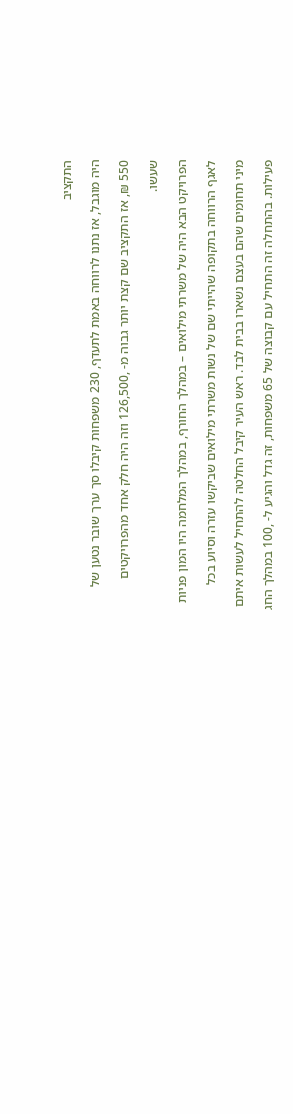התקציב

היה מוגבל, אז נתנו לרווחה באמת לתעדף, 230 משפחות קיבלו סך ערך שובר נטען של

550 ₪, אז התקציב שם קצת יותר גבוה מ- ,126,500 וזה היה חלק אחד מהפרויקטים

שעשו.

הפרויקט הבא היה של משרתי מילואים – במהלך החורף, במהלך המלחמה היו המון פניות

לאגף הרווחה בתקופה שהייתי שם של נשות משרתי מילואים שביקשו עזרה וסיוע בכל

מיני תחומים שהם בעצם נשארו בבית לבד. ראש העיר קיבל החלטה להתחיל לעשות איתם

פעילות. בהתחלה זה התחיל עם קבוצה של 65 משפחות, זה גדל והגיע ל- ,100 במהלך החג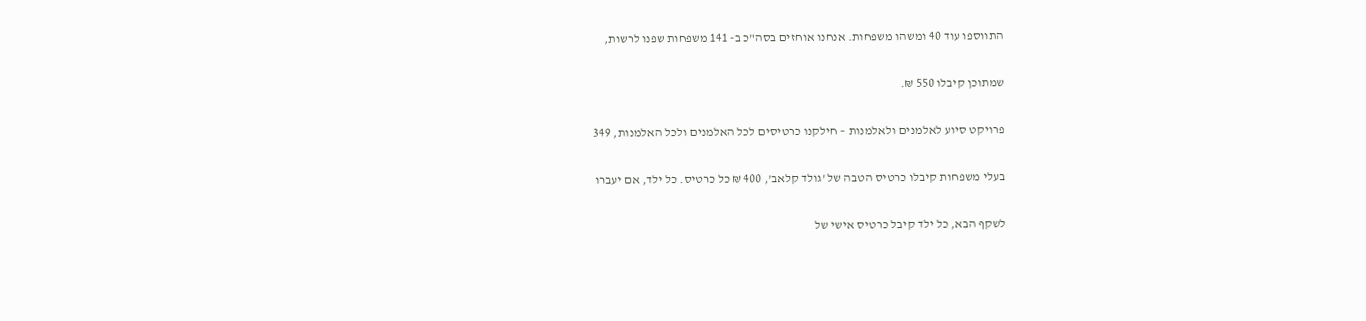התווספו עוד 40 ומשהו משפחות. אנחנו אוחזים בסה"כ ב- 141 משפחות שפנו לרשות,

שמתוכן קיבלו 550 ₪.

פרויקט סיוע לאלמנים ולאלמנות – חילקנו כרטיסים לכל האלמנים ולכל האלמנות, 349

בעלי משפחות קיבלו כרטיס הטבה של 'גולד קלאב', 400 ₪ כל כרטיס. כל ילד, אם יעברו

לשקף הבא, כל ילד קיבל כרטיס אישי של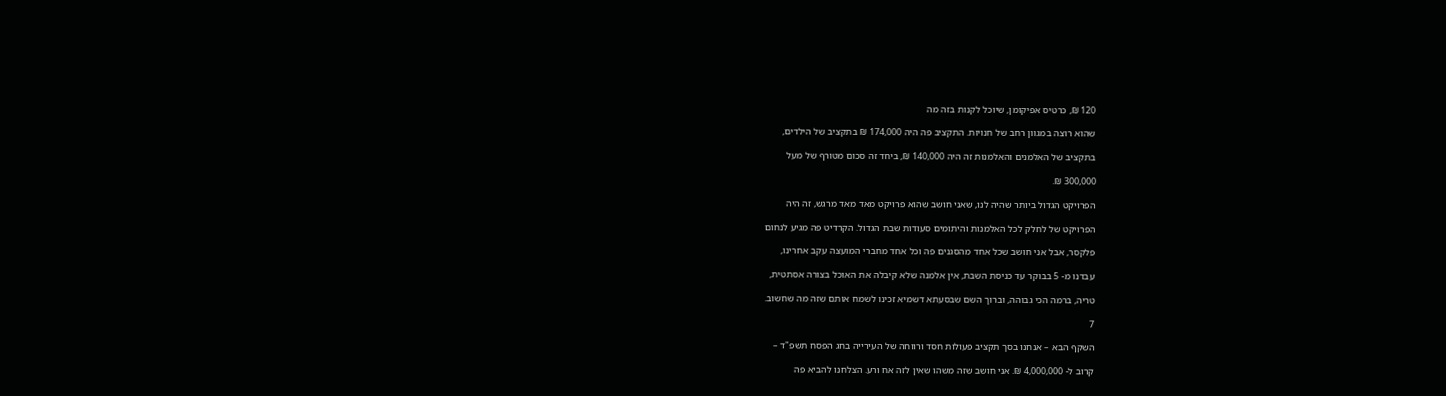120 ₪, כרטיס אפיקומן, שיוכל לקנות בזה מה

שהוא רוצה במגוון רחב של חנויות. התקציב פה היה 174,000 ₪ בתקציב של הילדים,

בתקציב של האלמנים והאלמנות זה היה 140,000 ₪, ביחד זה סכום מטורף של מעל

300,000 ₪.

הפרויקט הגדול ביותר שהיה לנו, שאני חושב שהוא פרויקט מאד מאד מרגש, זה היה

הפרויקט של לחלק לכל האלמנות והיתומים סעודות שבת הגדול. הקרדיט פה מגיע לנחום

פלקסר, אבל אני חושב שכל אחד מהסגנים פה וכל אחד מחברי המועצה עקב אחרינו,

עבדנו מ- 5 בבוקר עד כניסת השבת, אין אלמנה שלא קיבלה את האוכל בצורה אסתטית,

טריה, ברמה הכי גבוהה, וברוך השם שבסעתא דשמיא זכינו לשמח אותם שזה מה שחשוב.

7

השקף הבא – אנחנו בסך תקציב פעולות חסד ורווחה של העירייה בחג הפסח תשפ"ד –

קרוב ל- 4,000,000 ₪. אני חושב שזה משהו שאין לזה אח ורע. הצלחנו להביא פה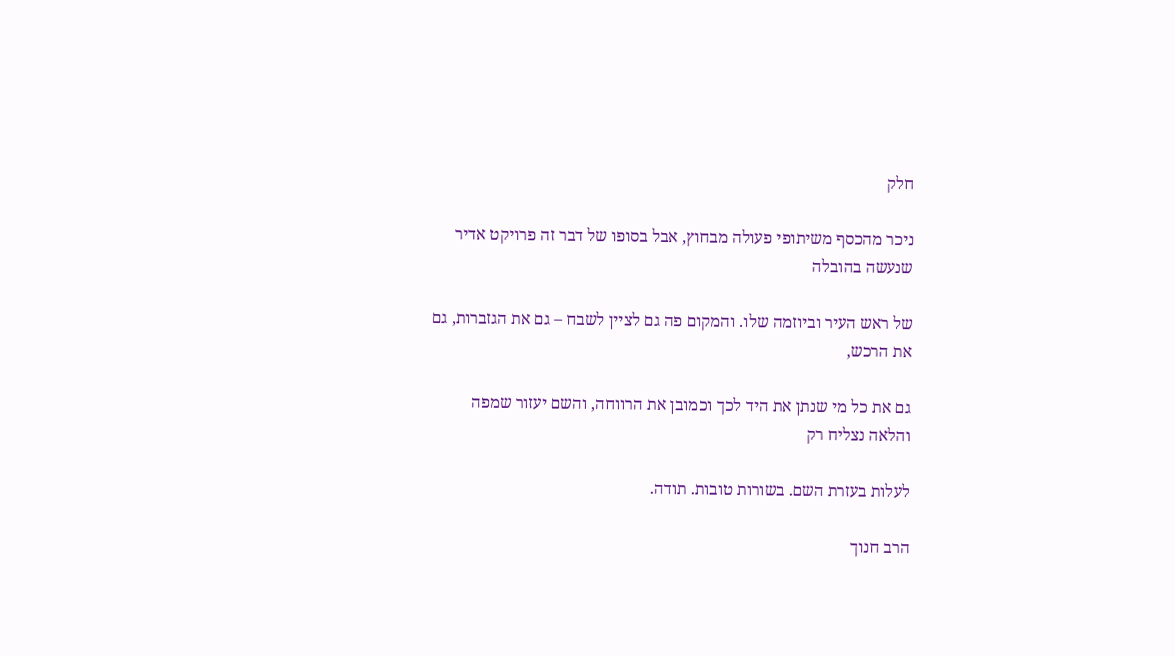חלק

ניכר מהכסף משיתופי פעולה מבחוץ, אבל בסופו של דבר זה פרויקט אדיר שנעשה בהובלה

של ראש העיר וביוזמה שלו. והמקום פה גם לציין לשבח – גם את הגזברות, גם את הרכש,

גם את כל מי שנתן את היד לכך וכמובן את הרווחה, והשם יעזור שמפה והלאה נצליח רק

לעלות בעזרת השם. בשורות טובות. תודה.

הרב חנוך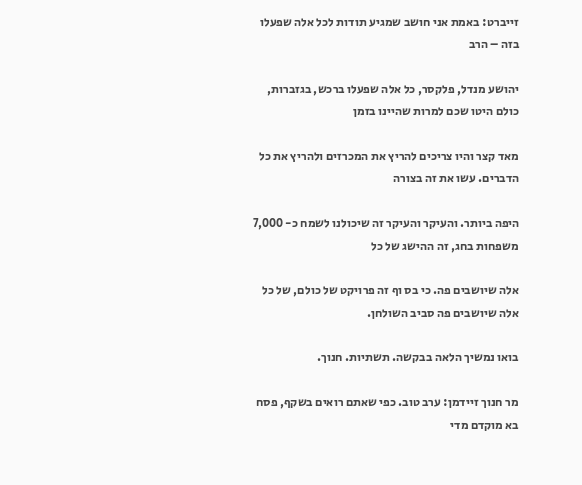זייברט: באמת אני חושב שמגיע תודות לכל אלה שפעלו בזה – הרב

יהושע מנדל, פלקסר, כל אלה שפעלו ברכש, בגזברות, כולם היטו שכם למרות שהיינו בזמן

מאד קצר והיו צריכים להריץ את המכרזים ולהריץ את כל הדברים. עשו את זה בצורה

היפה ביותר. והעיקר והעיקר זה שיכולנו לשמח כ- 7,000 משפחות בחג, זה ההישג של כל

אלה שיושבים פה. כי בס וף זה פרויקט של כולם, של כל אלה שיושבים פה סביב השולחן.

בואו נמשיך הלאה בבקשה. תשתיות. חנוך.

מר חנוך זיידמן: ערב טוב. כפי שאתם רואים בשקף, פסח בא מוקדם מדי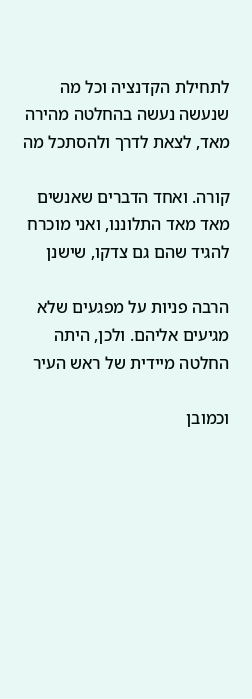לתחילת הקדנציה וכל מה שנעשה נעשה בהחלטה מהירה מאד, לצאת לדרך ולהסתכל מה

קורה. ואחד הדברים שאנשים מאד מאד התלוננו, ואני מוכרח להגיד שהם גם צדקו, שישנן

הרבה פניות על מפגעים שלא מגיעים אליהם. ולכן, היתה החלטה מיידית של ראש העיר

וכמובן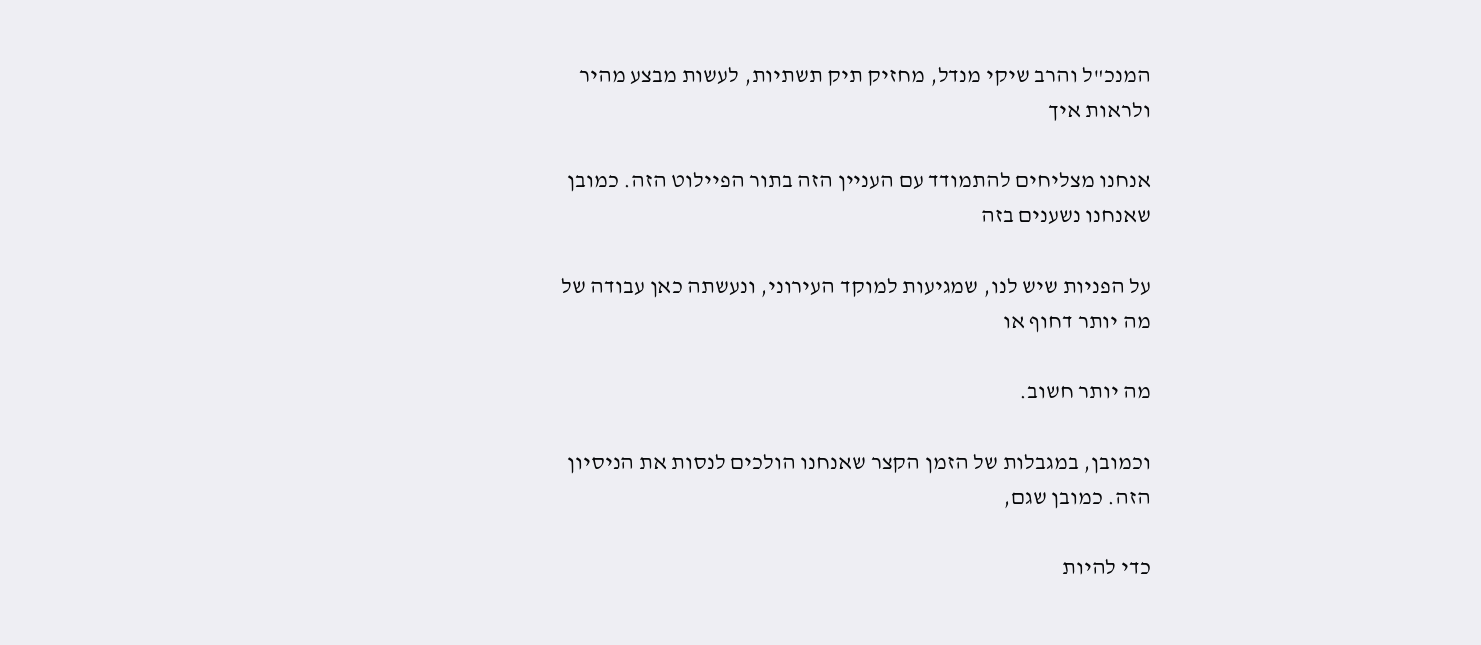המנכ"ל והרב שיקי מנדל, מחזיק תיק תשתיות, לעשות מבצע מהיר ולראות איך

אנחנו מצליחים להתמודד עם העניין הזה בתור הפיילוט הזה. כמובן שאנחנו נשענים בזה

על הפניות שיש לנו, שמגיעות למוקד העירוני, ונעשתה כאן עבודה של מה יותר דחוף או

מה יותר חשוב.

וכמובן, במגבלות של הזמן הקצר שאנחנו הולכים לנסות את הניסיון הזה. כמובן שגם,

כדי להיות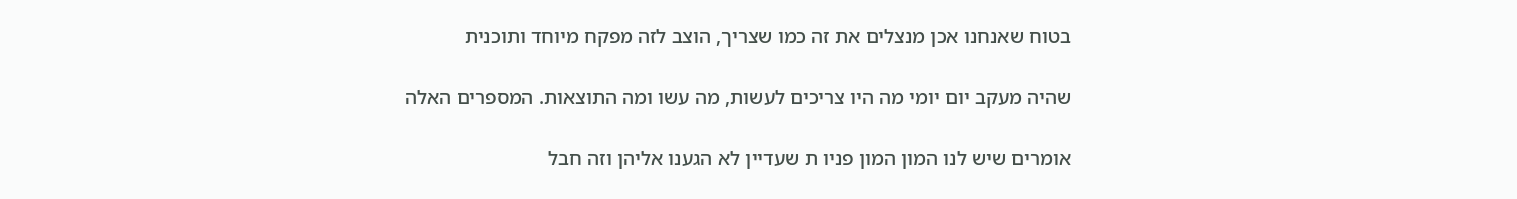בטוח שאנחנו אכן מנצלים את זה כמו שצריך, הוצב לזה מפקח מיוחד ותוכנית

שהיה מעקב יום יומי מה היו צריכים לעשות, מה עשו ומה התוצאות. המספרים האלה

אומרים שיש לנו המון המון פניו ת שעדיין לא הגענו אליהן וזה חבל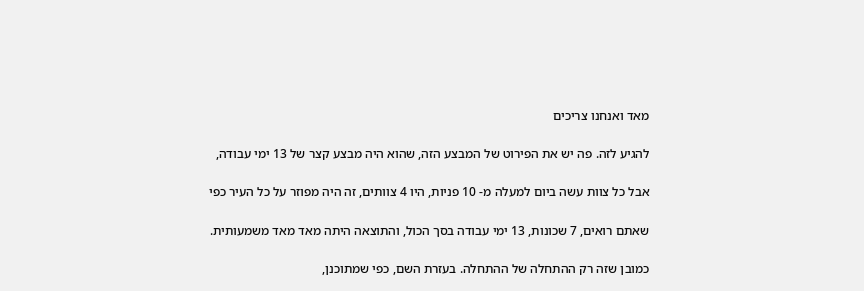מאד ואנחנו צריכים

להגיע לזה. פה יש את הפירוט של המבצע הזה, שהוא היה מבצע קצר של 13 ימי עבודה,

אבל כל צוות עשה ביום למעלה מ- 10 פניות, היו 4 צוותים, זה היה מפוזר על כל העיר כפי

שאתם רואים, 7 שכונות, 13 ימי עבודה בסך הכול, והתוצאה היתה מאד מאד משמעותית.

כמובן שזה רק ההתחלה של ההתחלה. בעזרת השם, כפי שמתוכנן,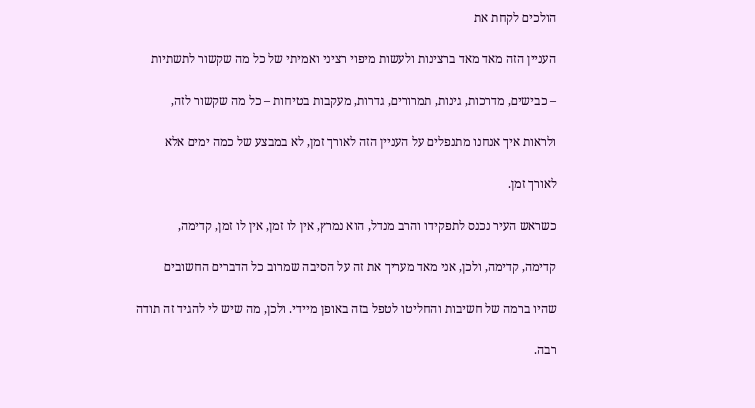הולכים לקחת את

העניין הזה מאד מאד ברצינות ולעשות מיפוי רציני ואמיתי של כל מה שקשור לתשתיות

– כבישים, מדרכות, גינות, תמרורים, גדרות, מעקבות בטיחות – כל מה שקשור לזה,

ולראות איך אנחנו מתנפלים על העניין הזה לאורך זמן, לא במבצע של כמה ימים אלא

לאורך זמן.

כשראש העיר נכנס לתפקידו והרב מנדל, הוא נמרץ, אין לו זמן, אין לו זמן, קדימה,

קדימה, קדימה, ולכן, אני מאד מעריך את זה על הסיבה שמרוב כל הדברים החשובים

שהיו ברמה של חשיבות והחליטו לטפל בזה באופן מיידי. ולכן, מה שיש לי להגיד זה תודה

רבה.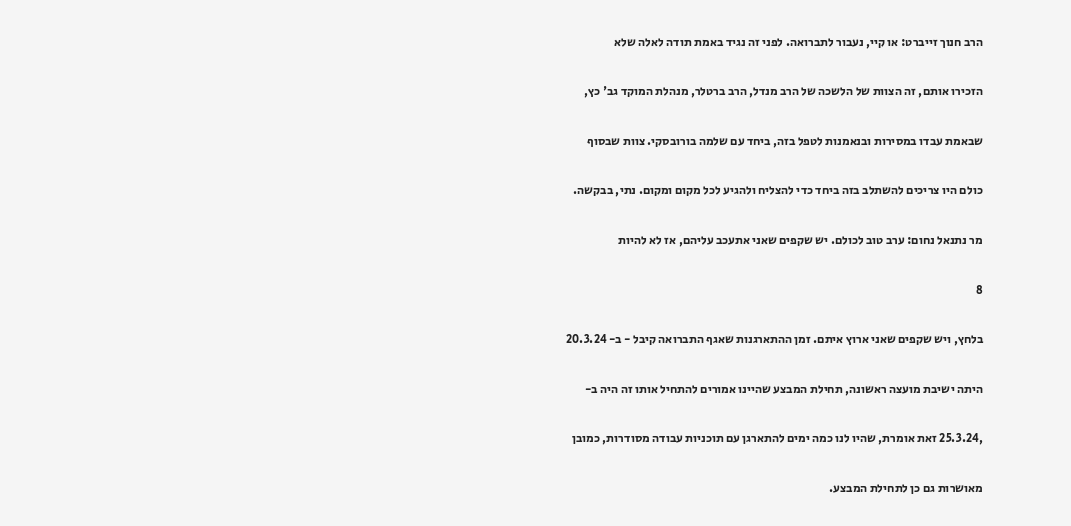הרב חנוך זייברט: או קיי, נעבור לתברואה. לפני זה נגיד באמת תודה לאלה שלא

הזכירו אותם, זה הצוות של הלשכה של הרב מנדל, הרב ברטלר, מנהלת המוקד גב' כץ,

שבאמת עבדו במסירות ובנאמנות לטפל בזה, ביחד עם שלמה בורובסקי. צוות שבסוף

כולם היו צריכים להשתלב בזה ביחד כדי להצליח ולהגיע לכל מקום ומקום. נתי, בבקשה.

מר נתנאל נחום: ערב טוב לכולם. יש שקפים שאני אתעכב עליהם, אז לא להיות

8

בלחץ, ויש שקפים שאני ארוץ איתם. זמן ההתארגנות שאגף התברואה קיבל - ב- 20.3.24

היתה ישיבת מועצה ראשונה, תחילת המבצע שהיינו אמורים להתחיל אותו זה היה ב-

,25.3.24 זאת אומרת, שהיו לנו כמה ימים להתארגן עם תוכניות עבודה מסודרות, כמובן

מאושרות גם כן לתחילת המבצע.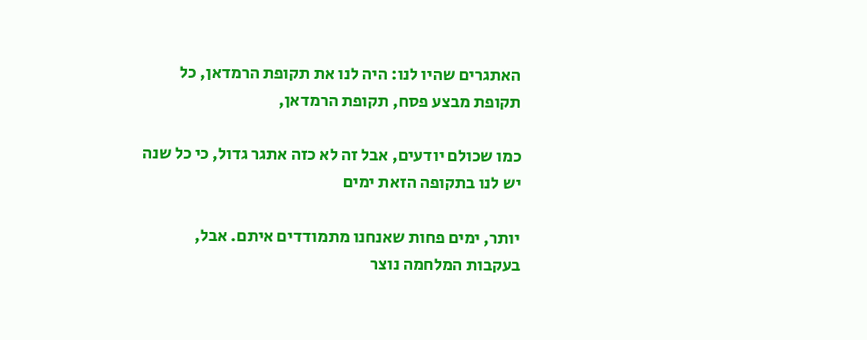האתגרים שהיו לנו: היה לנו את תקופת הרמדאן, כל תקופת מבצע פסח, תקופת הרמדאן,

כמו שכולם יודעים, אבל זה לא כזה אתגר גדול, כי כל שנה יש לנו בתקופה הזאת ימים

יותר, ימים פחות שאנחנו מתמודדים איתם. אבל, בעקבות המלחמה נוצר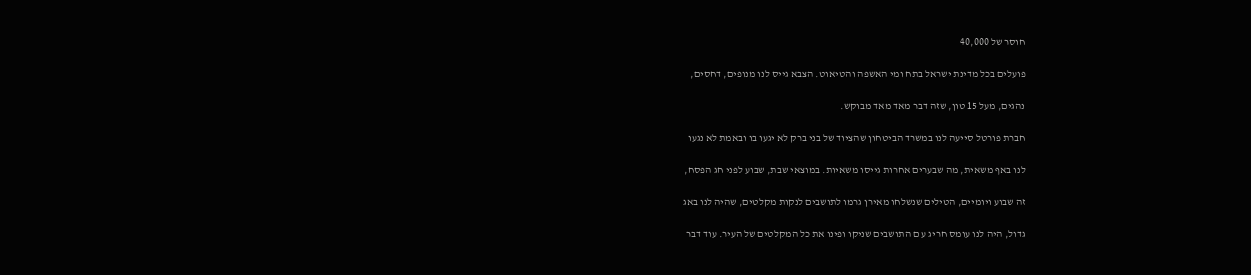חוסר של 40,000

פועלים בכל מדינת ישראל בתח ומי האשפה והטיאוט. הצבא גייס לנו מנופים, דחסים,

נהגים, מעל 15 טון, שזה דבר מאד מאד מבוקש.

חברת פורטל סייעה לנו במשרד הביטחון שהציוד של בני ברק לא יגעו בו ובאמת לא נגעו

לנו באף משאית, מה שבערים אחרות גייסו משאיות. במוצאי שבת, שבוע לפני חג הפסח,

זה שבוע ויומיים, הטילים שנשלחו מאירן גרמו לתושבים לנקות מקלטים, שהיה לנו באג

גדול, היה לנו עומס חריג ע ם התושבים שניקו ופינו את כל המקלטים של העיר. עוד דבר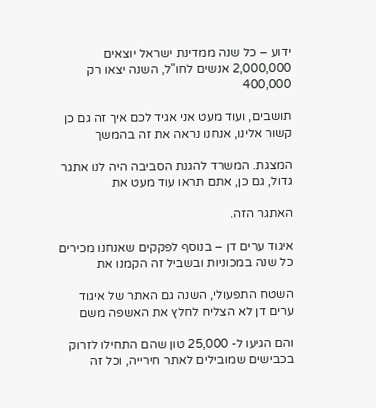ידוע – כל שנה ממדינת ישראל יוצאים 2,000,000 אנשים לחו"ל, השנה יצאו רק 400,000

תושבים, ועוד מעט אני אגיד לכם איך זה גם כן קשור אלינו, אנחנו נראה את זה בהמשך

המצגת. המשרד להגנת הסביבה היה לנו אתגר גדול, גם כן, אתם תראו עוד מעט את

האתגר הזה.

איגוד ערים דן – בנוסף לפקקים שאנחנו מכירים כל שנה במכוניות ובשביל זה הקמנו את

השטח התפעולי, השנה גם האתר של איגוד ערים דן לא הצליח לחלץ את האשפה משם

והם הגיעו ל- 25,000 טון שהם התחילו לזרוק בכבישים שמובילים לאתר חירייה, וכל זה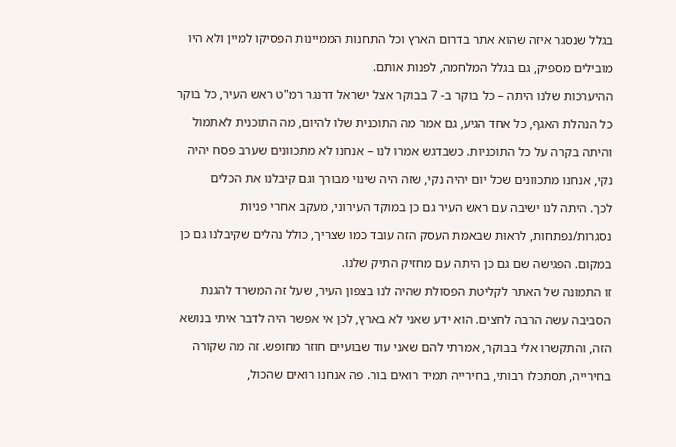בגלל שנסגר איזה שהוא אתר בדרום הארץ וכל התחנות הממיינות הפסיקו למיין ולא היו

מובילים מספיק, גם בגלל המלחמה, לפנות אותם.

ההיערכות שלנו היתה – כל בוקר ב- 7 בבוקר אצל ישראל דרנגר רמ"ט ראש העיר, כל בוקר

כל הנהלת האגף, כל אחד הגיע, גם אמר מה התוכנית שלו להיום, מה התוכנית לאתמול

והיתה בקרה על כל התוכניות. כשבדגש אמרו לנו – אנחנו לא מתכוונים שערב פסח יהיה

נקי, אנחנו מתכוונים שכל יום יהיה נקי, שזה היה שינוי מבורך וגם קיבלנו את הכלים

לכך. היתה לנו ישיבה עם ראש העיר גם כן במוקד העירוני, מעקב אחרי פניות

נסגרות/נפתחות, לראות שבאמת העסק הזה עובד כמו שצריך, כולל נהלים שקיבלנו גם כן

במקום. הפגישה שם גם כן היתה עם מחזיק התיק שלנו.

זו התמונה של האתר לקליטת הפסולת שהיה לנו בצפון העיר, שעל זה המשרד להגנת

הסביבה עשה הרבה לחצים. הוא ידע שאני לא בארץ, לכן אי אפשר היה לדבר איתי בנושא

הזה, והתקשרו אלי בבוקר, אמרתי להם שאני עוד שבועיים חוזר מחופש. זה מה שקורה

בחירייה, תסתכלו רבותי, בחירייה תמיד רואים בור. פה אנחנו רואים שהכול,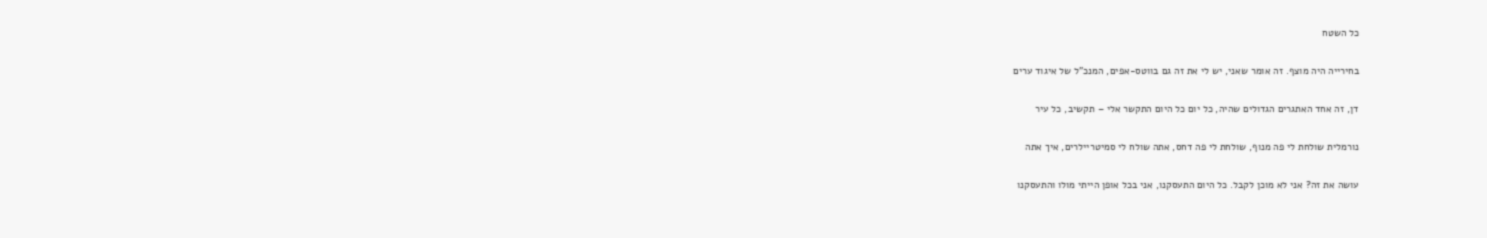כל השטח

בחירייה היה מוצף. זה אומר שאני, יש לי את זה גם בווטס-אפים, המנכ"ל של איגוד ערים

דן, זה אחד האתגרים הגדולים שהיה, כל יום כל היום התקשר אלי – תקשיב, כל עיר

נורמלית שולחת לי פה מנוף, שולחת לי פה דחס, אתה שולח לי סמיטריילרים, איך אתה

עושה את זה? אני לא מוכן לקבל. כל היום התעסקנו, אני בכל אופן הייתי מולו והתעסקנו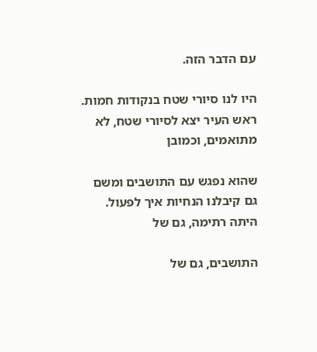עם הדבר הזה.

היו לנו סיורי שטח בנקודות חמות. ראש העיר יצא לסיורי שטח, לא מתואמים, וכמובן

שהוא נפגש עם התושבים ומשם גם קיבלנו הנחיות איך לפעול. היתה רתימה, גם של

התושבים, גם של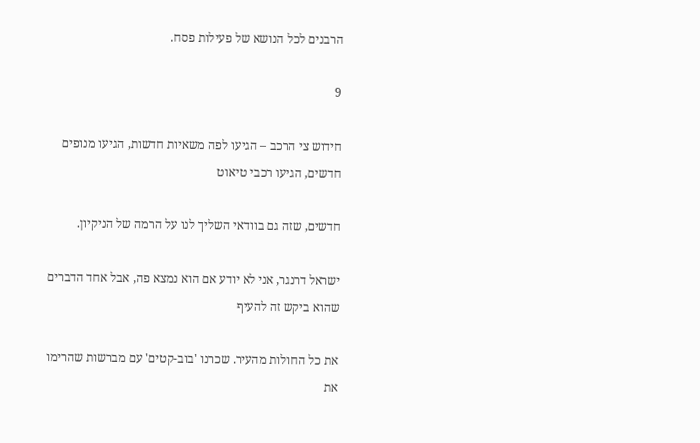הרבנים לכל הנושא של פעילות פסח.

9

חידוש צי הרכב – הגיעו לפה משאיות חדשות, הגיעו מנופים חדשים, הגיעו רכבי טיאוט

חדשים, שזה גם בוודאי השליך לנו על הרמה של הניקיון.

ישראל דרנגר, אני לא יודע אם הוא נמצא פה, אבל אחד הדברים שהוא ביקש זה להעיף

את כל החולות מהעיר. שכרנו 'בוב-קטים' עם מברשות שהרימו את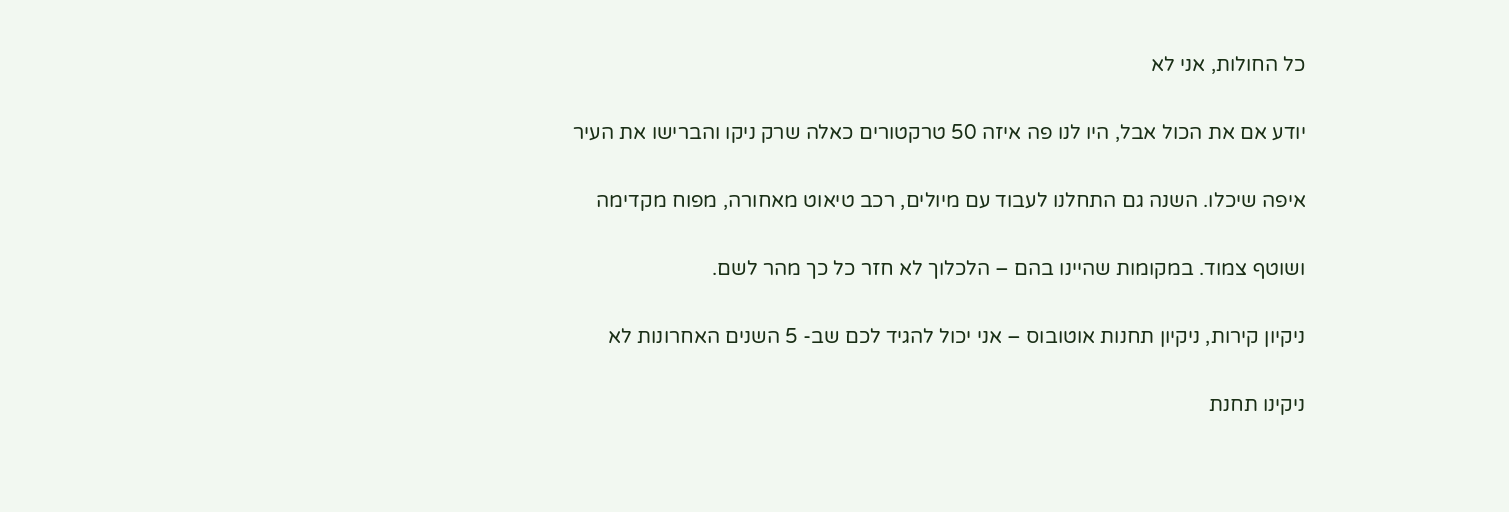כל החולות, אני לא

יודע אם את הכול אבל, היו לנו פה איזה 50 טרקטורים כאלה שרק ניקו והברישו את העיר

איפה שיכלו. השנה גם התחלנו לעבוד עם מיולים, רכב טיאוט מאחורה, מפוח מקדימה

ושוטף צמוד. במקומות שהיינו בהם – הלכלוך לא חזר כל כך מהר לשם.

ניקיון קירות, ניקיון תחנות אוטובוס – אני יכול להגיד לכם שב- 5 השנים האחרונות לא

ניקינו תחנת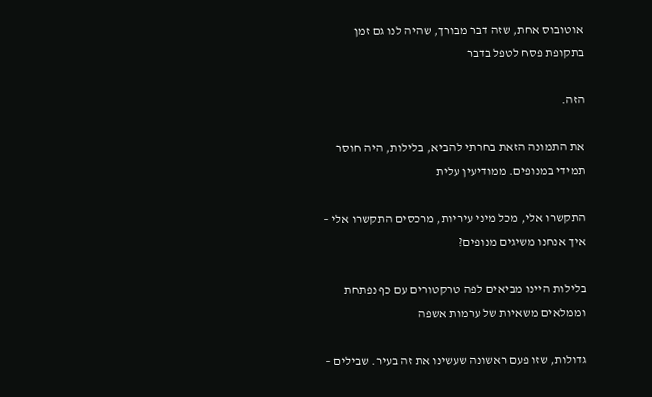אוטובוס אחת, שזה דבר מבורך, שהיה לנו גם זמן בתקופת פסח לטפל בדבר

הזה.

את התמונה הזאת בחרתי להביא, בלילות, היה חוסר תמידי במנופים. ממודיעין עלית

התקשרו אלי, מכל מיני עיריות, מרכסים התקשרו אלי – איך אנחנו משיגים מנופים?

בלילות היינו מביאים לפה טרקטורים עם כף נפתחת וממלאים משאיות של ערמות אשפה

גדולות, שזו פעם ראשונה שעשינו את זה בעיר. שבילים –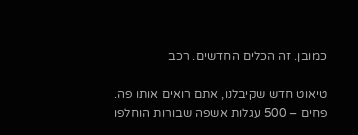כמובן. זה הכלים החדשים. רכב

טיאוט חדש שקיבלנו, אתם רואים אותו פה. פחים – 500 עגלות אשפה שבורות הוחלפו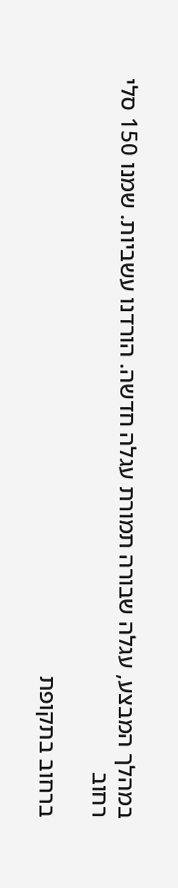במהלך המבצע, עגלה שבורה תמורת עגלה חדשה. הורדנו עשביות. שמנו 150 סלי רחוב

ברחוב בתקופת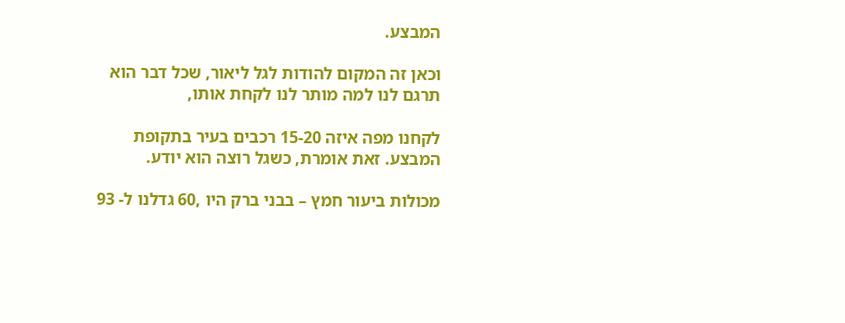המבצע.

וכאן זה המקום להודות לגל ליאור, שכל דבר הוא תרגם לנו למה מותר לנו לקחת אותו,

לקחנו מפה איזה 15-20 רכבים בעיר בתקופת המבצע. זאת אומרת, כשגל רוצה הוא יודע.

מכולות ביעור חמץ – בבני ברק היו ,60 גדלנו ל- 93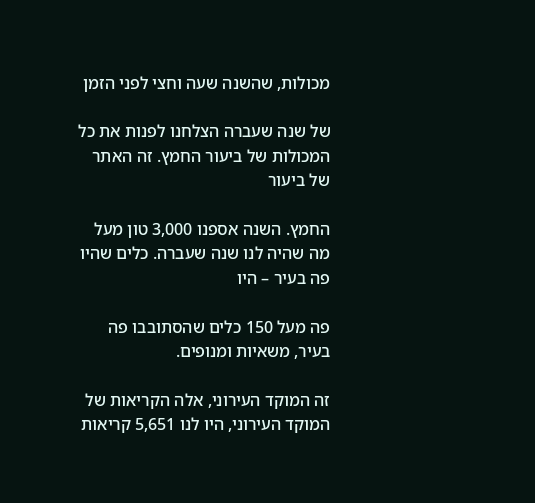מכולות, שהשנה שעה וחצי לפני הזמן

של שנה שעברה הצלחנו לפנות את כל המכולות של ביעור החמץ. זה האתר של ביעור

החמץ. השנה אספנו 3,000 טון מעל מה שהיה לנו שנה שעברה. כלים שהיו פה בעיר – היו

פה מעל 150 כלים שהסתובבו פה בעיר, משאיות ומנופים.

זה המוקד העירוני, אלה הקריאות של המוקד העירוני, היו לנו 5,651 קריאות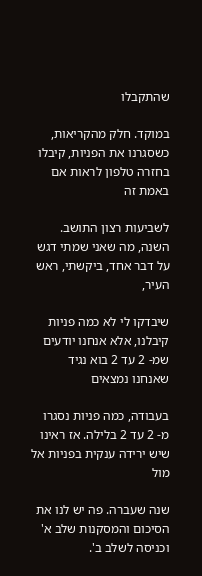שהתקבלו

במוקד. חלק מהקריאות, כשסגרנו את הפניות, קיבלו בחזרה טלפון לראות אם באמת זה

לשביעות רצון התושב. השנה, מה שאני שמתי דגש על דבר אחד, ביקשתי, ראש העיר,

שיבדקו לי לא כמה פניות קיבלנו, אלא אנחנו יודעים שמ- 2 עד 2 בוא נגיד שאנחנו נמצאים

בעבודה, כמה פניות נסגרו מ- 2 עד 2 בלילה. אז ראינו שיש ירידה ענקית בפניות אל מול

שנה שעברה. פה יש לנו את הסיכום והמסקנות שלב א' וכניסה לשלב ב'.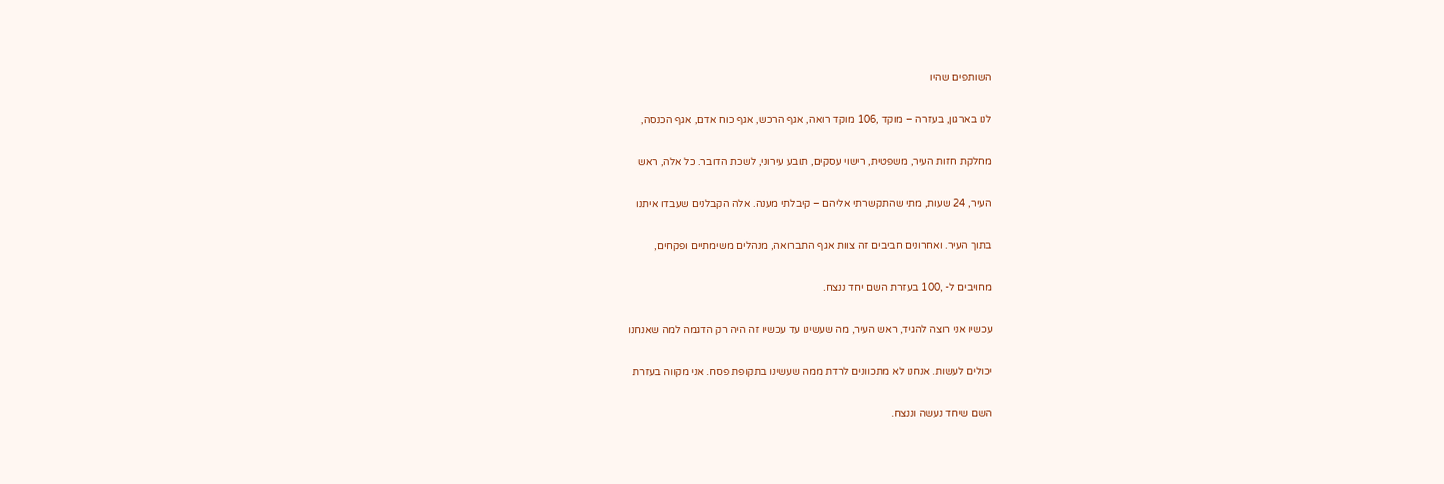השותפים שהיו

לנו בארגון, בעזרה – מוקד ,106 מוקד רואה, אגף הרכש, אגף כוח אדם, אגף הכנסה,

מחלקת חזות העיר, משפטית, רישוי עסקים, תובע עירוני, לשכת הדובר. כל אלה, ראש

העיר, 24 שעות, מתי שהתקשרתי אליהם – קיבלתי מענה. אלה הקבלנים שעבדו איתנו

בתוך העיר. ואחרונים חביבים זה צוות אגף התברואה, מנהלים משימתיים ופקחים,

מחויבים ל- ,100 בעזרת השם יחד ננצח.

עכשיו אני רוצה להגיד, ראש העיר, מה שעשינו עד עכשיו זה היה רק הדגמה למה שאנחנו

יכולים לעשות. אנחנו לא מתכוונים לרדת ממה שעשינו בתקופת פסח. אני מקווה בעזרת

השם שיחד נעשה וננצח.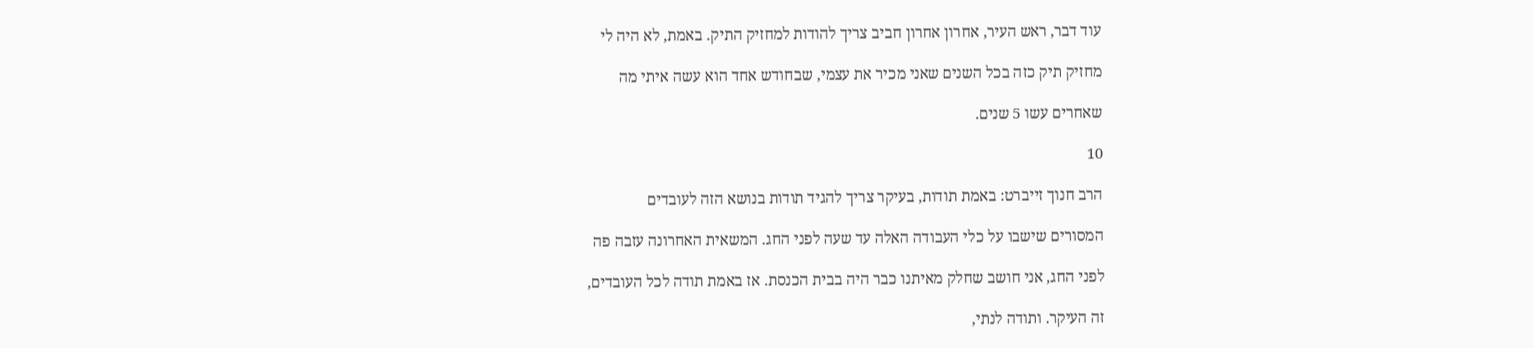עוד דבר, ראש העיר, אחרון אחרון חביב צריך להודות למחזיק התיק. באמת, לא היה לי

מחזיק תיק כזה בכל השנים שאני מכיר את עצמי, שבחודש אחד הוא עשה איתי מה

שאחרים עשו 5 שנים.

10

הרב חנוך זייברט: באמת תודות, בעיקר צריך להגיד תודות בנושא הזה לעובדים

המסורים שישבו על כלי העבודה האלה עד שעה לפני החג. המשאית האחרונה עזבה פה

לפני החג, אני חושב שחלק מאיתנו כבר היה בבית הכנסת. אז באמת תודה לכל העובדים,

זה העיקר. ותודה לנתי,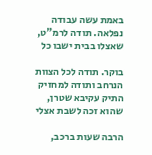באמת עשה עבודה נפלאה. תודה לרמ"ט, שאצלו בבית ישבו כל

בוקר. תודה לכל הצוות הנרחב ותודה למחזיק התיק עקיבא שטרן, שהוא זכה לשבת אצלי

הרבה שעות ברכב,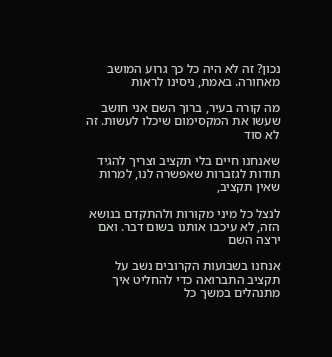נכון? זה לא היה כל כך גרוע המושב מאחורה. באמת, ניסינו לראות

מה קורה בעיר, ברוך השם אני חושב שעשו את המקסימום שיכלו לעשות. זה לא סוד

שאנחנו חיים בלי תקציב וצריך להגיד תודות לגזברות שאפשרה לנו, למרות שאין תקציב,

לנצל כל מיני מקורות ולהתקדם בנושא הזה, לא עיכבו אותנו בשום דבר. ואם ירצה השם

אנחנו בשבועות הקרובים נשב על תקציב התברואה כדי להחליט איך מתנהלים במשך כל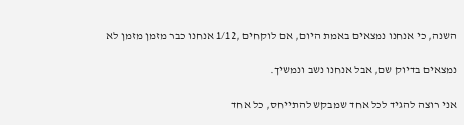השנה, כי אנחנו נמצאים באמת היום, אם לוקחים ,1/12 אנחנו כבר מזמן מזמן לא

נמצאים בדיוק שם, אבל אנחנו נשב ונמשיך.

אני רוצה להגיד לכל אחד שמבקש להתייחס, כל אחד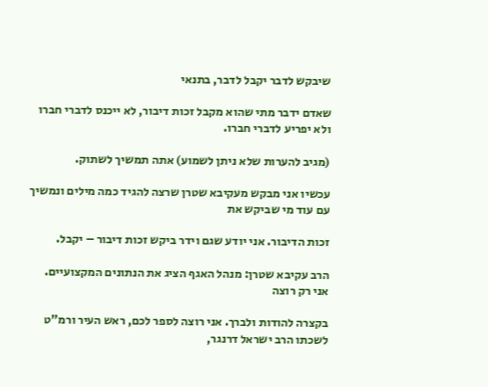שיבקש לדבר יקבל לדבר, בתנאי

שאדם ידבר מתי שהוא מקבל זכות דיבור, לא ייכנס לדברי חברו ולא יפריע לדברי חברו.

(מגיב להערות שלא ניתן לשמוע) אתה תמשיך לשתוק.

עכשיו אני מבקש מעקיבא שטרן שרצה להגיד כמה מילים ונמשיך עם עוד מי שביקש את

זכות הדיבור. אני יודע שגם וידר ביקש זכות דיבור – יקבל.

הרב עקיבא שטרן: מנהל האגף הציג את הנתונים המקצועיים. אני רק רוצה

בקצרה להודות ולברך. אני רוצה לספר לכם, ראש העיר ורמ"ט לשכתו הרב ישראל דרנגר,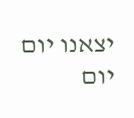יצאנו יום יום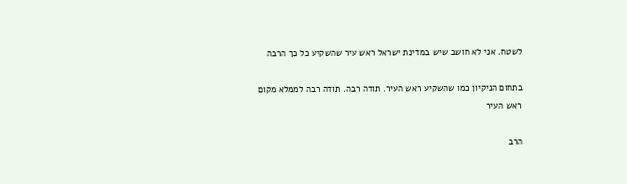לשטח. אני לא חושב שיש במדינת ישראל ראש עיר שהשקיע כל כך הרבה

בתחום הניקיון כמו שהשקיע ראש העיר. תודה רבה. תודה רבה לממלא מקום ראש העיר

הרב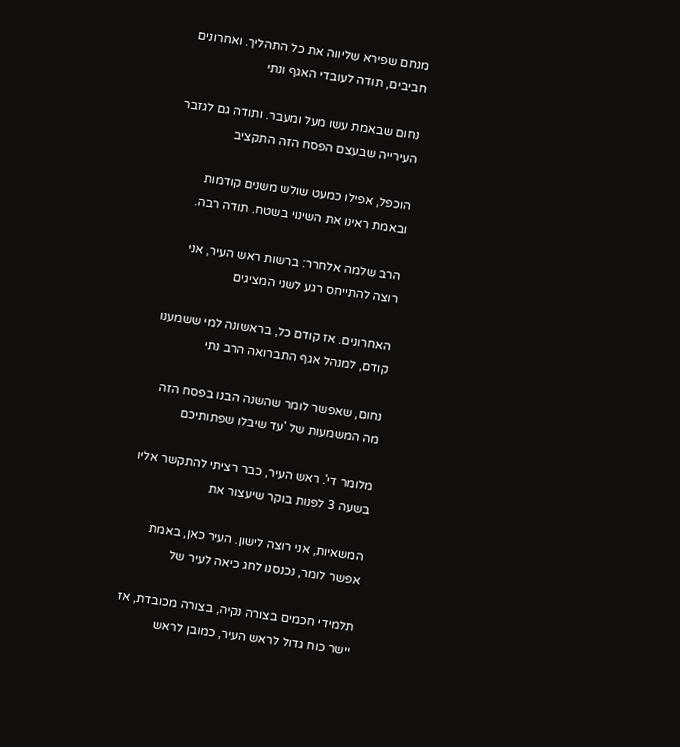מנחם שפירא שליווה את כל התהליך. ואחרונים חביבים, תודה לעובדי האגף ונתי

נחום שבאמת עשו מעל ומעבר. ותודה גם לגזבר העירייה שבעצם הפסח הזה התקציב

הוכפל, אפילו כמעט שולש משנים קודמות ובאמת ראינו את השינוי בשטח. תודה רבה.

הרב שלמה אלחרר: ברשות ראש העיר, אני רוצה להתייחס רגע לשני המציגים

האחרונים. אז קודם כל, בראשונה למי ששמענו קודם, למנהל אגף התברואה הרב נתי

נחום, שאפשר לומר שהשנה הבנו בפסח הזה מה המשמעות של 'עד שיבלו שפתותיכם

מלומר די'. ראש העיר, כבר רציתי להתקשר אליו בשעה 3 לפנות בוקר שיעצור את

המשאיות, אני רוצה לישון. העיר כאן, באמת אפשר לומר, נכנסנו לחג כיאה לעיר של

תלמידי חכמים בצורה נקיה, בצורה מכובדת, אז יישר כוח גדול לראש העיר, כמובן לראש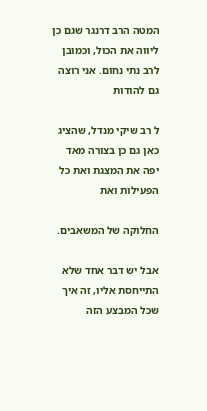המטה הרב דרנגר שגם כן ליווה את הכול, וכמובן לרב נתי נחום. אני רוצה גם להודות

ל רב שיקי מנדל, שהציג כאן גם כן בצורה מאד יפה את המצגת ואת כל הפעילות ואת

החלוקה של המשאבים.

אבל יש דבר אחד שלא התייחסת אליו, זה איך שכל המבצע הזה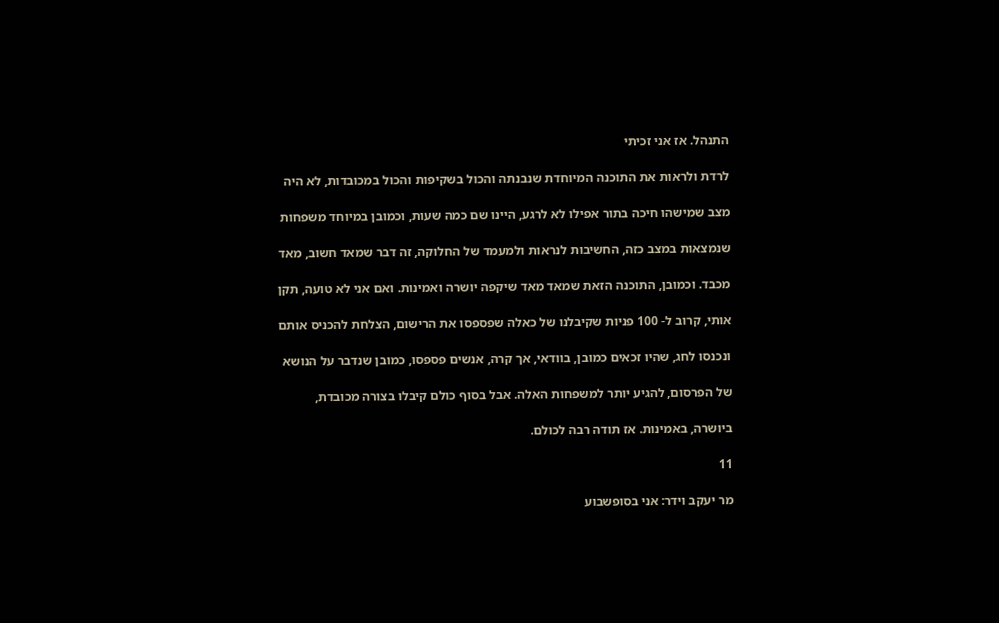התנהל. אז אני זכיתי

לרדת ולראות את התוכנה המיוחדת שנבנתה והכול בשקיפות והכול במכובדות, לא היה

מצב שמישהו חיכה בתור אפילו לא לרגע, היינו שם כמה שעות, וכמובן במיוחד משפחות

שנמצאות במצב כזה, החשיבות לנראות ולמעמד של החלוקה, זה דבר שמאד חשוב, מאד

מכבד. וכמובן, התוכנה הזאת שמאד מאד שיקפה יושרה ואמינות. ואם אני לא טועה, תקן

אותי, קרוב ל- 100 פניות שקיבלנו של כאלה שפספסו את הרישום, הצלחת להכניס אותם

ונכנסו לחג, שהיו זכאים כמובן, בוודאי, אך קרה, אנשים פספסו, כמובן שנדבר על הנושא

של הפרסום, להגיע יותר למשפחות האלה. אבל בסוף כולם קיבלו בצורה מכובדת,

ביושרה, באמינות. אז תודה רבה לכולם.

11

מר יעקב וידר: אני בסופשבוע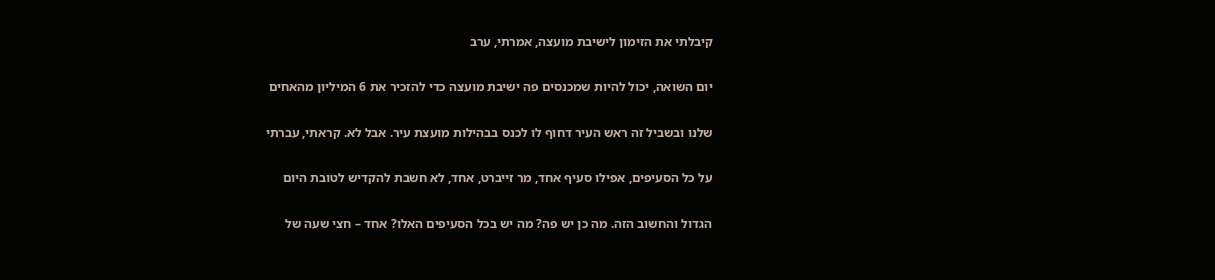קיבלתי את הזימון לישיבת מועצה, אמרתי, ערב

יום השואה, יכול להיות שמכנסים פה ישיבת מועצה כדי להזכיר את 6 המיליון מהאחים

שלנו ובשביל זה ראש העיר דחוף לו לכנס בבהילות מועצת עיר. אבל לא. קראתי, עברתי

על כל הסעיפים, אפילו סעיף אחד, מר זייברט, אחד, לא חשבת להקדיש לטובת היום

הגדול והחשוב הזה. מה כן יש פה? מה יש בכל הסעיפים האלו? אחד – חצי שעה של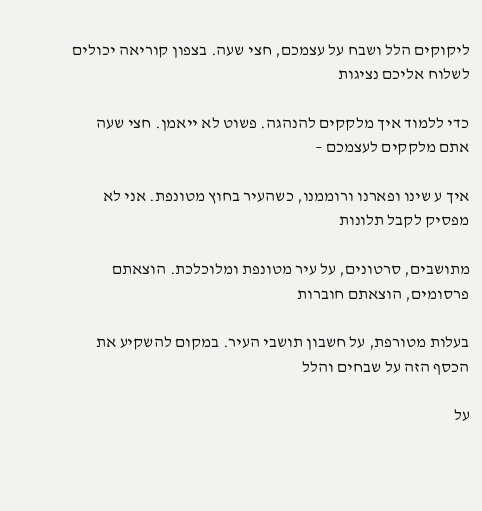ליקוקים הלל ושבח על עצמכם, חצי שעה. בצפון קוריאה יכולים לשלוח אליכם נציגות

כדי ללמוד איך מלקקים להנהגה. פשוט לא ייאמן. חצי שעה אתם מלקקים לעצמכם –

איך ע שינו ופארנו ורוממנו, כשהעיר בחוץ מטונפת. אני לא מפסיק לקבל תלונות

מתושבים, סרטונים, על עיר מטונפת ומלוכלכת. הוצאתם פרסומים, הוצאתם חוברות

בעלות מטורפת, על חשבון תושבי העיר. במקום להשקיע את הכסף הזה על שבחים והלל

על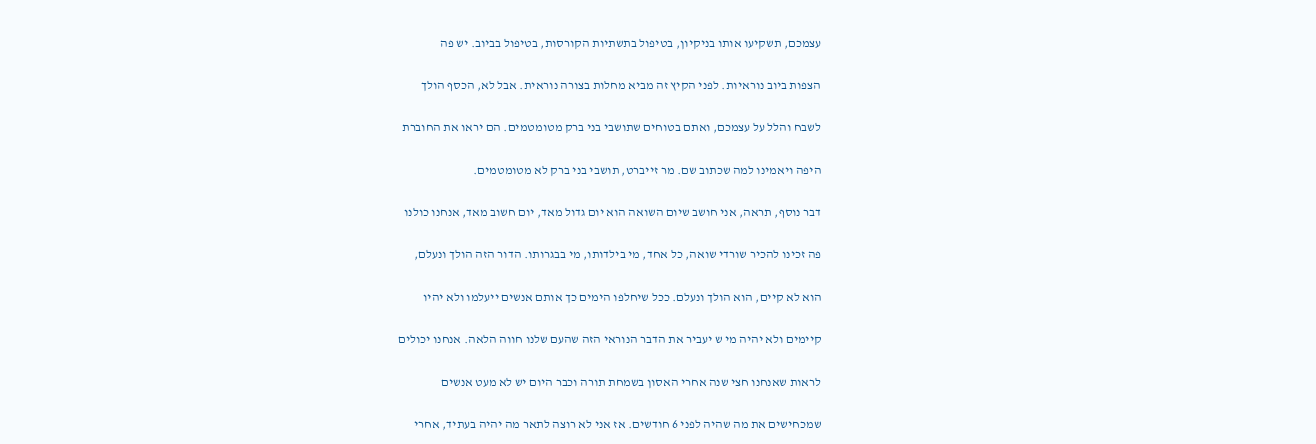עצמכם, תשקיעו אותו בניקיון, בטיפול בתשתיות הקורסות, בטיפול בביוב. יש פה

הצפות ביוב נוראיות. לפני הקיץ זה מביא מחלות בצורה נוראית. אבל לא, הכסף הולך

לשבח והלל על עצמכם, ואתם בטוחים שתושבי בני ברק מטומטמים. הם יראו את החוברת

היפה ויאמינו למה שכתוב שם. מר זייברט, תושבי בני ברק לא מטומטמים.

דבר נוסף, תראה, אני חושב שיום השואה הוא יום גדול מאד, יום חשוב מאד, אנחנו כולנו

פה זכינו להכיר שורדי שואה, כל אחד, מי בילדותו, מי בבגרותו. הדור הזה הולך ונעלם,

הוא לא קיים, הוא הולך ונעלם. ככל שיחלפו הימים כך אותם אנשים ייעלמו ולא יהיו

קיימים ולא יהיה מי ש יעביר את הדבר הנוראי הזה שהעם שלנו חווה הלאה. אנחנו יכולים

לראות שאנחנו חצי שנה אחרי האסון בשמחת תורה וכבר היום יש לא מעט אנשים

שמכחישים את מה שהיה לפני 6 חודשים. אז אני לא רוצה לתאר מה יהיה בעתיד, אחרי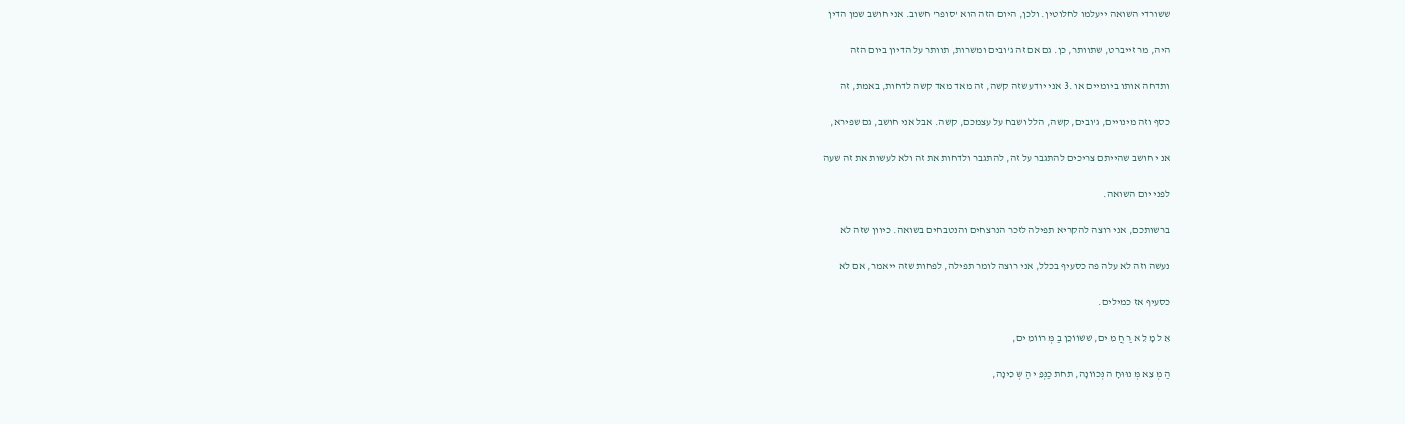ששורדי השואה ייעלמו לחלוטין. ולכן, היום הזה הוא 'סופר' חשוב. אני חושב שמן הדין

היה, מר זייברט, שתוותר, כן. גם אם זה ג'ובים ומשרות, תוותר על הדיון ביום הזה

ותדחה אותו ביומיים או .3 אני יודע שזה קשה, זה מאד מאד קשה לדחות, באמת, זה

כסף וזה מינויים, ג'ובים, קשה, הלל ושבח על עצמכם, קשה. אבל אני חושב, גם שפירא,

אנ י חושב שהייתם צריכים להתגבר על זה, להתגבר ולדחות את זה ולא לעשות את זה שעה

לפני יום השואה.

ברשותכם, אני רוצה להקריא תפילה לזכר הנרצחים והנטבחים בשואה. כיוון שזה לא

נעשה וזה לא עלה פה כסעיף בכלל, אני רוצה לומר תפילה, לפחות שזה ייאמר, אם לא

כסעיף אז כמילים.

אֵ ל מָ לֵ א רַ חֲ מִ ים, שׁשׁוֹוֹכֵן בַ מְּ רוֹוֹמִ ים,

הַ מְּ צֵא מְּ נוּוּחָ ה נְּכוֹוֹנָה, תחת כַנְּפֵ י הַ שְּ כִינָה,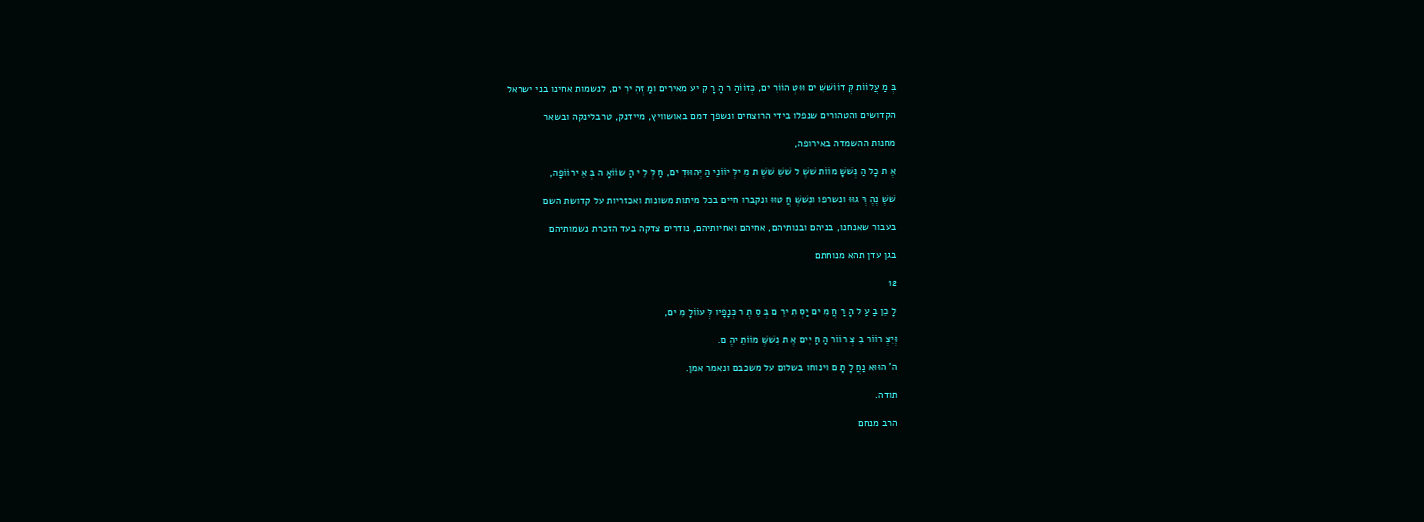בְּ מַ עֲלוֹוֹת קְּ דוֹוֹשׁשִׁ ים וּוּטְּ הוֹוֹרִ ים, כְּזוֹוֹהַ ר הָ רָ קִ יע מאירים ומַ זְּהִ ירִ ים, לנשמות אחינו בני ישראל

הקדושים והטהורים שנפלו בידי הרוצחים ונשפך דמם באושוויץ, מיידנק, טרבלינקה ובשאר

מחנות ההשמדה באירופה,

אֶ ת כָל הַ נְּשׁשָׁ מוֹוֹת שׁשֶׁ ל שׁשֵׁ שׁשֶׁ ת מִ ילְּ יוֹוֹנֵי הַ יְּהוּוּדִ ים, חַ לְּ לֵ י הַ שוֹוֹאָ ה בְּ אֵ ירוֹוֹפָה,

שׁשֶׁ נֶהֶ רְּ גוּוּ ונשרפו ונִשׁשְּׁ חֲ טוּוּ ונקברו חיים בכל מיתות משונות ואכזריות על קדושת השם

בעבור שאנחנו, בניהם ובנותיהם, אחיהם ואחיותיהם, נודרים צדקה בעד הזכרת נשמותיהם

בגן עדן תהא מנוחתם

12

לָ כֵן בַ עַ ל הָ רַ חֲ מִ ים יַסְּ תִ ירֵ ם בְּ סֵ תֶ ר כְּנָפָיו לְּ עוֹוֹלָ מִ ים,

וְּיִצְּ רוֹוֹר בִ צְּ רוֹוֹר הַ חַ יִים אֶ ת נִשׁשְּׁ מוֹוֹתֵ יהֶ ם.

ה' הוּוּא נַחֲ לָ תָ ם וינוחו בשלום על משכבם ונאמר אמן.

תודה.

הרב מנחם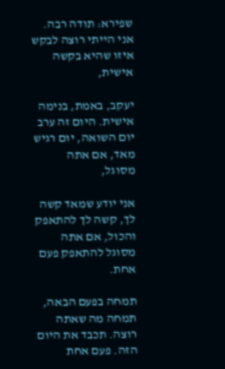שפירא: תודה רבה. אני הייתי רוצה לבקש איזו שהיא בקשה אישית,

יעקב, באמת, בנימה אישית. היום זה ערב יום השואה, יום רגיש מאד, אם אתה מסוגל,

אני יודע שמאד קשה לך, קשה לך להתאפק והכול, אם אתה מסוגל להתאפק פעם אחת.

תמחה בפעם הבאה, תמחה מה שאתה רוצה. תכבד את היום הזה. פעם אחת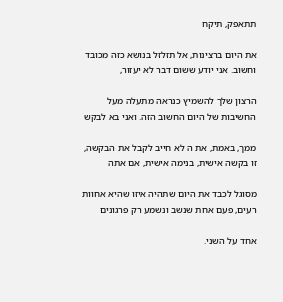תתאפק, תיקח

את היום ברצינות, אל תזלזל בנושא כזה מכובד וחשוב. אני יודע ששום דבר לא יעזור,

הרצון שלך להשמיץ כנראה מתעלה מעל החשיבות של היום החשוב הזה. ואני בא לבקש

ממך, באמת, את ה לא חייב לקבל את הבקשה, זו בקשה אישית, בנימה אישית, אם אתה

מסוגל לכבד את היום שתהיה איזו שהיא אחוות רעים, פעם אחת שנשב ונשמע רק פרגונים

אחד על השני.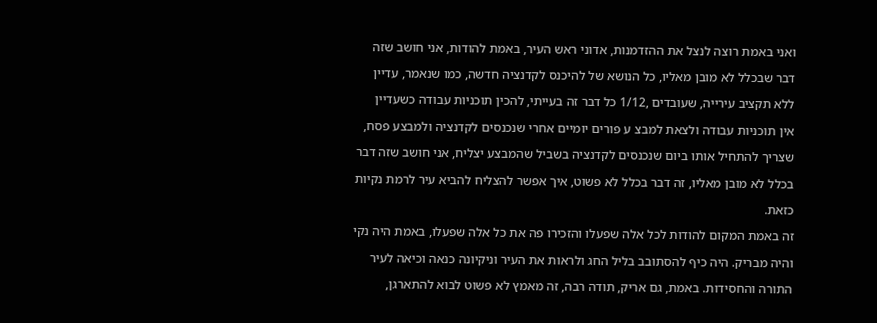ואני באמת רוצה לנצל את ההזדמנות, אדוני ראש העיר, באמת להודות, אני חושב שזה

דבר שבכלל לא מובן מאליו, כל הנושא של להיכנס לקדנציה חדשה, כמו שנאמר, עדיין

ללא תקציב עירייה, שעובדים ,1/12 כל דבר זה בעייתי, להכין תוכניות עבודה כשעדיין

אין תוכניות עבודה ולצאת למבצ ע פורים יומיים אחרי שנכנסים לקדנציה ולמבצע פסח,

שצריך להתחיל אותו ביום שנכנסים לקדנציה בשביל שהמבצע יצליח, אני חושב שזה דבר

בכלל לא מובן מאליו, זה דבר בכלל לא פשוט, איך אפשר להצליח להביא עיר לרמת נקיות

כזאת.

זה באמת המקום להודות לכל אלה שפעלו והזכירו פה את כל אלה שפעלו, באמת היה נקי

והיה מבריק. היה כיף להסתובב בליל החג ולראות את העיר וניקיונה כנאה וכיאה לעיר

התורה והחסידות. באמת, גם אריק, תודה רבה, זה מאמץ לא פשוט לבוא להתארגן,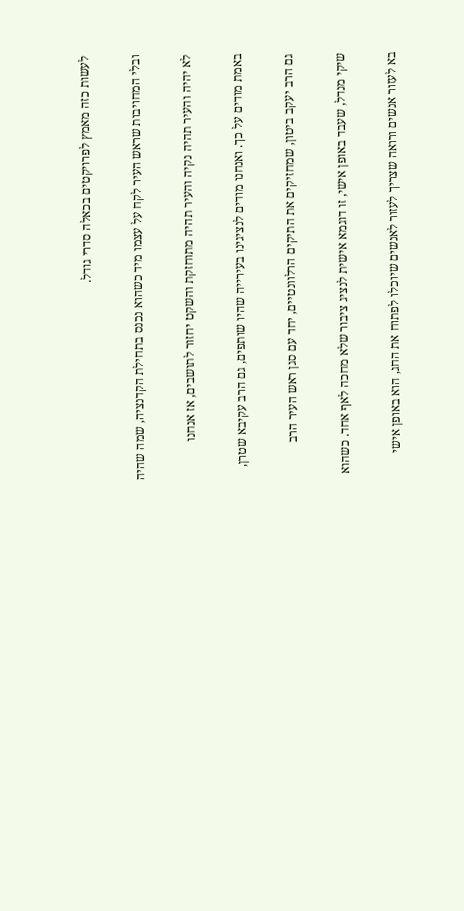לעשות כזה מאמץ לפרויקטים בכאלה סדרי גודל.

ובלי המחויבות שראש העיר לקח על עצמו מיד כשהוא נכנס בתחילת הקדנציה, שמה שהיה

לא יהיה והעיר תהיה נקיה והעיר תהיה מתוחזקת והשקט יחזור לתושבים, אז אנחנו

באמת מודים על כך. ואנחנו מודים לנציגינו בעירייה שהיו שותפים, גם הרב עקיבא שטרן,

גם הרב יעקב ביטון, שמחזיקים את התיקים הרלוונטיים, יחד עם סגן ראש העיר הרב

שיקי מנדל, שעבד באופן אישי, זו דוגמא אישית לנציג ציבור שלא מחכה לאף אחד. כשהוא

בא לעזור אנשים ורואה שצריך לעזור לאנשים שיוכלו לפתוח את החג, הוא באופן אישי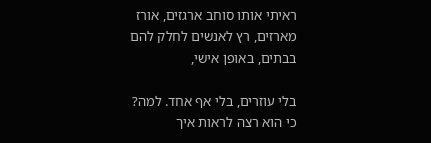ראיתי אותו סוחב ארגזים, אורז מארזים, רץ לאנשים לחלק להם בבתים, באופן אישי,

בלי עוזרים, בלי אף אחד. למה? כי הוא רצה לראות איך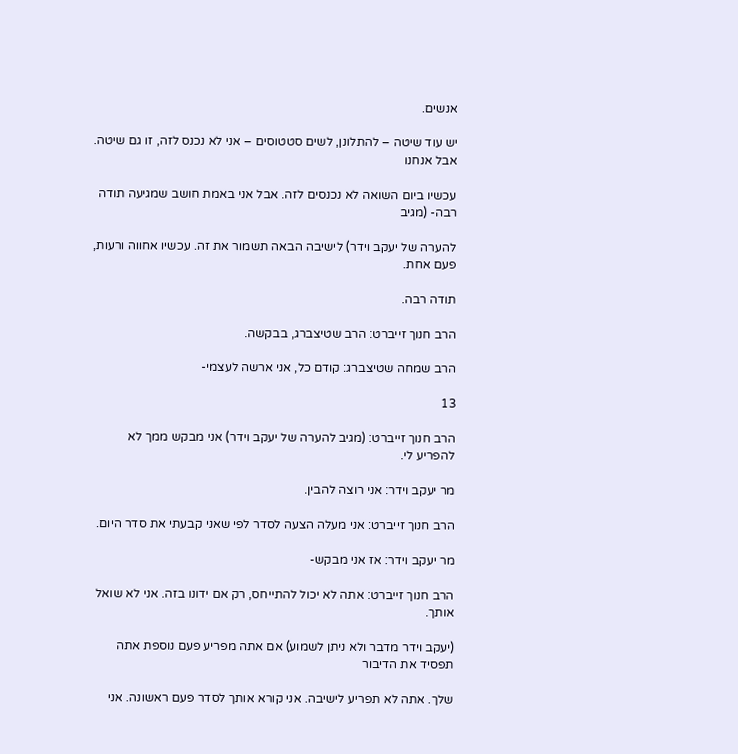אנשים.

יש עוד שיטה – להתלונן, לשים סטטוסים – אני לא נכנס לזה, זו גם שיטה. אבל אנחנו

עכשיו ביום השואה לא נכנסים לזה. אבל אני באמת חושב שמגיעה תודה רבה- (מגיב

להערה של יעקב וידר) לישיבה הבאה תשמור את זה. עכשיו אחווה ורעות, פעם אחת.

תודה רבה.

הרב חנוך זייברט: הרב שטיצברג, בבקשה.

הרב שמחה שטיצברג: קודם כל, אני ארשה לעצמי-

13

הרב חנוך זייברט: (מגיב להערה של יעקב וידר) אני מבקש ממך לא להפריע לי.

מר יעקב וידר: אני רוצה להבין.

הרב חנוך זייברט: אני מעלה הצעה לסדר לפי שאני קבעתי את סדר היום.

מר יעקב וידר: אז אני מבקש-

הרב חנוך זייברט: אתה לא יכול להתייחס, רק אם ידונו בזה. אני לא שואל אותך.

(יעקב וידר מדבר ולא ניתן לשמוע) אם אתה מפריע פעם נוספת אתה תפסיד את הדיבור

שלך. אתה לא תפריע לישיבה. אני קורא אותך לסדר פעם ראשונה. אני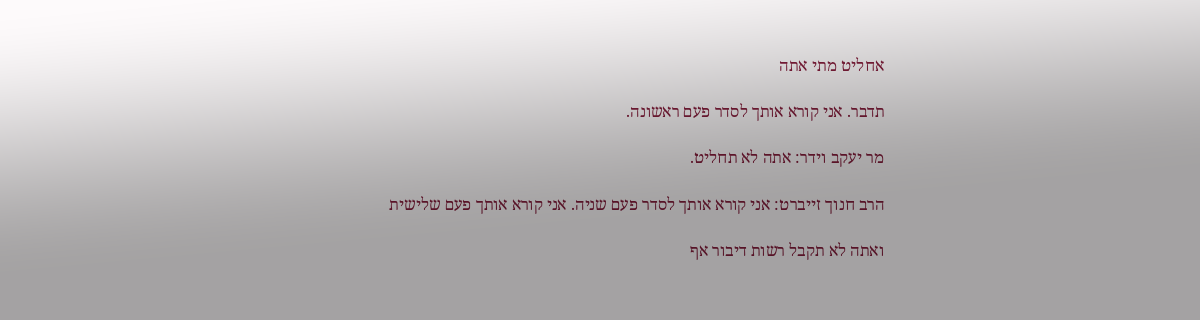אחליט מתי אתה

תדבר. אני קורא אותך לסדר פעם ראשונה.

מר יעקב וידר: אתה לא תחליט.

הרב חנוך זייברט: אני קורא אותך לסדר פעם שניה. אני קורא אותך פעם שלישית

ואתה לא תקבל רשות דיבור אף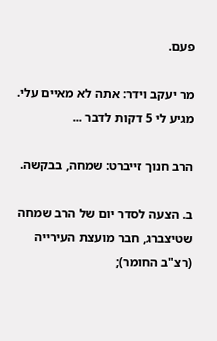פעם.

מר יעקב וידר: אתה לא מאיים עלי. מגיע לי 5 דקות לדבר ...

הרב חנוך זייברט: שמחה, בבקשה.

ב. הצעה לסדר יום של הרב שמחה שטיצברג, חבר מועצת העירייה (רצ"ב החומר);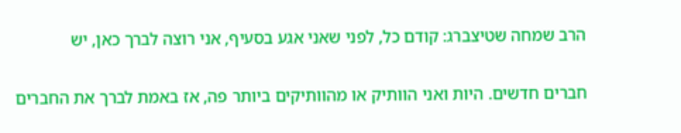הרב שמחה שטיצברג: קודם כל, לפני שאני אגע בסעיף, אני רוצה לברך כאן, יש

חברים חדשים. היות ואני הוותיק או מהוותיקים ביותר פה, אז באמת לברך את החברים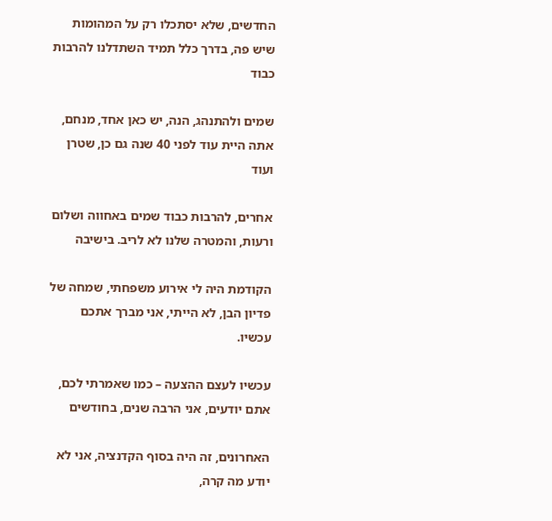החדשים, שלא יסתכלו רק על המהומות שיש פה, בדרך כלל תמיד השתדלנו להרבות כבוד

שמים ולהתנהג, הנה, יש כאן אחד, מנחם, אתה היית עוד לפני 40 שנה גם כן, שטרן ועוד

אחרים, להרבות כבוד שמים באחווה ושלום ורעות, והמטרה שלנו לא לריב. בישיבה

הקודמת היה לי אירוע משפחתי, שמחה של פדיון הבן, לא הייתי, אני מברך אתכם עכשיו.

עכשיו לעצם ההצעה – כמו שאמרתי לכם, אתם יודעים, אני הרבה שנים, בחודשים

האחרונים, זה היה בסוף הקדנציה, אני לא יודע מה קרה,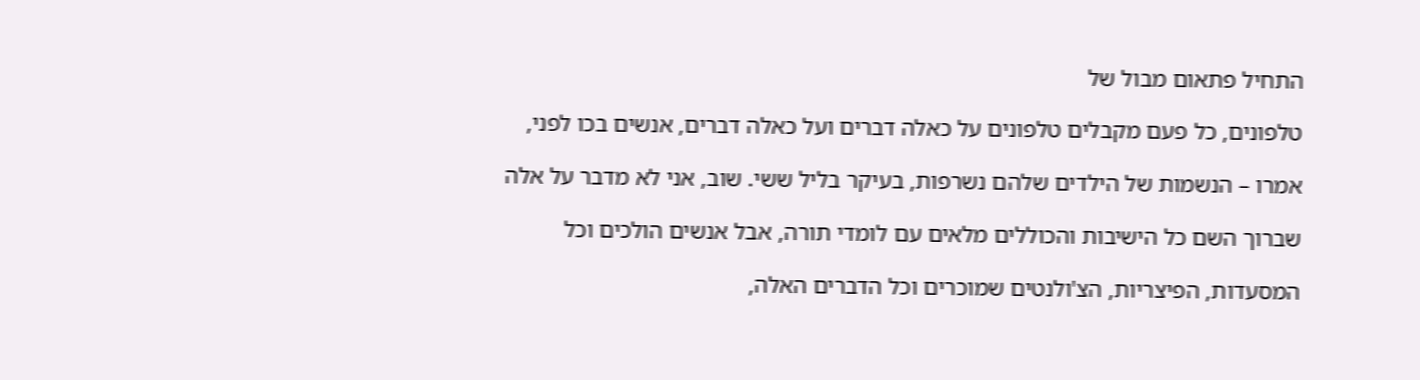התחיל פתאום מבול של

טלפונים, כל פעם מקבלים טלפונים על כאלה דברים ועל כאלה דברים, אנשים בכו לפני,

אמרו – הנשמות של הילדים שלהם נשרפות, בעיקר בליל ששי. שוב, אני לא מדבר על אלה

שברוך השם כל הישיבות והכוללים מלאים עם לומדי תורה, אבל אנשים הולכים וכל

המסעדות, הפיצריות, הצ'ולנטים שמוכרים וכל הדברים האלה,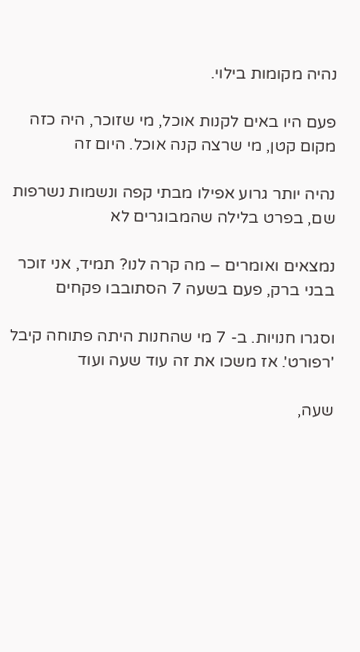נהיה מקומות בילוי.

פעם היו באים לקנות אוכל, מי שזוכר, היה כזה מקום קטן, מי שרצה קנה אוכל. היום זה

נהיה יותר גרוע אפילו מבתי קפה ונשמות נשרפות שם, בפרט בלילה שהמבוגרים לא

נמצאים ואומרים – מה קרה לנו? תמיד, אני זוכר בבני ברק, פעם בשעה 7 הסתובבו פקחים

וסגרו חנויות. ב- 7 מי שהחנות היתה פתוחה קיבל 'רפורט'. אז משכו את זה עוד שעה ועוד

שעה,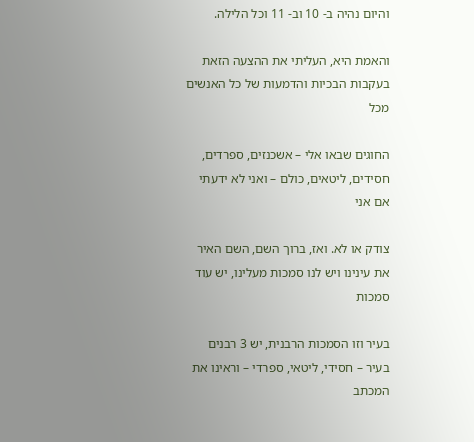והיום נהיה ב- 10 וב- 11 וכל הלילה.

והאמת היא, העליתי את ההצעה הזאת בעקבות הבכיות והדמעות של כל האנשים מכל

החוגים שבאו אלי – אשכנזים, ספרדים, חסידים, ליטאים, כולם – ואני לא ידעתי אם אני

צודק או לא. ואז, ברוך השם, השם האיר את עינינו ויש לנו סמכות מעלינו, יש עוד סמכות

בעיר וזו הסמכות הרבנית, יש 3 רבנים בעיר – חסידי, ליטאי, ספרדי – וראינו את המכתב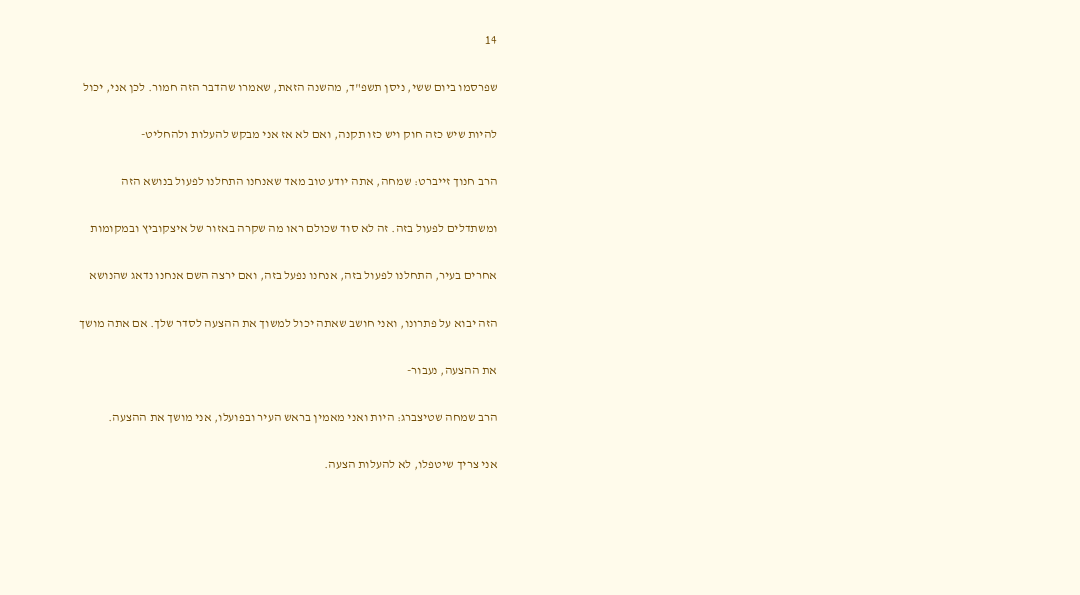14

שפרסמו ביום ששי, ניסן תשפ"ד, מהשנה הזאת, שאמרו שהדבר הזה חמור. לכן אני, יכול

להיות שיש כזה חוק ויש כזו תקנה, ואם לא אז אני מבקש להעלות ולהחליט-

הרב חנוך זייברט: שמחה, אתה יודע טוב מאד שאנחנו התחלנו לפעול בנושא הזה

ומשתדלים לפעול בזה. זה לא סוד שכולם ראו מה שקרה באזור של איצקוביץ ובמקומות

אחרים בעיר, התחלנו לפעול בזה, אנחנו נפעל בזה, ואם ירצה השם אנחנו נדאג שהנושא

הזה יבוא על פתרונו, ואני חושב שאתה יכול למשוך את ההצעה לסדר שלך. אם אתה מושך

את ההצעה, נעבור-

הרב שמחה שטיצברג: היות ואני מאמין בראש העיר ובפועלו, אני מושך את ההצעה.

אני צריך שיטפלו, לא להעלות הצעה.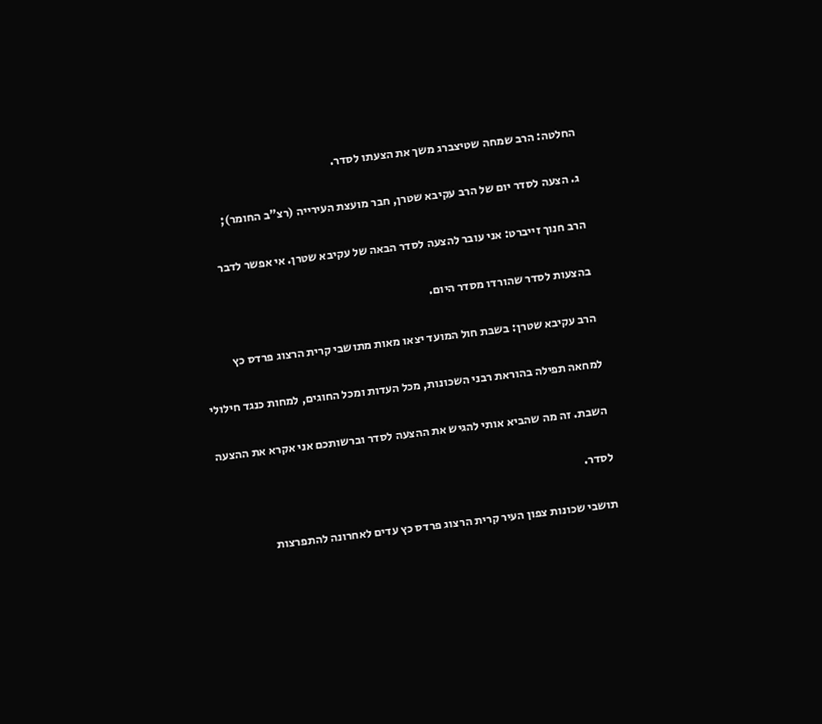החלטה: הרב שמחה שטיצברג משך את הצעתו לסדר.

ג. הצעה לסדר יום של הרב עקיבא שטרן, חבר מועצת העירייה (רצ"ב החומר);

הרב חנוך זייברט: אני עובר להצעה לסדר הבאה של עקיבא שטרן. אי אפשר לדבר

בהצעות לסדר שהורדו מסדר היום.

הרב עקיבא שטרן: בשבת חול המועד יצאו מאות מתושבי קרית הרצוג פרדס כץ

למחאה תפילה בהוראת רבני השכונות, מכל העדות ומכל החוגים, למחות כנגד חילולי

השבת. זה מה שהביא אותי להגיש את ההצעה לסדר וברשותכם אני אקרא את ההצעה

לסדר.

תושבי שכונות צפון העיר קרית הרצוג פרדס כץ עדים לאחרונה להתפרצות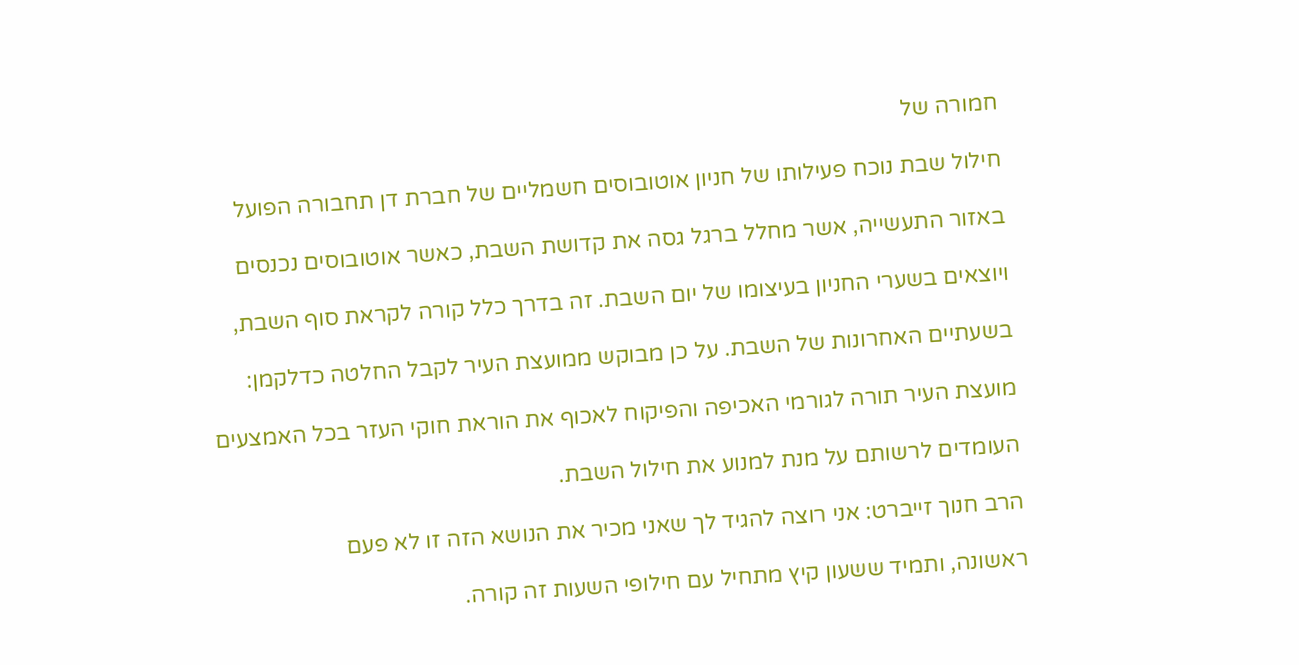חמורה של

חילול שבת נוכח פעילותו של חניון אוטובוסים חשמליים של חברת דן תחבורה הפועל

באזור התעשייה, אשר מחלל ברגל גסה את קדושת השבת, כאשר אוטובוסים נכנסים

ויוצאים בשערי החניון בעיצומו של יום השבת. זה בדרך כלל קורה לקראת סוף השבת,

בשעתיים האחרונות של השבת. על כן מבוקש ממועצת העיר לקבל החלטה כדלקמן:

מועצת העיר תורה לגורמי האכיפה והפיקוח לאכוף את הוראת חוקי העזר בכל האמצעים

העומדים לרשותם על מנת למנוע את חילול השבת.

הרב חנוך זייברט: אני רוצה להגיד לך שאני מכיר את הנושא הזה זו לא פעם

ראשונה, ותמיד ששעון קיץ מתחיל עם חילופי השעות זה קורה.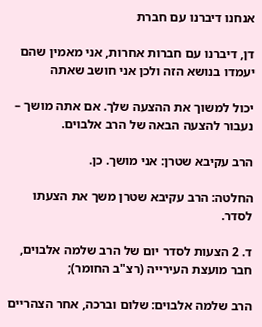אנחנו דיברנו עם חברת

דן, דיברנו עם חברות אחרות, אני מאמין שהם יעמדו בנושא הזה ולכן אני חושב שאתה

יכול למשוך את ההצעה שלך. אם אתה מושך – נעבור להצעה הבאה של הרב אלבוים.

הרב עקיבא שטרן: אני מושך. כן.

החלטה: הרב עקיבא שטרן משך את הצעתו לסדר.

ד. 2 הצעות לסדר יום של הרב שלמה אלבוים, חבר מועצת העירייה (רצ"ב החומר);

הרב שלמה אלבוים: שלום וברכה, אחר הצהריים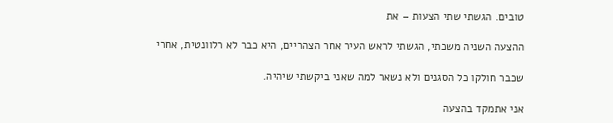טובים. הגשתי שתי הצעות – את

ההצעה השניה משכתי, הגשתי לראש העיר אחר הצהריים, היא כבר לא רלוונטית, אחרי

שכבר חולקו כל הסגנים ולא נשאר למה שאני ביקשתי שיהיה.

אני אתמקד בהצעה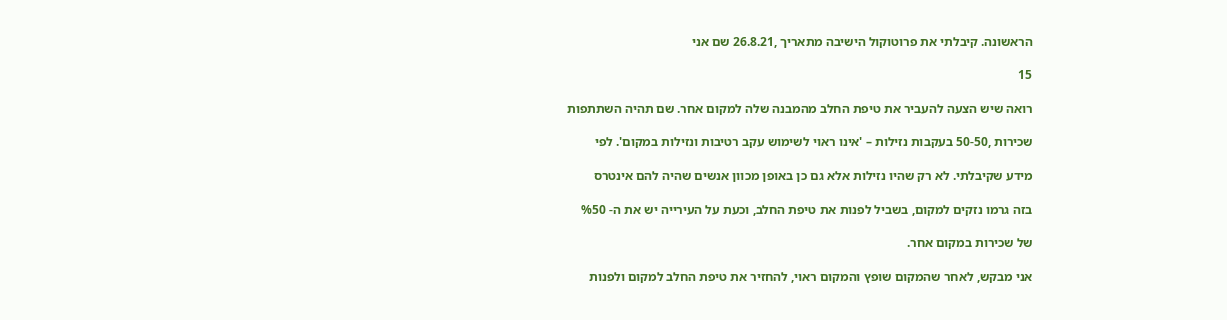הראשונה. קיבלתי את פרוטוקול הישיבה מתאריך ,26.8.21 שם אני

15

רואה שיש הצעה להעביר את טיפת החלב מהמבנה שלה למקום אחר. שם תהיה השתתפות

שכירות ,50-50 בעקבות נזילות – 'אינו ראוי לשימוש עקב רטיבות ונזילות במקום'. לפי

מידע שקיבלתי. לא רק שהיו נזילות אלא גם כן באופן מכוון אנשים שהיה להם אינטרס

בזה גרמו נזקים למקום, בשביל לפנות את טיפת החלב, וכעת על העירייה יש את ה- %50

של שכירות במקום אחר.

אני מבקש, לאחר שהמקום שופץ והמקום ראוי, להחזיר את טיפת החלב למקום ולפנות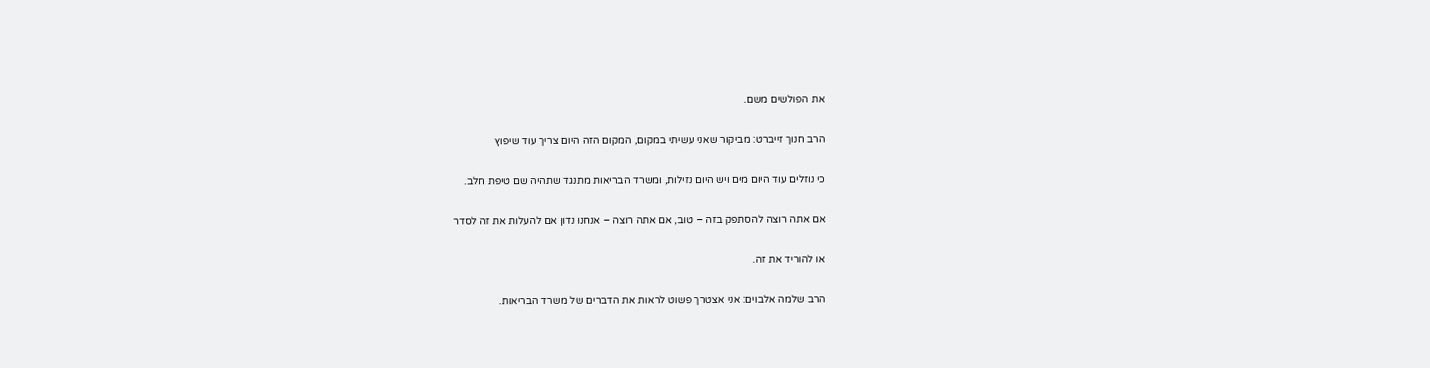את הפולשים משם.

הרב חנוך זייברט: מביקור שאני עשיתי במקום, המקום הזה היום צריך עוד שיפוץ

כי נוזלים עוד היום מים ויש היום נזילות, ומשרד הבריאות מתנגד שתהיה שם טיפת חלב.

אם אתה רוצה להסתפק בזה – טוב, אם אתה רוצה – אנחנו נדון אם להעלות את זה לסדר

או להוריד את זה.

הרב שלמה אלבוים: אני אצטרך פשוט לראות את הדברים של משרד הבריאות.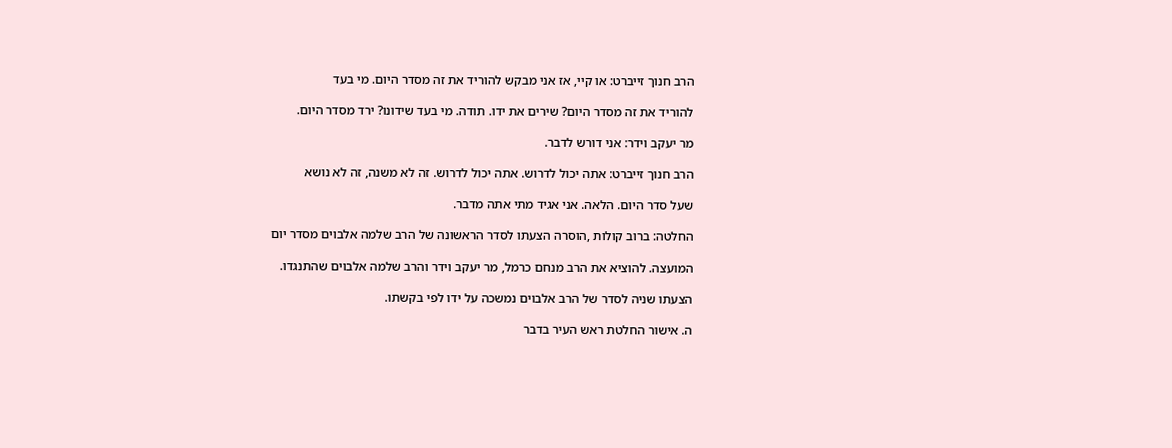הרב חנוך זייברט: או קיי, אז אני מבקש להוריד את זה מסדר היום. מי בעד

להוריד את זה מסדר היום? שירים את ידו. תודה. מי בעד שידונו? ירד מסדר היום.

מר יעקב וידר: אני דורש לדבר.

הרב חנוך זייברט: אתה יכול לדרוש. אתה יכול לדרוש. זה לא משנה, זה לא נושא

שעל סדר היום. הלאה. אני אגיד מתי אתה מדבר.

החלטה: ברוב קולות ,הוסרה הצעתו לסדר הראשונה של הרב שלמה אלבוים מסדר יום

המועצה. להוציא את הרב מנחם כרמל, מר יעקב וידר והרב שלמה אלבוים שהתנגדו.

הצעתו שניה לסדר של הרב אלבוים נמשכה על ידו לפי בקשתו.

ה. אישור החלטת ראש העיר בדבר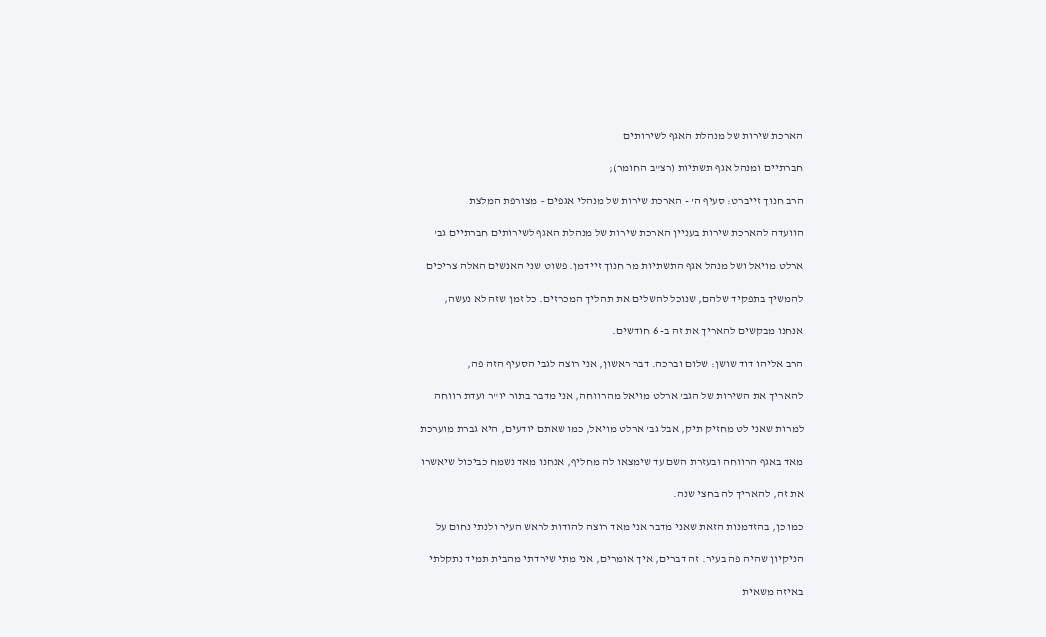הארכת שירות של מנהלת האגף לשירותים

חברתיים ומנהל אגף תשתיות (רצ"ב החומר);

הרב חנוך זייברט: סעיף ה' - הארכת שירות של מנהלי אגפים – מצורפת המלצת

הוועדה להארכת שירות בעניין הארכת שירות של מנהלת האגף לשירותים חברתיים גב'

ארלט מויאל ושל מנהל אגף התשתיות מר חנוך זיידמן. פשוט שני האנשים האלה צריכים

להמשיך בתפקיד שלהם, שנוכל להשלים את תהליך המכרזים. כל זמן שזה לא נעשה,

אנחנו מבקשים להאריך את זה ב- 6 חודשים.

הרב אליהו דוד שושן: שלום וברכה. דבר ראשון, אני רוצה לגבי הסעיף הזה פה,

להאריך את השירות של הגב' ארלט מויאל מהרווחה, אני מדבר בתור יו"ר ועדת רווחה

למרות שאני לט מחזיק תיק, אבל גב' ארלט מויאל, כמו שאתם יודעים, היא גברת מוערכת

מאד באגף הרווחה ובעזרת השם עד שימצאו לה מחליף, אנחנו מאד נשמח כביכול שיאשרו

את זה, להאריך לה בחצי שנה.

כמו כן, בהזדמנות הזאת שאני מדבר אני מאד רוצה להודות לראש העיר ולנתי נחום על

הניקיון שהיה פה בעיר. זה דברים, איך אומרים, אני מתי שירדתי מהבית תמיד נתקלתי

באיזה משאית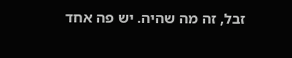זבל, זה מה שהיה. יש פה אחד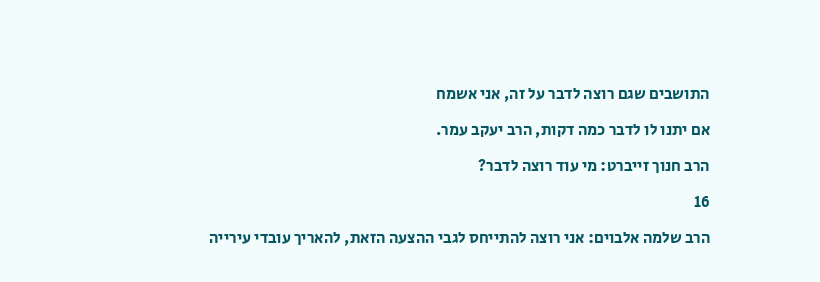התושבים שגם רוצה לדבר על זה, אני אשמח

אם יתנו לו לדבר כמה דקות, הרב יעקב עמר.

הרב חנוך זייברט: מי עוד רוצה לדבר?

16

הרב שלמה אלבוים: אני רוצה להתייחס לגבי ההצעה הזאת, להאריך עובדי עירייה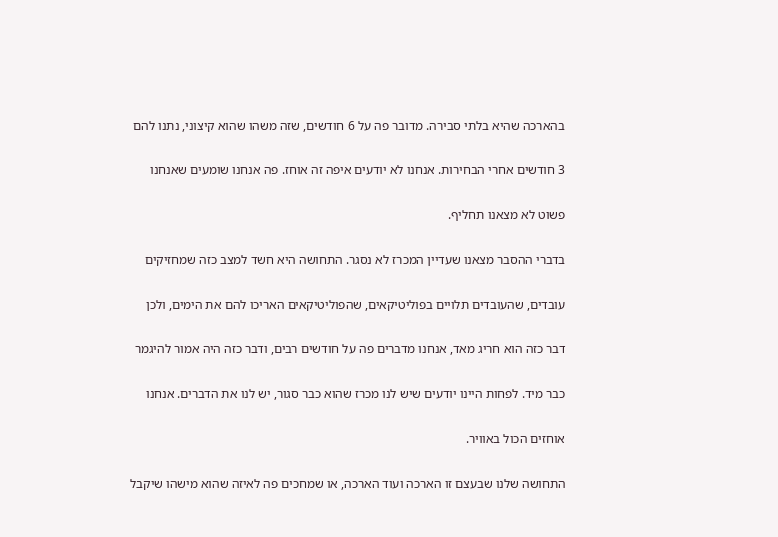בהארכה שהיא בלתי סבירה. מדובר פה על 6 חודשים, שזה משהו שהוא קיצוני, נתנו להם

3 חודשים אחרי הבחירות. אנחנו לא יודעים איפה זה אוחז. פה אנחנו שומעים שאנחנו

פשוט לא מצאנו תחליף.

בדברי ההסבר מצאנו שעדיין המכרז לא נסגר. התחושה היא חשד למצב כזה שמחזיקים

עובדים, שהעובדים תלויים בפוליטיקאים, שהפוליטיקאים האריכו להם את הימים, ולכן

דבר כזה הוא חריג מאד, אנחנו מדברים פה על חודשים רבים, ודבר כזה היה אמור להיגמר

כבר מיד. לפחות היינו יודעים שיש לנו מכרז שהוא כבר סגור, יש לנו את הדברים. אנחנו

אוחזים הכול באוויר.

התחושה שלנו שבעצם זו הארכה ועוד הארכה, או שמחכים פה לאיזה שהוא מישהו שיקבל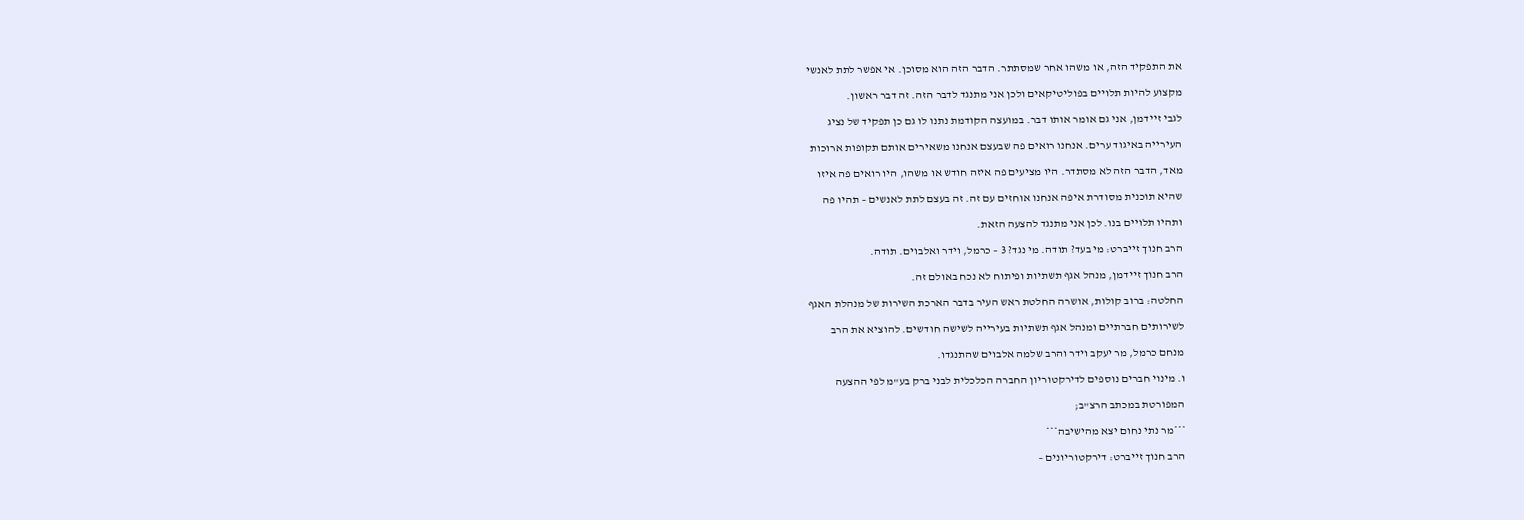את התפקיד הזה, או משהו אחר שמסתתר. הדבר הזה הוא מסוכן. אי אפשר לתת לאנשי

מקצוע להיות תלויים בפוליטיקאים ולכן אני מתנגד לדבר הזה. זה דבר ראשון.

לגבי זיידמן, אני גם אומר אותו דבר. במועצה הקודמת נתנו לו גם כן תפקיד של נציג

העירייה באיגוד ערים. אנחנו רואים פה שבעצם אנחנו משאירים אותם תקופות ארוכות

מאד, הדבר הזה לא מסתדר. היו מציעים פה איזה חודש או משהו, היו רואים פה איזו

שהיא תוכנית מסודרת איפה אנחנו אוחזים עם זה. זה בעצם לתת לאנשים – תהיו פה

ותהיו תלויים בנו. לכן אני מתנגד להצעה הזאת.

הרב חנוך זייברט: מי בעד? תודה. מי נגד? 3 – כרמל, וידר ואלבוים. תודה.

הרב חנוך זיידמן, מנהל אגף תשתיות ופיתוח לא נכח באולם זה.

החלטה: ברוב קולות, אושרה החלטת ראש העיר בדבר הארכת השירות של מנהלת האגף

לשירותים חברתיים ומנהל אגף תשתיות בעירייה לשישה חודשים. להוציא את הרב

מנחם כרמל, מר יעקב וידר והרב שלמה אלבוים שהתנגדו.

ו. מינוי חברים נוספים לדירקטוריון החברה הכלכלית לבני ברק בע"מ לפי ההצעה

המפורטת במכתב הרצ"ב;

***מר נתי נחום יצא מהישיבה***

הרב חנוך זייברט: דירקטוריונים –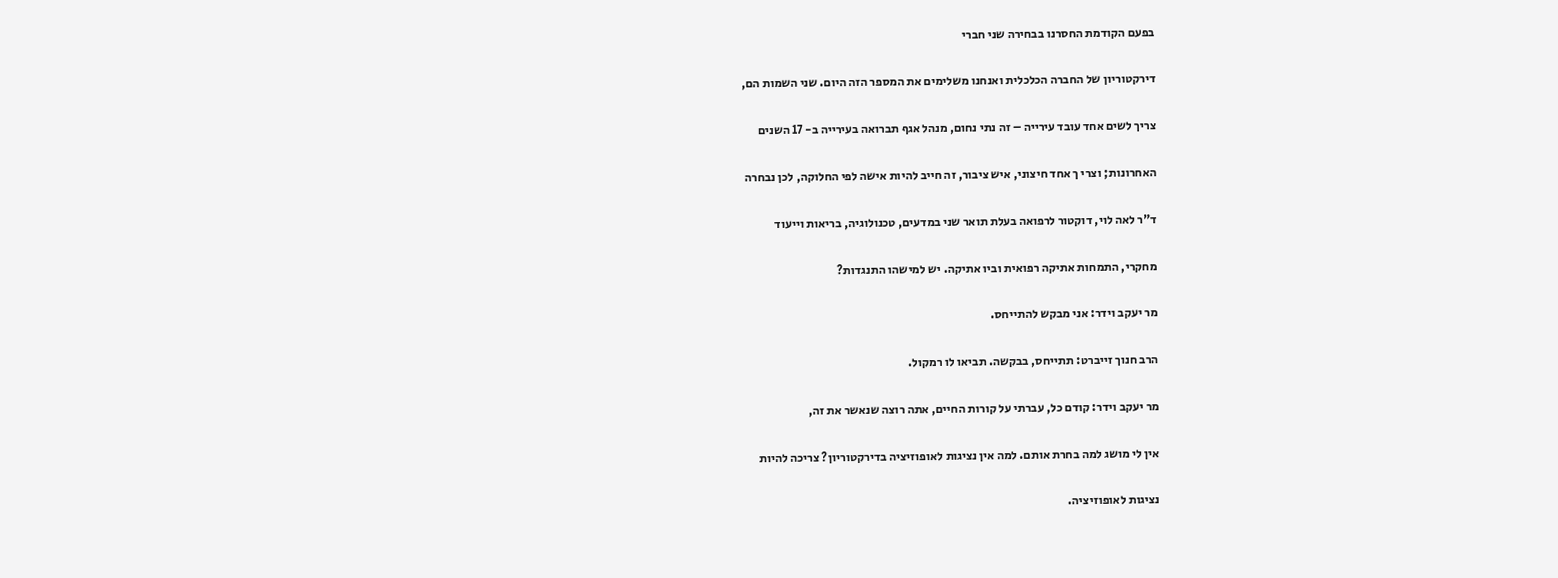בפעם הקודמת החסרנו בבחירה שני חברי

דירקטוריון של החברה הכלכלית ואנחנו משלימים את המספר הזה היום. שני השמות הם,

צריך לשים אחד עובד עירייה – זה נתי נחום, מנהל אגף תברואה בעירייה ב- 17 השנים

האחרונות; וצרי ך אחד חיצוני, איש ציבור, זה חייב להיות אישה לפי החלוקה, לכן נבחרה

ד"ר לאה לוי, דוקטור לרפואה בעלת תואר שני במדעים, טכנולוגיה, בריאות וייעוד

מחקרי, התמחות אתיקה רפואית וביו אתיקה. יש למישהו התנגדות?

מר יעקב וידר: אני מבקש להתייחס.

הרב חנוך זייברט: תתייחס, בבקשה. תביאו לו רמקול.

מר יעקב וידר: קודם כל, עברתי על קורות החיים, אתה רוצה שנאשר את זה,

אין לי מושג למה בחרת אותם. למה אין נציגות לאופוזיציה בדירקטוריון? צריכה להיות

נציגות לאופוזיציה.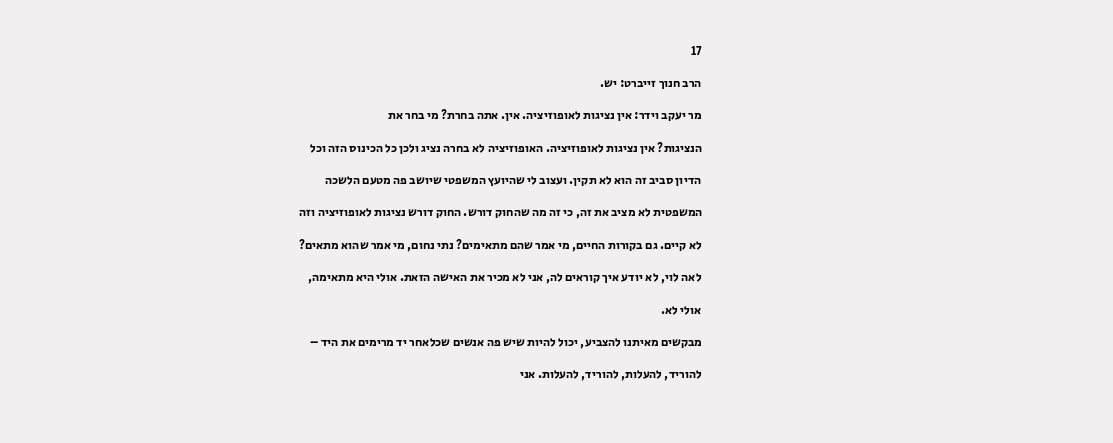17

הרב חנוך זייברט: יש.

מר יעקב וידר: אין נציגות לאופוזיציה. אין. אתה בחרת? מי בחר את

הנציגות? אין נציגות לאופוזיציה. האופוזיציה לא בחרה נציג ולכן כל הכינוס הזה וכל

הדיון סביב זה הוא לא תקין. ועצוב לי שהיועץ המשפטי שיושב פה מטעם הלשכה

המשפטית לא מציב את זה, כי זה מה שהחוק דורש. החוק דורש נציגות לאופוזיציה וזה

לא קיים. גם בקורות החיים, מי אמר שהם מתאימים? נתי נחום, מי אמר שהוא מתאים?

לאה לוי, לא יודע איך קוראים לה, אני לא מכיר את האישה הזאת. אולי היא מתאימה,

אולי לא.

מבקשים מאיתנו להצביע, יכול להיות שיש פה אנשים שכלאחר יד מרימים את היד –

להוריד, להעלות, להוריד, להעלות. אני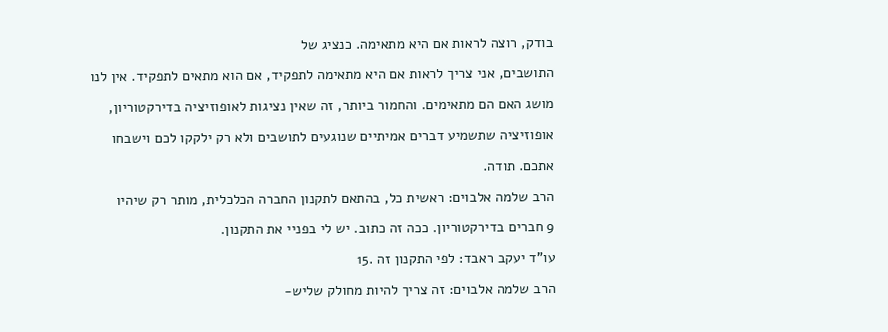בודק, רוצה לראות אם היא מתאימה. כנציג של

התושבים, אני צריך לראות אם היא מתאימה לתפקיד, אם הוא מתאים לתפקיד. אין לנו

מושג האם הם מתאימים. והחמור ביותר, זה שאין נציגות לאופוזיציה בדירקטוריון,

אופוזיציה שתשמיע דברים אמיתיים שנוגעים לתושבים ולא רק ילקקו לכם וישבחו

אתכם. תודה.

הרב שלמה אלבוים: ראשית כל, בהתאם לתקנון החברה הכלכלית, מותר רק שיהיו

9 חברים בדירקטוריון. ככה זה כתוב. יש לי בפניי את התקנון.

עו"ד יעקב ראבד: לפי התקנון זה .15

הרב שלמה אלבוים: זה צריך להיות מחולק שליש-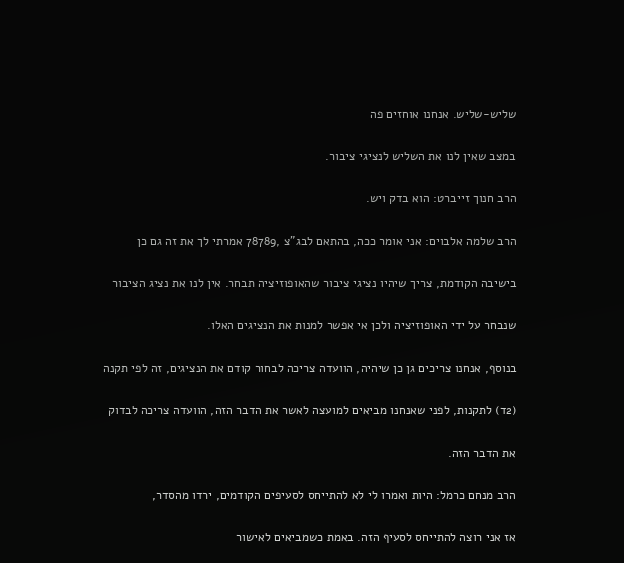שליש-שליש. אנחנו אוחזים פה

במצב שאין לנו את השליש לנציגי ציבור.

הרב חנוך זייברט: הוא בדק ויש.

הרב שלמה אלבוים: אני אומר ככה, בהתאם לבג"צ ,78789 אמרתי לך את זה גם כן

בישיבה הקודמת, צריך שיהיו נציגי ציבור שהאופוזיציה תבחר. אין לנו את נציג הציבור

שנבחר על ידי האופוזיציה ולכן אי אפשר למנות את הנציגים האלו.

בנוסף, אנחנו צריכים גן כן שיהיה, הוועדה צריכה לבחור קודם את הנציגים, זה לפי תקנה

(2ד) לתקנות, לפני שאנחנו מביאים למועצה לאשר את הדבר הזה, הוועדה צריכה לבדוק

את הדבר הזה.

הרב מנחם כרמל: היות ואמרו לי לא להתייחס לסעיפים הקודמים, ירדו מהסדר,

אז אני רוצה להתייחס לסעיף הזה. באמת כשמביאים לאישור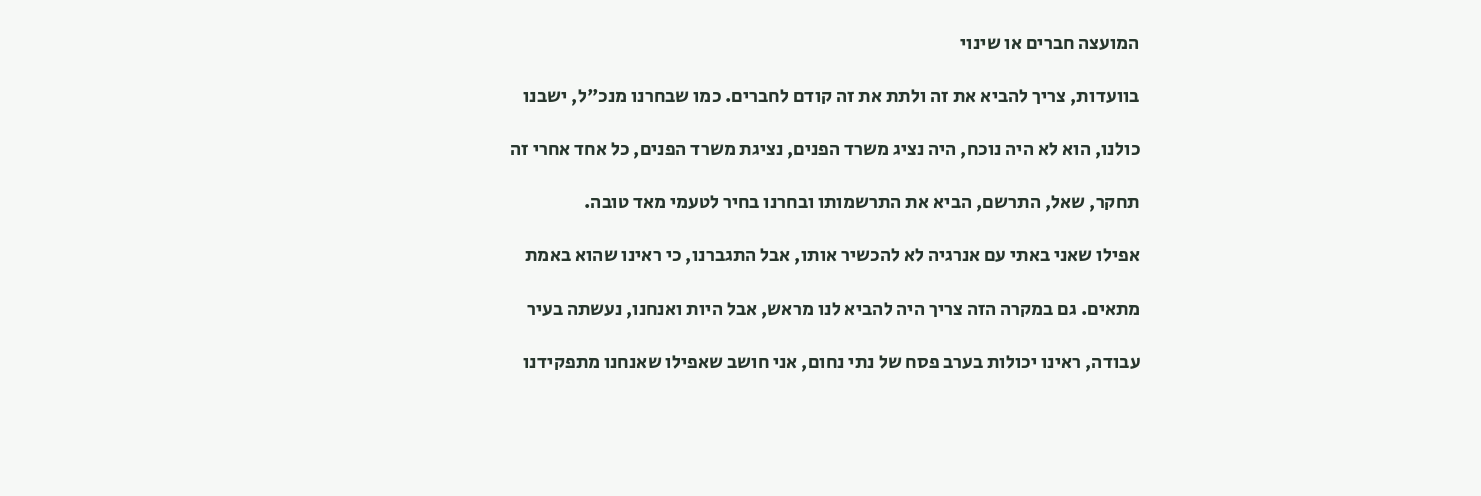המועצה חברים או שינוי

בוועדות, צריך להביא את זה ולתת את זה קודם לחברים. כמו שבחרנו מנכ"ל, ישבנו

כולנו, הוא לא היה נוכח, היה נציג משרד הפנים, נציגת משרד הפנים, כל אחד אחרי זה

תחקר, שאל, התרשם, הביא את התרשמותו ובחרנו בחיר לטעמי מאד טובה.

אפילו שאני באתי עם אנרגיה לא להכשיר אותו, אבל התגברנו, כי ראינו שהוא באמת

מתאים. גם במקרה הזה צריך היה להביא לנו מראש, אבל היות ואנחנו, נעשתה בעיר

עבודה, ראינו יכולות בערב פסח של נתי נחום, אני חושב שאפילו שאנחנו מתפקידנו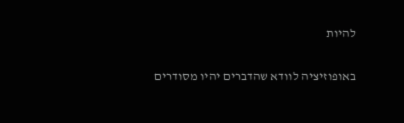להיות

באופוזיציה לוודא שהדברים יהיו מסודרים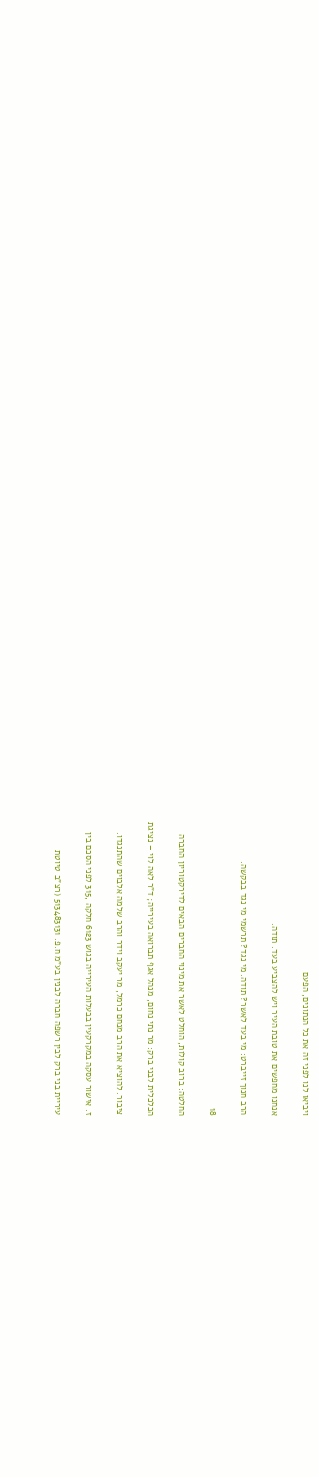ויביאו לנו לפני זה את כל הנתונים, הפעם

אנחנו מחפשים את טובת העיר ויש להצביע בעד. תודה.

הרב חנוך זייברט: מי בעד לאשר? תודה. מי נגד? תרשמי מי נגד בבקשה.

18

החלטה: ברוב קולות, הוחלט לאשר את מינוי החברים הבאים לדירקטוריון החברה

הכלכלית לבני ברק: מר נתי נחום, מנהל אגף תברואה בעירייה; ד"ר לאה לוי – נציגת

ציבור. להוציא את הרב מנחם כרמל, מר יעקב וידר והרב שלמה אלבוים שהתנגדו.

ז. אישור עסקה במקרקעין בבעלות העירייה בגוש 6123 חלקה ,315 לפני הסכם בין

עיריית בני ברק לבין רשפה חברה לבנין בע"מ ח.פ. 513483131 (רצ"ב טיוטת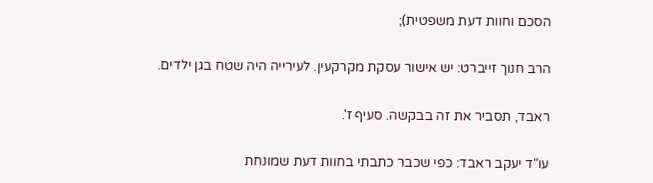הסכם וחוות דעת משפטית);

הרב חנוך זייברט: יש אישור עסקת מקרקעין. לעירייה היה שטח בגן ילדים.

ראבד, תסביר את זה בבקשה. סעיף ז'.

עו"ד יעקב ראבד: כפי שכבר כתבתי בחוות דעת שמונחת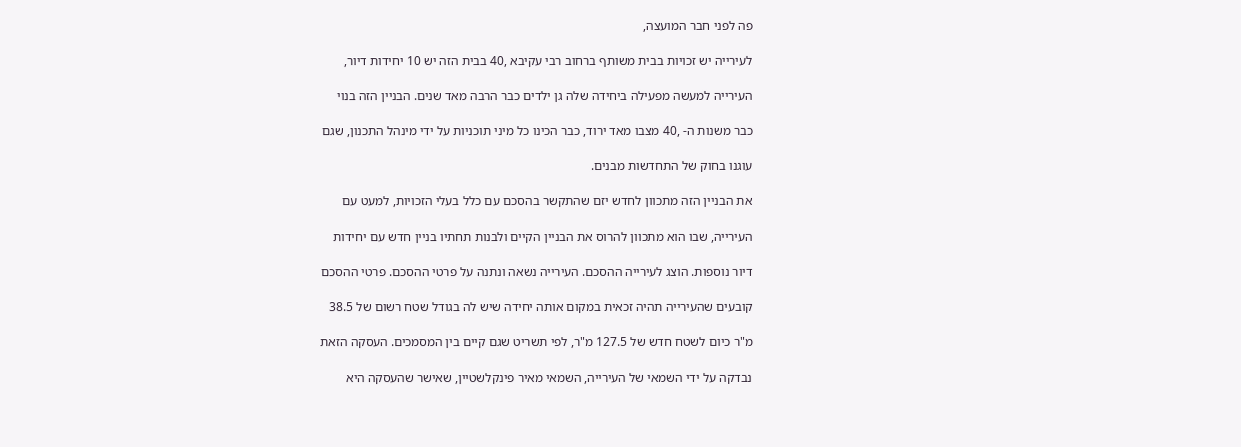פה לפני חבר המועצה,

לעירייה יש זכויות בבית משותף ברחוב רבי עקיבא ,40 בבית הזה יש 10 יחידות דיור,

העירייה למעשה מפעילה ביחידה שלה גן ילדים כבר הרבה מאד שנים. הבניין הזה בנוי

כבר משנות ה- ,40 מצבו מאד ירוד, כבר הכינו כל מיני תוכניות על ידי מינהל התכנון, שגם

עוגנו בחוק של התחדשות מבנים.

את הבניין הזה מתכוון לחדש יזם שהתקשר בהסכם עם כלל בעלי הזכויות, למעט עם

העירייה, שבו הוא מתכוון להרוס את הבניין הקיים ולבנות תחתיו בניין חדש עם יחידות

דיור נוספות. הוצג לעירייה ההסכם. העירייה נשאה ונתנה על פרטי ההסכם. פרטי ההסכם

קובעים שהעירייה תהיה זכאית במקום אותה יחידה שיש לה בגודל שטח רשום של 38.5

מ"ר כיום לשטח חדש של 127.5 מ"ר, לפי תשריט שגם קיים בין המסמכים. העסקה הזאת

נבדקה על ידי השמאי של העירייה, השמאי מאיר פינקלשטיין, שאישר שהעסקה היא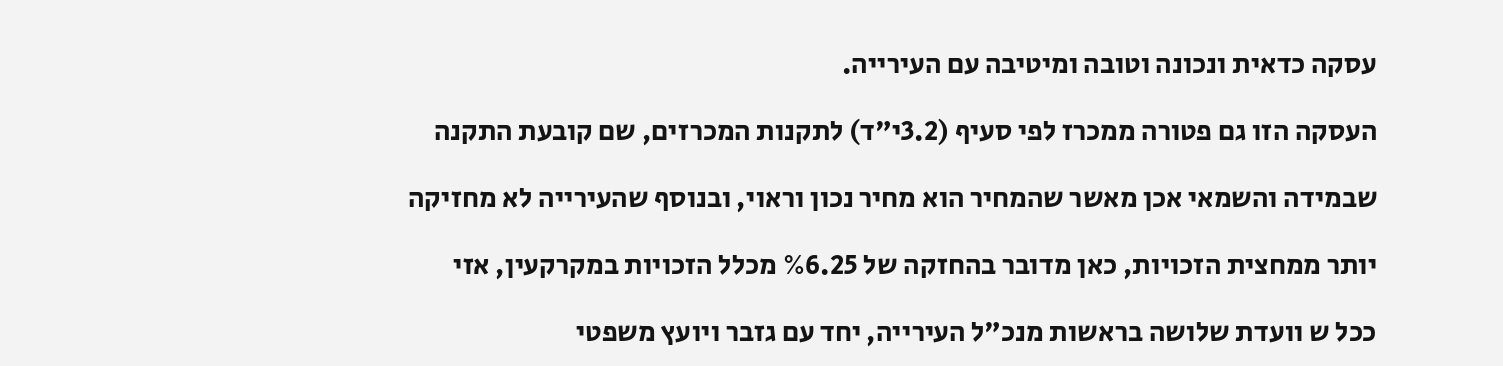עסקה כדאית ונכונה וטובה ומיטיבה עם העירייה.

העסקה הזו גם פטורה ממכרז לפי סעיף (3.2י"ד) לתקנות המכרזים, שם קובעת התקנה

שבמידה והשמאי אכן מאשר שהמחיר הוא מחיר נכון וראוי, ובנוסף שהעירייה לא מחזיקה

יותר ממחצית הזכויות, כאן מדובר בהחזקה של %6.25 מכלל הזכויות במקרקעין, אזי

ככל ש וועדת שלושה בראשות מנכ"ל העירייה, יחד עם גזבר ויועץ משפטי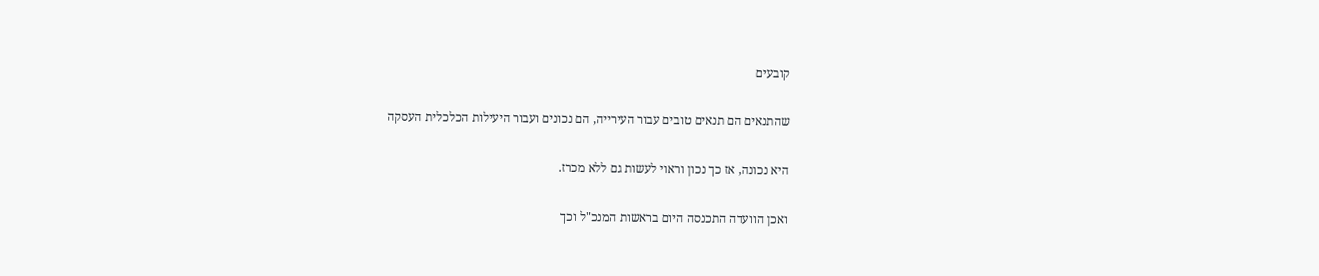קובעים

שהתנאים הם תנאים טובים עבור העירייה, הם נכונים ועבור היעילות הכלכלית העסקה

היא נכונה, אז כך נכון וראוי לעשות גם ללא מכרז.

ואכן הוועדה התכנסה היום בראשות המנכ"ל וכך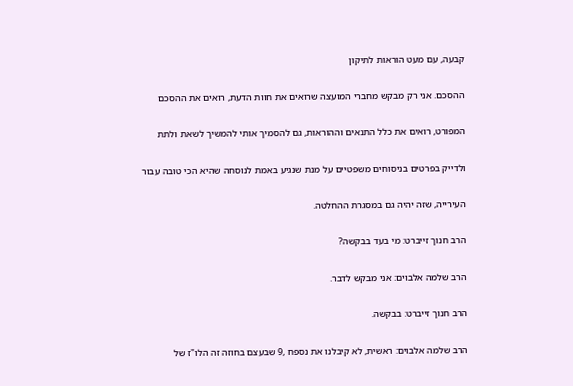קבעה, עם מעט הוראות לתיקון

ההסכם. אני רק מבקש מחברי המועצה שרואים את חוות הדעת, רואים את ההסכם

המפורט, רואים את כלל התנאים וההוראות, גם להסמיך אותי להמשיך לשאת ולתת

ולדייק בפרטים בניסוחים משפטיים על מנת שנגיע באמת לנוסחה שהיא הכי טובה עבור

העירייה, שזה יהיה גם במסגרת ההחלטה.

הרב חנוך זייברט: מי בעד בבקשה?

הרב שלמה אלבוים: אני מבקש לדבר.

הרב חנוך זייברט: בבקשה.

הרב שלמה אלבוים: ראשית, לא קיבלנו את נספח ,9 שבעצם בחוזה זה הלו"ז של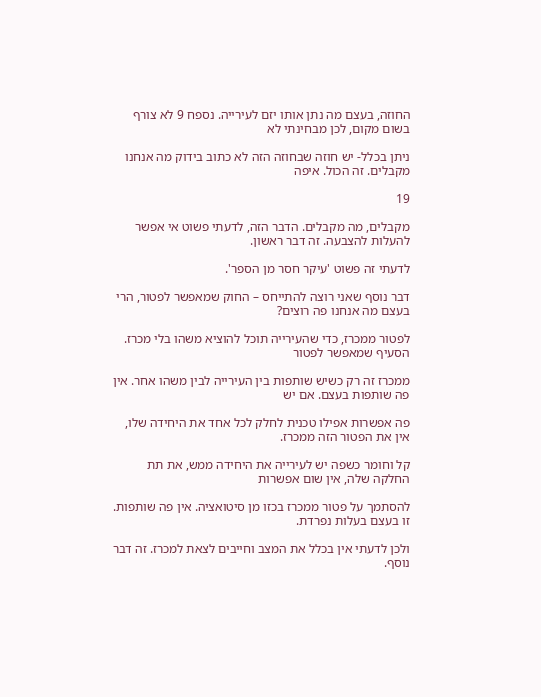החוזה, בעצם מה נתן אותו יזם לעירייה. נספח 9 לא צורף בשום מקום, לכן מבחינתי לא

ניתן בכלל- יש חוזה שבחוזה הזה לא כתוב בידוק מה אנחנו מקבלים. זה הכול. איפה

19

מקבלים, מה מקבלים. הדבר הזה, לדעתי פשוט אי אפשר להעלות להצבעה. זה דבר ראשון.

לדעתי זה פשוט 'עיקר חסר מן הספר'.

דבר נוסף שאני רוצה להתייחס – החוק שמאפשר לפטור, הרי בעצם מה אנחנו פה רוצים?

לפטור ממכרז, כדי שהעירייה תוכל להוציא משהו בלי מכרז. הסעיף שמאפשר לפטור

ממכרז זה רק כשיש שותפות בין העירייה לבין משהו אחר. אין פה שותפות בעצם. אם יש

פה אפשרות אפילו טכנית לחלק לכל אחד את היחידה שלו, אין את הפטור הזה ממכרז.

קל וחומר כשפה יש לעירייה את היחידה ממש, את תת החלקה שלה, אין שום אפשרות

להסתמך על פטור ממכרז בכזו מן סיטואציה. אין פה שותפות. זו בעצם בעלות נפרדת.

ולכן לדעתי אין בכלל את המצב וחייבים לצאת למכרז. זה דבר נוסף.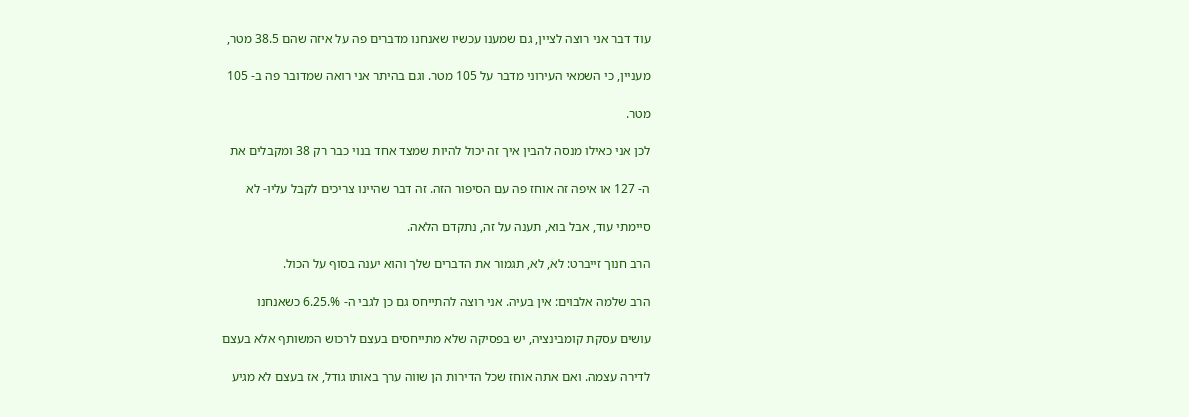עוד דבר אני רוצה לציין, גם שמענו עכשיו שאנחנו מדברים פה על איזה שהם 38.5 מטר,

מעניין, כי השמאי העירוני מדבר על 105 מטר. וגם בהיתר אני רואה שמדובר פה ב- 105

מטר.

לכן אני כאילו מנסה להבין איך זה יכול להיות שמצד אחד בנוי כבר רק 38 ומקבלים את

ה- 127 או איפה זה אוחז פה עם הסיפור הזה. זה דבר שהיינו צריכים לקבל עליו- לא

סיימתי עוד, אבל בוא, תענה על זה, נתקדם הלאה.

הרב חנוך זייברט: לא, לא, תגמור את הדברים שלך והוא יענה בסוף על הכול.

הרב שלמה אלבוים: אין בעיה. אני רוצה להתייחס גם כן לגבי ה- %.6.25 כשאנחנו

עושים עסקת קומבינציה, יש בפסיקה שלא מתייחסים בעצם לרכוש המשותף אלא בעצם

לדירה עצמה. ואם אתה אוחז שכל הדירות הן שווה ערך באותו גודל, אז בעצם לא מגיע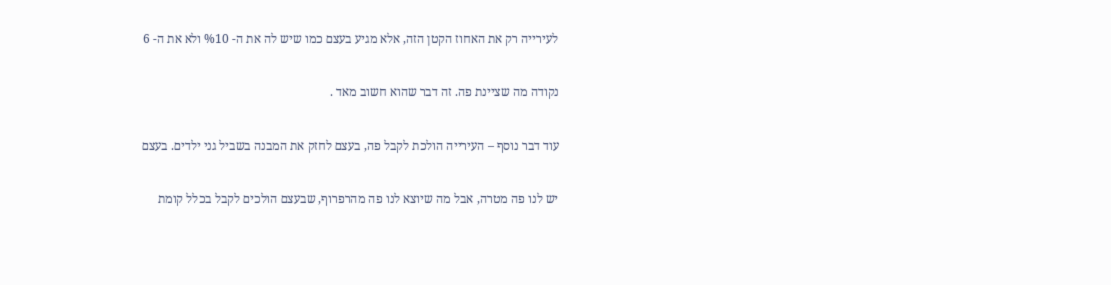לעירייה רק את האחוז הקטן הזה, אלא מגיע בעצם כמו שיש לה את ה- %10 ולא את ה- 6

נקודה מה שציינת פה. זה דבר שהוא חשוב מאד .

עוד דבר נוסף – העירייה הולכת לקבל פה, בעצם לחזק את המבנה בשביל גני ילדים. בעצם

יש לנו פה מטרה, אבל מה שיוצא לנו פה מהרפרוף, שבעצם הולכים לקבל בכלל קומת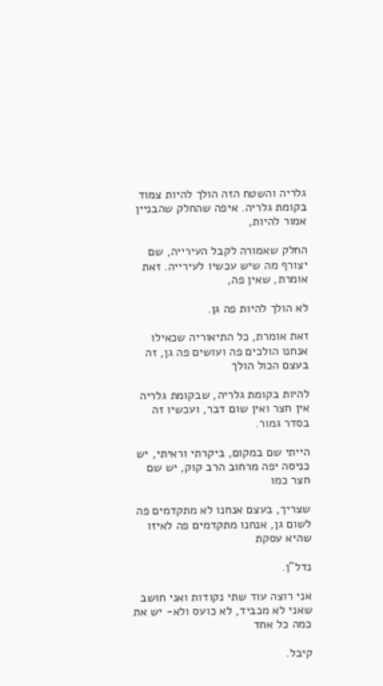גלריה והשטח הזה הולך להיות צמוד בקומת גלריה. איפה שהחלק שהבניין אמור להיות,

החלק שאמורה לקבל העירייה, שם יצורף מה שיש עכשיו לעירייה. זאת אומרת, שאין פה,

לא הולך להיות פה גן.

זאת אומרת, כל התיאוריה שכאילו אנחנו הולכים פה ועושים פה גן, זה בעצם הכול הולך

להיות בקומת גלריה, שבקומת גלריה אין חצר ואין שום דבר, ועכשיו זה בסדר גמור.

הייתי שם במקום, ביקרתי וראיתי, יש כניסה יפה מרחוב הרב קוק, יש שם חצר כמו

שצריך, בעצם אנחנו לא מתקדמים פה לשום גן, אנחנו מתקדמים פה לאיזו שהיא עסקת

נדל"ן.

אני רוצה עוד שתי נקודות ואני חושב שאני לא מכביד, לא כועס ולא- יש את כמה כל אחד

קיבל.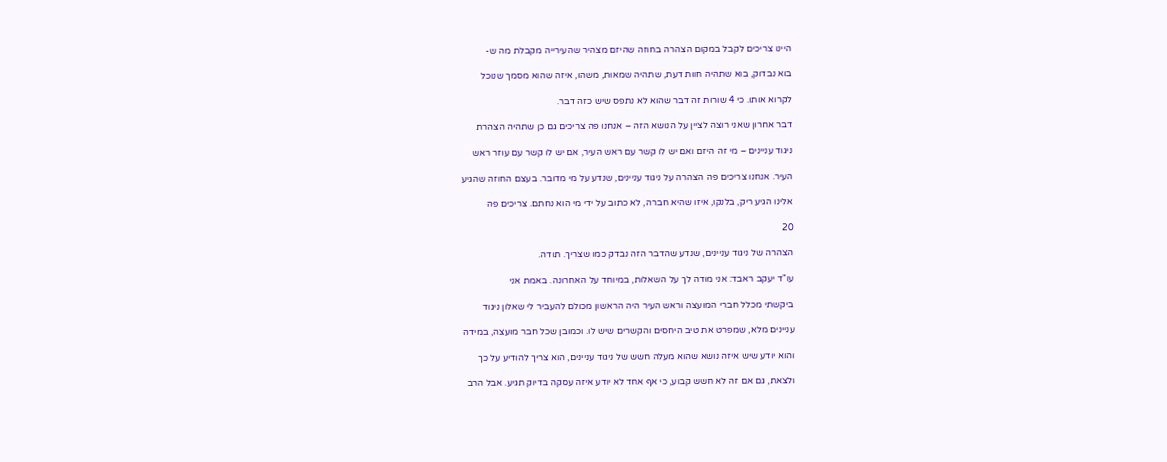היינו צריכים לקבל במקום הצהרה בחוזה שהיזם מצהיר שהעירייה מקבלת מה ש-

בוא נבדוק, בוא שתהיה חוות דעת, שתהיה שמאות, משהו, איזה שהוא מסמך שנוכל

לקרוא אותו. כי 4 שורות זה דבר שהוא לא נתפס שיש כזה דבר.

דבר אחרון שאני רוצה לציין על הנושא הזה – אנחנו פה צריכים גם כן שתהיה הצהרת

ניגוד עניינים – מי זה היזם ואם יש לו קשר עם ראש העיר, אם יש לו קשר עם עוזר ראש

העיר. אנחנו צריכים פה הצהרה על ניגוד עניינים, שנדע על מי מדובר. בעצם החוזה שהגיע

אלינו הגיע ריק, בלנקו, איזו שהיא חברה, לא כתוב על ידי מי הוא נחתם. צריכים פה

20

הצהרה של ניגוד עניינים, שנדע שהדבר הזה נבדק כמו שצריך. תודה.

עו"ד יעקב ראבד: אני מודה לך על השאלות, במיוחד על האחרונה. באמת אני

ביקשתי מכלל חברי המועצה וראש העיר היה הראשון מכולם להעביר לי שאלון ניגוד

עניינים מלא, שמפרט את טיב היחסים והקשרים שיש לו. וכמובן שכל חבר מועצה, במידה

והוא יודע שיש איזה נושא שהוא מעלה חשש של ניגוד עניינים, הוא צריך להודיע על כך

ולצאת, גם אם זה לא חשש קבוע, כי אף אחד לא יודע איזה עסקה בדיוק תגיע. אבל הרב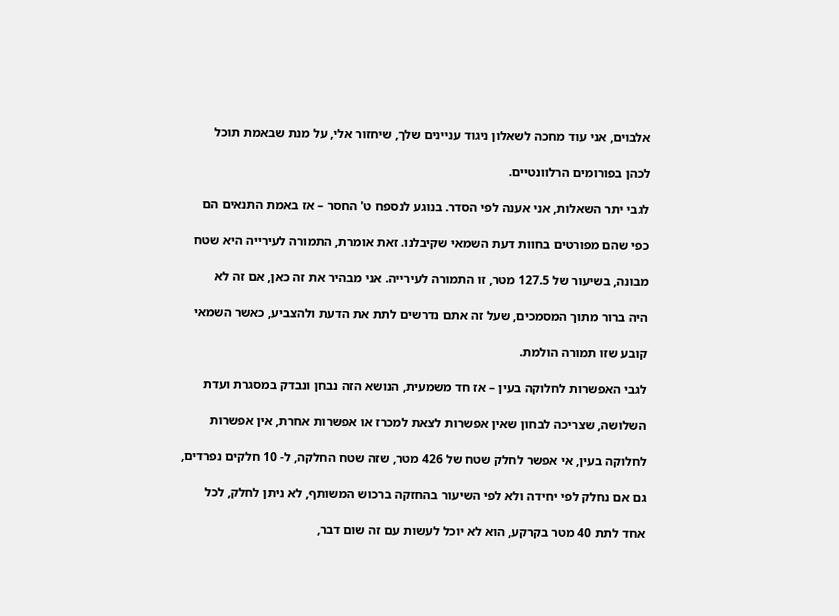אלבוים, אני עוד מחכה לשאלון ניגוד עניינים שלך, שיחזור אלי, על מנת שבאמת תוכל

לכהן בפורומים הרלוונטיים.

לגבי יתר השאלות, אני אענה לפי הסדר. בנוגע לנספח ט' החסר – אז באמת התנאים הם

כפי שהם מפורטים בחוות דעת השמאי שקיבלנו. זאת אומרת, התמורה לעירייה היא שטח

מבונה, בשיעור של 127.5 מטר, זו התמורה לעירייה. אני מבהיר את זה כאן, אם זה לא

היה ברור מתוך המסמכים, שעל זה אתם נדרשים לתת את הדעת ולהצביע, כאשר השמאי

קובע שזו תמורה הולמת.

לגבי האפשרות לחלוקה בעין – אז חד משמעית, הנושא הזה נבחן ונבדק במסגרת ועדת

השלושה, שצריכה לבחון שאין אפשרות לצאת למכרז או אפשרות אחרת, אין אפשרות

לחלוקה בעין, אי אפשר לחלק שטח של 426 מטר, שזה שטח החלקה, ל- 10 חלקים נפרדים,

גם אם נחלק לפי יחידה ולא לפי השיעור בהחזקה ברכוש המשותף, לא ניתן לחלק, לכל

אחד לתת 40 מטר בקרקע, הוא לא יוכל לעשות עם זה שום דבר,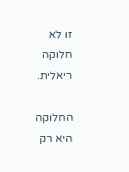זו לא חלוקה ריאלית.

החלוקה היא רק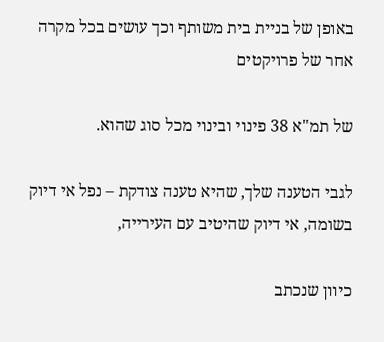באופן של בניית בית משותף וכך עושים בכל מקרה אחר של פרויקטים

של תמ"א 38 פינוי ובינוי מכל סוג שהוא.

לגבי הטענה שלך, שהיא טענה צודקת – נפל אי דיוק בשומה, אי דיוק שהיטיב עם העירייה,

כיוון שנכתב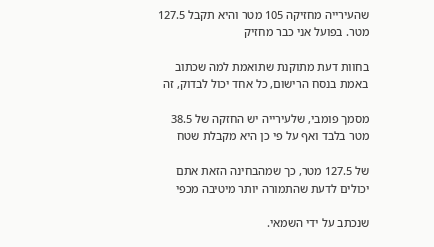שהעירייה מחזיקה 105 מטר והיא תקבל 127.5 מטר. בפועל אני כבר מחזיק

בחוות דעת מתוקנת שתואמת למה שכתוב באמת בנסח הרישום, כל אחד יכול לבדוק, זה

מסמך פומבי, שלעירייה יש החזקה של 38.5 מטר בלבד ואף על פי כן היא מקבלת שטח

של 127.5 מטר, כך שמהבחינה הזאת אתם יכולים לדעת שהתמורה יותר מיטיבה מכפי

שנכתב על ידי השמאי.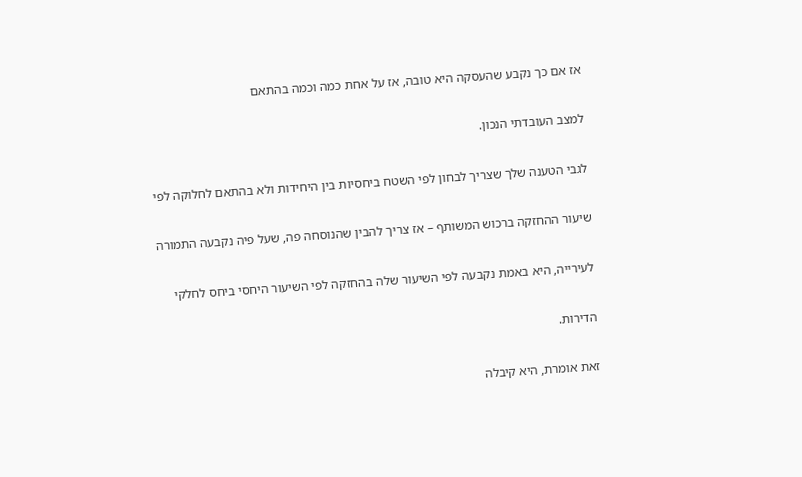אז אם כך נקבע שהעסקה היא טובה, אז על אחת כמה וכמה בהתאם

למצב העובדתי הנכון.

לגבי הטענה שלך שצריך לבחון לפי השטח ביחסיות בין היחידות ולא בהתאם לחלוקה לפי

שיעור ההחזקה ברכוש המשותף – אז צריך להבין שהנוסחה פה, שעל פיה נקבעה התמורה

לעירייה, היא באמת נקבעה לפי השיעור שלה בהחזקה לפי השיעור היחסי ביחס לחלקי

הדירות.

זאת אומרת, היא קיבלה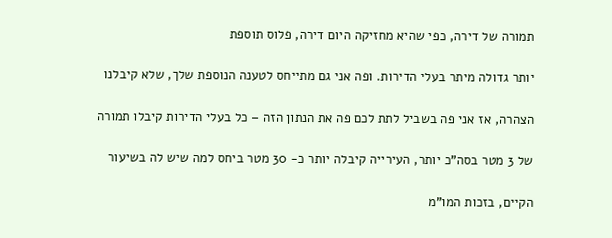תמורה של דירה, כפי שהיא מחזיקה היום דירה, פלוס תוספת

יותר גדולה מיתר בעלי הדירות. ופה אני גם מתייחס לטענה הנוספת שלך, שלא קיבלנו

הצהרה, אז אני פה בשביל לתת לכם פה את הנתון הזה – כל בעלי הדירות קיבלו תמורה

של 3 מטר בסה"כ יותר, העירייה קיבלה יותר כ- 30 מטר ביחס למה שיש לה בשיעור

הקיים, בזכות המו"מ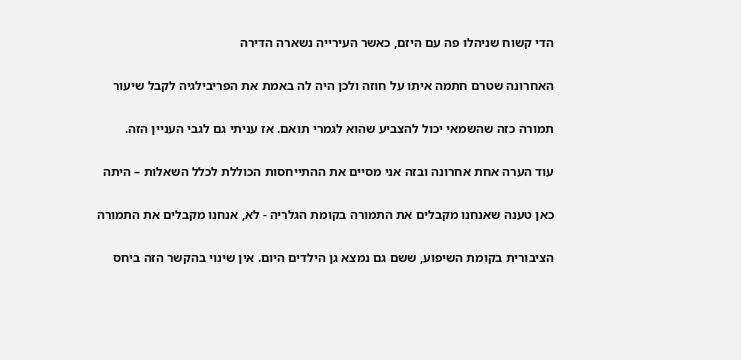הדי קשוח שניהלו פה עם היזם, כאשר העירייה נשארה הדירה

האחרונה שטרם חתמה איתו על חוזה ולכן היה לה באמת את הפריבילגיה לקבל שיעור

תמורה כזה שהשמאי יכול להצביע שהוא לגמרי תואם. אז עניתי גם לגבי העניין הזה.

עוד הערה אחת אחרונה ובזה אני מסיים את ההתייחסות הכוללת לכלל השאלות – היתה

כאן טענה שאנחנו מקבלים את התמורה בקומת הגלריה - לא, אנחנו מקבלים את התמורה

הציבורית בקומת השיפוע, ששם גם נמצא גן הילדים היום. אין שינוי בהקשר הזה ביחס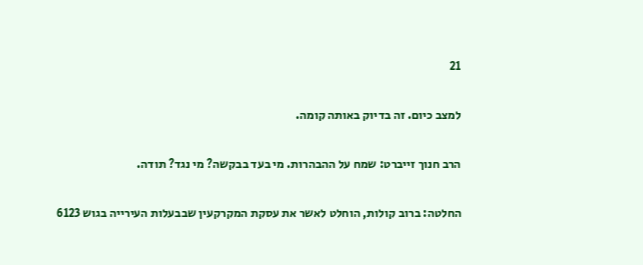21

למצב כיום. זה בדיוק באותה קומה.

הרב חנוך זייברט: שמח על ההבהרות. מי בעד בבקשה? מי נגד? תודה.

החלטה: ברוב קולות, הוחלט לאשר את עסקת המקרקעין שבבעלות העירייה בגוש 6123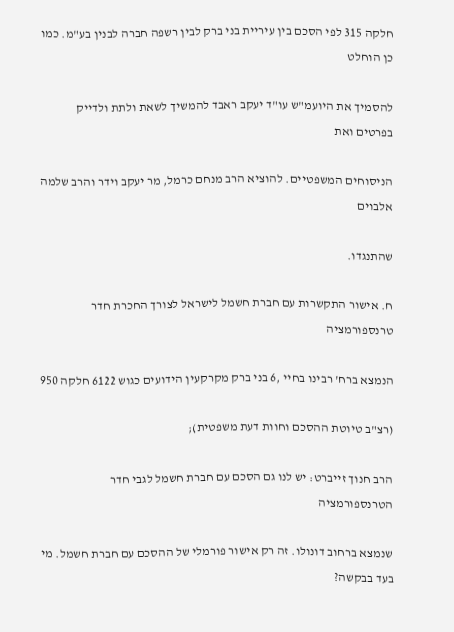חלקה 315 לפי הסכם בין עיריית בני ברק לבין רשפה חברה לבנין בע"מ. כמו כן הוחלט

להסמיך את היועמ"ש עו"ד יעקב ראבד להמשיך לשאת ולתת ולדייק בפרטים ואת

הניסוחים המשפטיים. להוציא הרב מנחם כרמל, מר יעקב וידר והרב שלמה אלבוים

שהתנגדו.

ח. אישור התקשרות עם חברת חשמל לישראל לצורך החכרת חדר טרנספורמציה

הנמצא ברח' רבינו בחיי ,6 בני ברק מקרקעין הידועים כגוש 6122 חלקה 950

(רצ"ב טיוטת ההסכם וחוות דעת משפטית);

הרב חנוך זייברט: יש לנו גם הסכם עם חברת חשמל לגבי חדר הטרנספורמציה

שנמצא ברחוב דונולו. זה רק אישור פורמלי של ההסכם עם חברת חשמל. מי בעד בבקשה?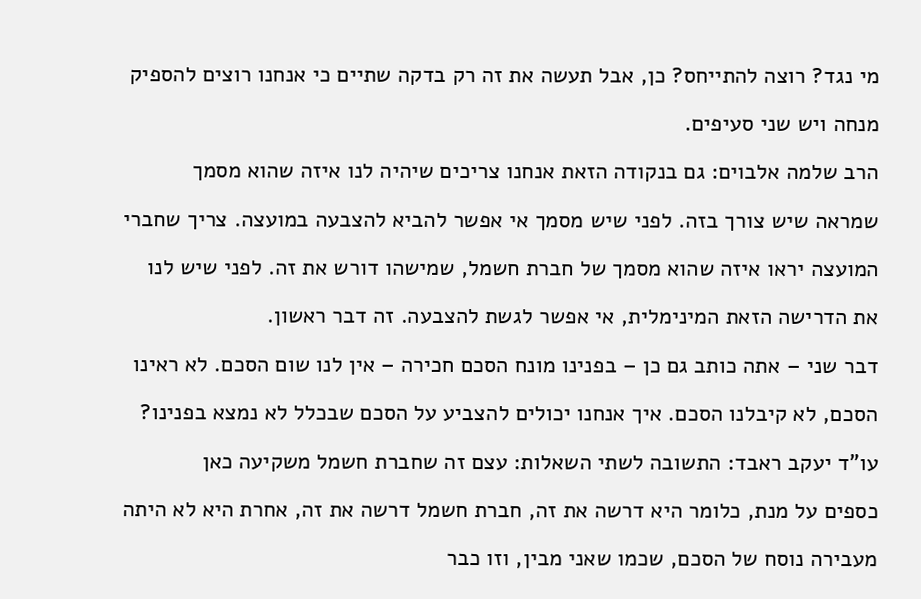מי נגד? רוצה להתייחס? כן, אבל תעשה את זה רק בדקה שתיים כי אנחנו רוצים להספיק

מנחה ויש שני סעיפים.

הרב שלמה אלבוים: גם בנקודה הזאת אנחנו צריכים שיהיה לנו איזה שהוא מסמך

שמראה שיש צורך בזה. לפני שיש מסמך אי אפשר להביא להצבעה במועצה. צריך שחברי

המועצה יראו איזה שהוא מסמך של חברת חשמל, שמישהו דורש את זה. לפני שיש לנו

את הדרישה הזאת המינימלית, אי אפשר לגשת להצבעה. זה דבר ראשון.

דבר שני – אתה כותב גם כן – בפנינו מונח הסכם חכירה – אין לנו שום הסכם. לא ראינו

הסכם, לא קיבלנו הסכם. איך אנחנו יכולים להצביע על הסכם שבכלל לא נמצא בפנינו?

עו"ד יעקב ראבד: התשובה לשתי השאלות: עצם זה שחברת חשמל משקיעה כאן

כספים על מנת, כלומר היא דרשה את זה, חברת חשמל דרשה את זה, אחרת היא לא היתה

מעבירה נוסח של הסכם, שכמו שאני מבין, וזו כבר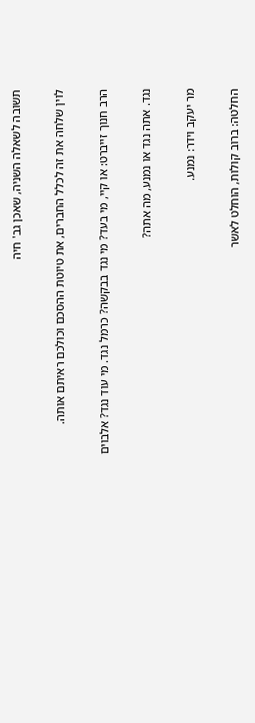תשובה לשאלה השניה, שאכן גב' חיה

לוין שלחה את זה לכלל החברים, את טיוטת ההסכם וכולכם ראיתם אותה.

הרב חנוך זייברט: או קיי, מי בעד? מי נגד בבקשה? כרמל נגד. מי עוד נגד? אלבוים

נגד. אתה נגד או נמנע, מה אתה?

מר יעקב וידר: נמנע.

החלטה: ברוב קולות, הוחלט לאשר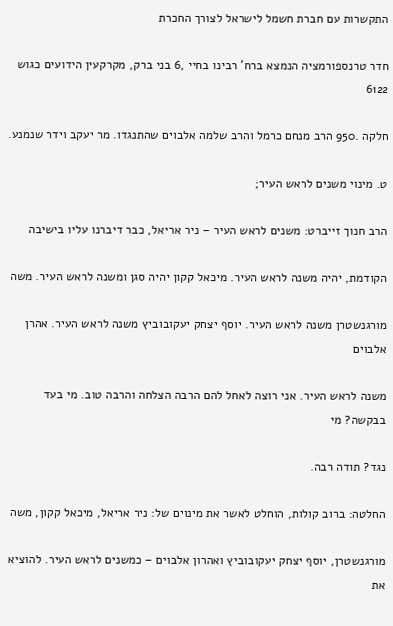התקשרות עם חברת חשמל לישראל לצורך החכרת

חדר טרנספורמציה הנמצא ברח' רבינו בחיי ,6 בני ברק, מקרקעין הידועים כגוש 6122

חלקה .950 הרב מנחם כרמל והרב שלמה אלבוים שהתנגדו. מר יעקב וידר שנמנע.

ט. מינוי משנים לראש העיר;

הרב חנוך זייברט: משנים לראש העיר – ניר אריאל, כבר דיברנו עליו בישיבה

הקודמת, יהיה משנה לראש העיר. מיכאל קקון יהיה סגן ומשנה לראש העיר. משה

מורגנשטרן משנה לראש העיר. יוסף יצחק יעקובוביץ משנה לראש העיר. אהרן אלבוים

משנה לראש העיר. אני רוצה לאחל להם הרבה הצלחה והרבה טוב. מי בעד בבקשה? מי

נגד? תודה רבה.

החלטה: ברוב קולות, הוחלט לאשר את מינוים של: ניר אריאל, מיכאל קקון, משה

מורגנשטרן, יוסף יצחק יעקובוביץ ואהרון אלבוים – כמשנים לראש העיר. להוציא את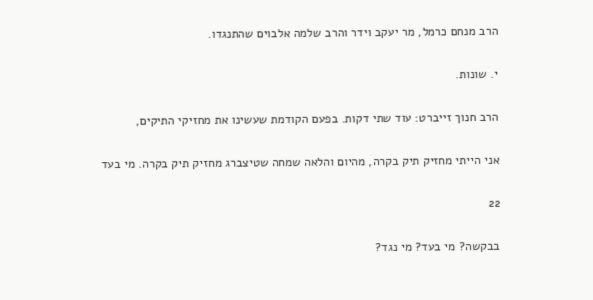הרב מנחם כרמל, מר יעקב וידר והרב שלמה אלבוים שהתנגדו.

י. שונות.

הרב חנוך זייברט: עוד שתי דקות. בפעם הקודמת שעשינו את מחזיקי התיקים,

אני הייתי מחזיק תיק בקרה, מהיום והלאה שמחה שטיצברג מחזיק תיק בקרה. מי בעד

22

בבקשה? מי בעד? מי נגד?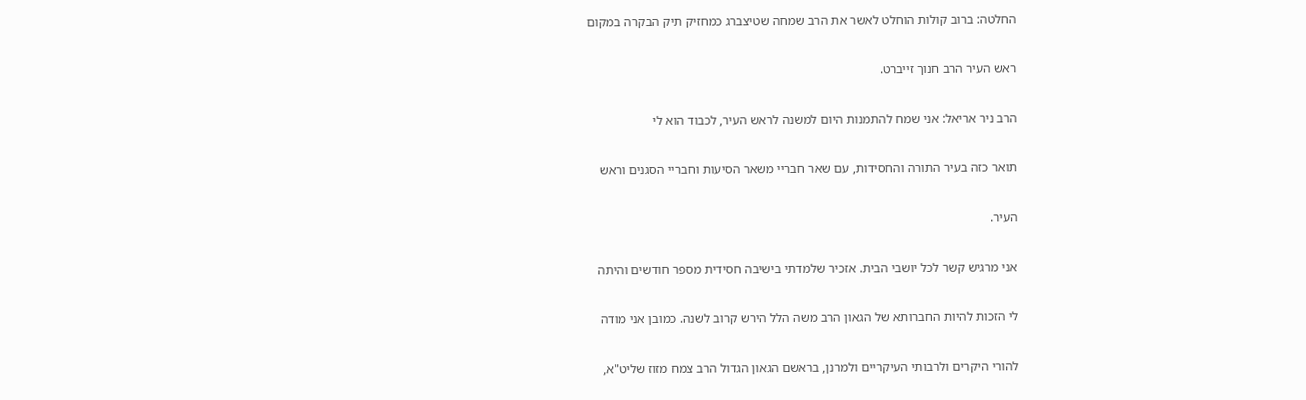החלטה: ברוב קולות הוחלט לאשר את הרב שמחה שטיצברג כמחזיק תיק הבקרה במקום

ראש העיר הרב חנוך זייברט.

הרב ניר אריאל: אני שמח להתמנות היום למשנה לראש העיר, לכבוד הוא לי

תואר כזה בעיר התורה והחסידות, עם שאר חבריי משאר הסיעות וחבריי הסגנים וראש

העיר.

אני מרגיש קשר לכל יושבי הבית. אזכיר שלמדתי בישיבה חסידית מספר חודשים והיתה

לי הזכות להיות החברותא של הגאון הרב משה הלל הירש קרוב לשנה. כמובן אני מודה

להורי היקרים ולרבותי העיקריים ולמרנן, בראשם הגאון הגדול הרב צמח מזוז שליט"א,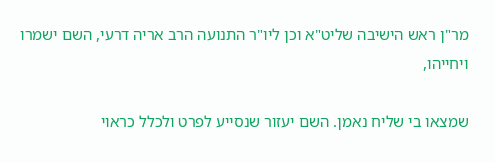מר"ן ראש הישיבה שליט"א וכן ליו"ר התנועה הרב אריה דרעי, השם ישמרו ויחייהו,

שמצאו בי שליח נאמן. השם יעזור שנסייע לפרט ולכלל כראוי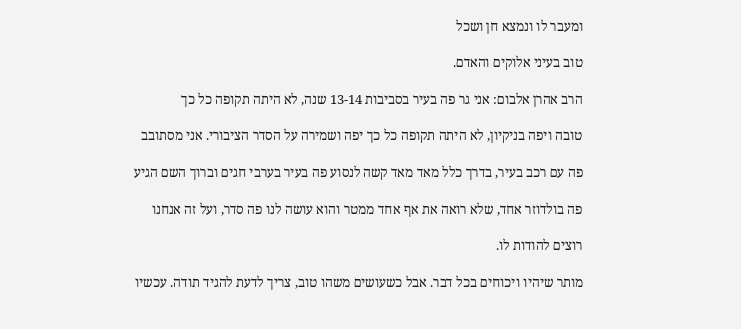ומעבר לו ונמצא חן ושכל

טוב בעיני אלוקים והאדם.

הרב אהרן אלבום: אני גר פה בעיר בסביבות 13-14 שנה, לא היתה תקופה כל כך

טובה ויפה בניקיון, לא היתה תקופה כל כך יפה ושמירה על הסדר הציבורי. אני מסתובב

פה עם רכב בעיר, בדרך כלל מאד מאד קשה לנסוע פה בעיר בערבי חגים וברוך השם הגיע

פה בולדוזר אחד, שלא רואה את אף אחד ממטר והוא עושה לנו פה סדר, ועל זה אנחנו

רוצים להודות לו.

מותר שיהיו ויכוחים בכל דבר. אבל כשעושים משהו טוב, צריך לדעת להגיד תודה. עכשיו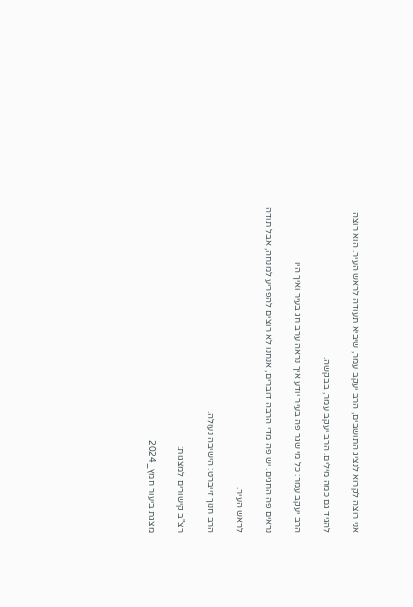אני רוצה לקרוא לנציג התושבים, הרב יעקב עמר, שיביא תעודה לראש העיר. הוא רוצה

להגיד גם כמה מילים. הרב יעקב עמר, בבקשה.

הרב יעקב עמר: כל מי שגר פה בעיר יודע איך נראה ערב חג בעיר ואיך היו

נראים פה החגים. יש פה מדי הרבה דוברים, אנחנו לא רוצים להפריע למנחה, אבל תודה

לראש העיר.

הרב חנוך זייברט: הישיבה נעולה.

רצ"ב קישורים למצגות:

מצגת ביעור חמץ_2024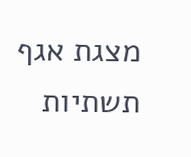מצגת אגף תשתיות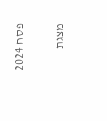פסח 2024

מצגת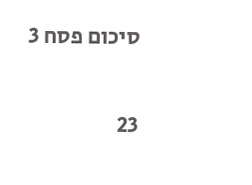סיכום פסח 3

23